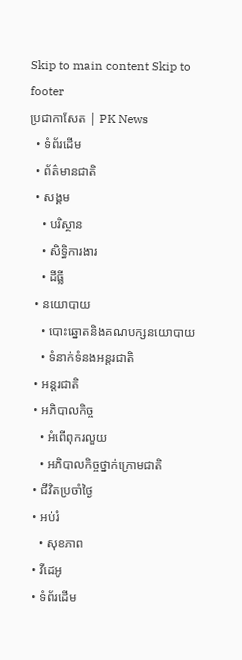Skip to main content Skip to footer
ប្រជាកាសែត | PK News
  • ទំព័រដើម
  • ព័ត៌មានជាតិ
  • សង្គម
    • បរិស្ថាន
    • សិទ្ធិការងារ
    • ដីធ្លី
  • នយោបាយ
    • បោះឆ្នោតនិងគណបក្សនយោបាយ
    • ទំនាក់ទំនងអន្តរជាតិ
  • អន្តរជាតិ
  • អភិបាលកិច្ច
    • អំពើពុករលួយ
    • អភិបាលកិច្ចថ្នាក់ក្រោមជាតិ
  • ជីវិតប្រចាំថ្ងៃ
  • អប់រំ
    • សុខភាព
  • វីដេអូ
  • ទំព័រដើម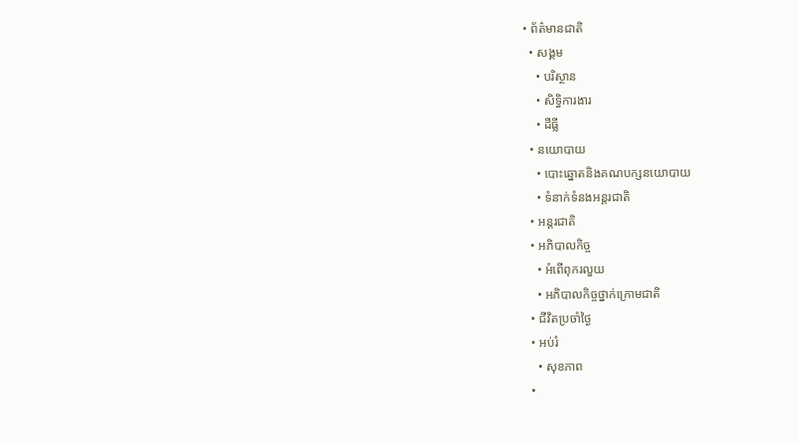• ព័ត៌មានជាតិ
  • សង្គម
    • បរិស្ថាន
    • សិទ្ធិការងារ
    • ដីធ្លី
  • នយោបាយ
    • បោះឆ្នោតនិងគណបក្សនយោបាយ
    • ទំនាក់ទំនងអន្តរជាតិ
  • អន្តរជាតិ
  • អភិបាលកិច្ច
    • អំពើពុករលួយ
    • អភិបាលកិច្ចថ្នាក់ក្រោមជាតិ
  • ជីវិតប្រចាំថ្ងៃ
  • អប់រំ
    • សុខភាព
  •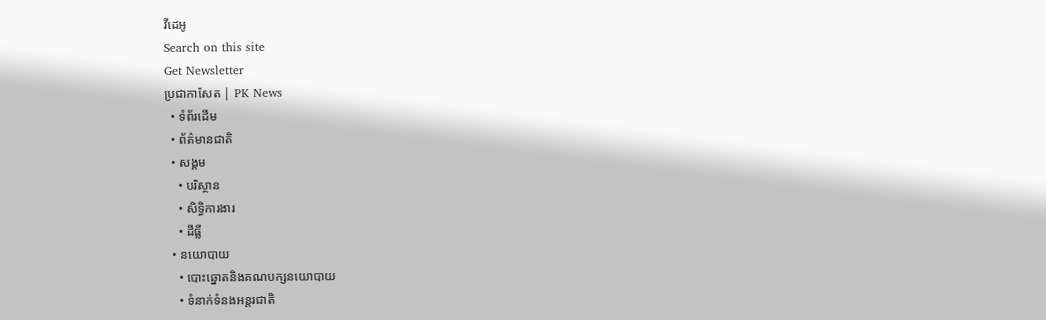វីដេអូ
Search on this site
Get Newsletter
ប្រជាកាសែត | PK News
  • ទំព័រដើម
  • ព័ត៌មានជាតិ
  • សង្គម
    • បរិស្ថាន
    • សិទ្ធិការងារ
    • ដីធ្លី
  • នយោបាយ
    • បោះឆ្នោតនិងគណបក្សនយោបាយ
    • ទំនាក់ទំនងអន្តរជាតិ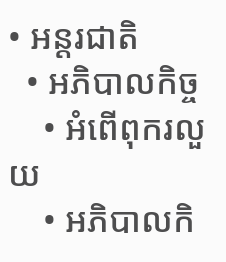• អន្តរជាតិ
  • អភិបាលកិច្ច
    • អំពើពុករលួយ
    • អភិបាលកិ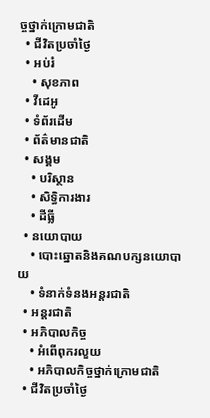ច្ចថ្នាក់ក្រោមជាតិ
  • ជីវិតប្រចាំថ្ងៃ
  • អប់រំ
    • សុខភាព
  • វីដេអូ
  • ទំព័រដើម
  • ព័ត៌មានជាតិ
  • សង្គម
    • បរិស្ថាន
    • សិទ្ធិការងារ
    • ដីធ្លី
  • នយោបាយ
    • បោះឆ្នោតនិងគណបក្សនយោបាយ
    • ទំនាក់ទំនងអន្តរជាតិ
  • អន្តរជាតិ
  • អភិបាលកិច្ច
    • អំពើពុករលួយ
    • អភិបាលកិច្ចថ្នាក់ក្រោមជាតិ
  • ជីវិតប្រចាំថ្ងៃ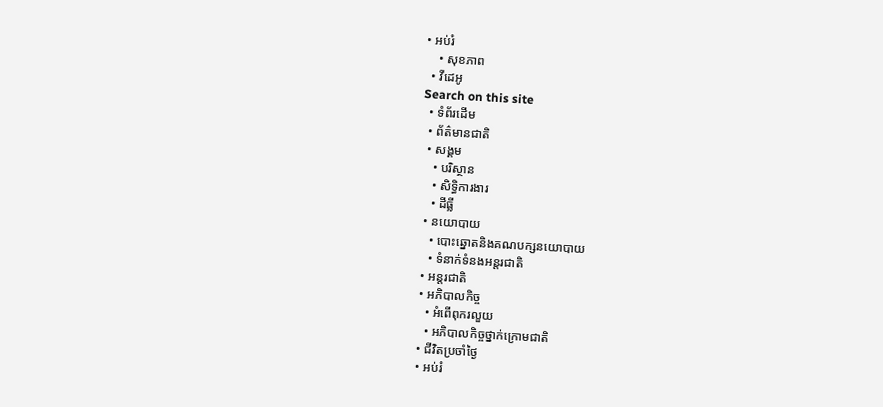• អប់រំ
    • សុខភាព
  • វីដេអូ
Search on this site
  • ទំព័រដើម
  • ព័ត៌មានជាតិ
  • សង្គម
    • បរិស្ថាន
    • សិទ្ធិការងារ
    • ដីធ្លី
  • នយោបាយ
    • បោះឆ្នោតនិងគណបក្សនយោបាយ
    • ទំនាក់ទំនងអន្តរជាតិ
  • អន្តរជាតិ
  • អភិបាលកិច្ច
    • អំពើពុករលួយ
    • អភិបាលកិច្ចថ្នាក់ក្រោមជាតិ
  • ជីវិតប្រចាំថ្ងៃ
  • អប់រំ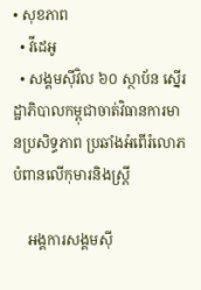• សុខភាព
  • វីដេអូ
  • សង្គមស៊ីវិល ៦០ ស្ថាប័ន ស្នើរដ្ឋាភិបាលកម្ពុជាចាត់វិធានការមានប្រសិទ្ធភាព ប្រឆាំងអំពើរំលោភបំពានលើកុមារនិងស្ត្រី

    អង្គការសង្គមស៊ី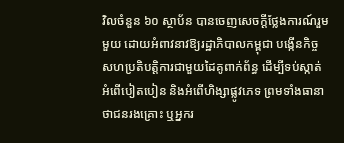វិលចំនួន ៦០ ស្ថាប័ន បានចេញសេចក្ដីថ្លែងការណ៍រួមមួយ ដោយអំពាវនាវឱ្យរដ្ឋាភិបាលកម្ពុជា បង្កើនកិច្ចសហប្រតិបត្តិការជាមួយដៃគូពាក់ព័ន្ធ ដើម្បីទប់ស្កាត់អំពើបៀតបៀន និងអំពើហិង្សាផ្លូវភេទ ព្រមទាំងធានាថាជនរងគ្រោះ ឬអ្នករ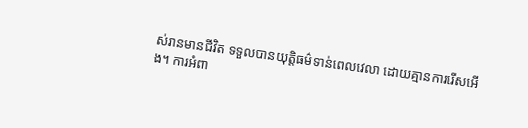ស់រានមានជីវិត ទទួលបានយុត្តិធម៌ទាន់ពេលវេលា ដោយគ្មានការរើសអើង។ ការអំពា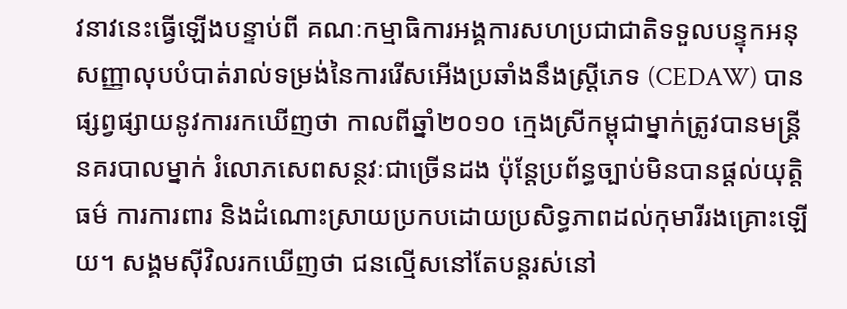វនាវនេះធ្វើឡើងបន្ទាប់ពី គណៈកម្មាធិការអង្គការសហប្រជាជាតិទទួលបន្ទុកអនុសញ្ញាលុបបំបាត់រាល់ទម្រង់នៃការរើសអើងប្រឆាំងនឹងស្ត្រីភេទ (CEDAW) បានផ្សព្វផ្សាយនូវការរកឃើញថា កាលពីឆ្នាំ២០១០ ក្មេងស្រីកម្ពុជាម្នាក់ត្រូវបានមន្ត្រីនគរបាលម្នាក់ រំលោភសេពសន្ថវៈជាច្រើនដង ប៉ុន្តែប្រព័ន្ធច្បាប់មិនបានផ្តល់យុត្តិធម៌ ការការពារ និងដំណោះស្រាយប្រកបដោយប្រសិទ្ធភាពដល់កុមារីរងគ្រោះឡើយ។ សង្គមស៊ីវិលរកឃើញថា ជនល្មើសនៅតែបន្តរស់នៅ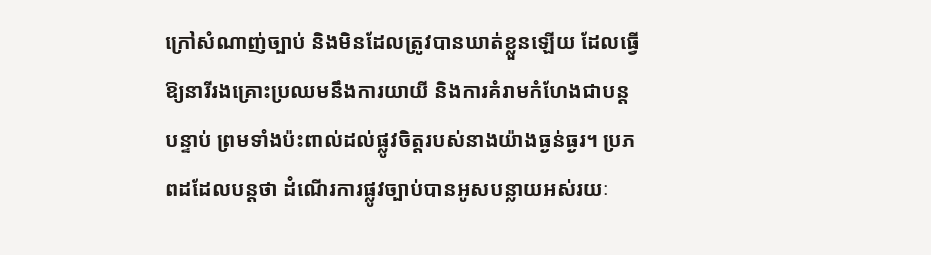ក្រៅសំណាញ់ច្បាប់ និងមិនដែលត្រូវបានឃាត់ខ្លួនឡើយ ដែលធ្វើឱ្យនារីរងគ្រោះប្រឈមនឹងការយាយី និងការគំរាមកំហែងជាបន្តបន្ទាប់ ព្រមទាំងប៉ះពាល់ដល់ផ្លូវចិត្តរបស់នាងយ៉ាងធ្ងន់ធ្ងរ។ ប្រភពដដែលបន្តថា ដំណើរការផ្លូវច្បាប់បានអូសបន្លាយអស់រយៈ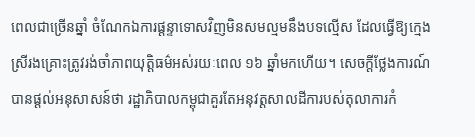ពេលជាច្រើនឆ្នាំ ចំណែកឯការផ្ដន្ទាទោសវិញមិនសមល្មមនឹងបទល្មើស ដែលធ្វើឱ្យក្មេងស្រីរងគ្រោះត្រូវរង់ចាំភាពយុត្តិធម៌អស់រយៈពេល ១៦ ឆ្នាំមកហើយ។ សេចក្ដីថ្លែងការណ៍បានផ្តល់អនុសាសន៍ថា រដ្ឋាភិបាលកម្ពុជាគួរតែអនុវត្តសាលដីការបស់តុលាការកំ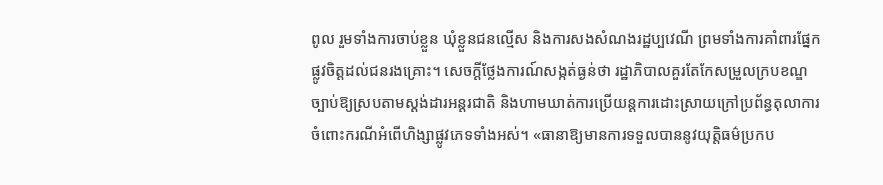ពូល រួមទាំងការចាប់ខ្លួន ឃុំខ្លួនជនល្មើស និងការសងសំណងរដ្ឋប្បវេណី ព្រមទាំងការគាំពារផ្នែកផ្លូវចិត្តដល់ជនរងគ្រោះ។ សេចក្ដីថ្លែងការណ៍សង្កត់ធ្ងន់ថា រដ្ឋាភិបាលគួរតែកែសម្រួលក្របខណ្ឌច្បាប់ឱ្យស្របតាមស្ដង់ដារអន្តរជាតិ និងហាមឃាត់ការប្រើយន្តការដោះស្រាយក្រៅប្រព័ន្ធតុលាការ ចំពោះករណីអំពើហិង្សាផ្លូវភេទទាំងអស់។ «ធានាឱ្យមានការទទួលបាននូវយុត្តិធម៌ប្រកប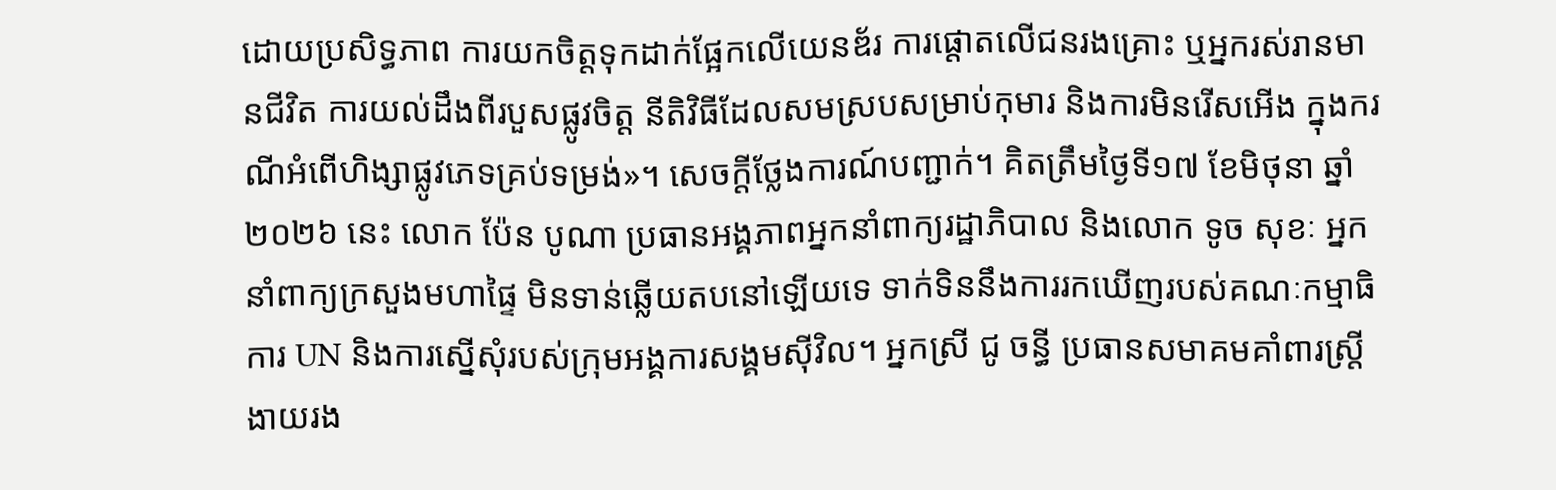ដោយប្រសិទ្ធភាព ការយកចិត្តទុកដាក់ផ្អែកលើយេនឌ័រ ការផ្តោតលើជនរងគ្រោះ ឬអ្នករស់រានមានជីវិត ការយល់ដឹងពីរបួសផ្លូវចិត្ត នីតិវិធីដែលសមស្របសម្រាប់កុមារ និងការមិនរើសអើង ក្នុងករណីអំពើហិង្សាផ្លូវភេទគ្រប់ទម្រង់»។ សេចក្តីថ្លែងការណ៍បញ្ជាក់។ គិតត្រឹមថ្ងៃទី១៧ ខែមិថុនា ឆ្នាំ២០២៦ នេះ លោក ប៉ែន បូណា ប្រធានអង្គភាពអ្នកនាំពាក្យរដ្ឋាភិបាល និងលោក ទូច សុខៈ អ្នកនាំពាក្យក្រសួងមហាផ្ទៃ មិនទាន់ឆ្លើយតបនៅឡើយទេ ទាក់ទិននឹងការរកឃើញរបស់គណៈកម្មាធិការ UN និងការស្នើសុំរបស់ក្រុមអង្គការសង្គមស៊ីវិល។ អ្នកស្រី ជូ ចន្ធី ប្រធានសមាគមគាំពារស្រ្តីងាយរង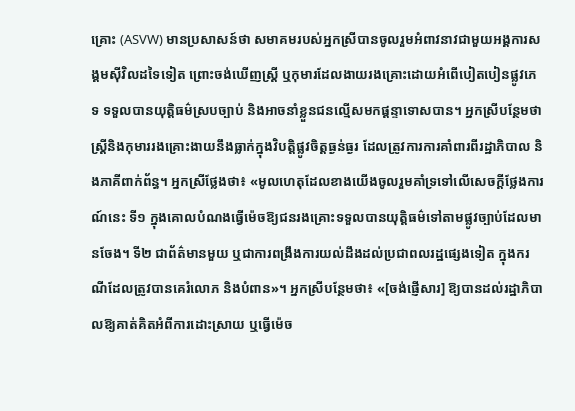គ្រោះ (ASVW) មានប្រសាសន៍ថា សមាគមរបស់អ្នកស្រីបានចូលរួមអំពាវនាវជាមួយអង្គការសង្គមស៊ីវិលដទៃទៀត ព្រោះចង់ឃើញស្ត្រី ឬកុមារដែលងាយរងគ្រោះដោយអំពើបៀតបៀនផ្លូវភេទ ទទួលបានយុត្តិធម៌ស្របច្បាប់ និងអាចនាំខ្លួនជនល្មើសមកផ្ដន្ទាទោសបាន។ អ្នកស្រីបន្ថែមថា ស្ត្រីនិងកុមាររងគ្រោះងាយនឹងធ្លាក់ក្នុងវិបត្តិផ្លូវចិត្តធ្ងន់ធ្ងរ ដែលត្រូវការការគាំពារពីរដ្ឋាភិបាល និងភាគីពាក់ព័ន្ធ។ អ្នកស្រីថ្លែងថា៖ «មូលហេតុដែលខាងយើងចូលរួមគាំទ្រទៅលើសេចក្ដីថ្លែងការណ៍នេះ ទី១ ក្នុងគោលបំណងធ្វើម៉េចឱ្យជនរងគ្រោះទទួលបានយុត្តិធម៌ទៅតាមផ្លូវច្បាប់ដែលមានចែង។ ទី២ ជាព័ត៌មានមួយ ឬជាការពង្រឹងការយល់ដឹងដល់ប្រជាពលរដ្ឋផ្សេងទៀត ក្នុងករណីដែលត្រូវបានគេរំលោភ និងបំពាន»។ អ្នកស្រីបន្ថែមថា៖ «[ចង់ផ្ញើសារ] ឱ្យបានដល់រដ្ឋាភិបាលឱ្យគាត់គិតអំពីការដោះស្រាយ ឬធ្វើម៉េច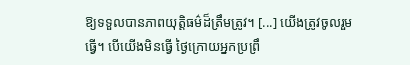ឱ្យទទួលបានភាពយុត្តិធម៌ដ៏ត្រឹមត្រូវ។ [...] យើងត្រូវចូលរួមធ្វើ។ បើយើងមិនធ្វើ ថ្ងៃក្រោយអ្នកប្រព្រឹ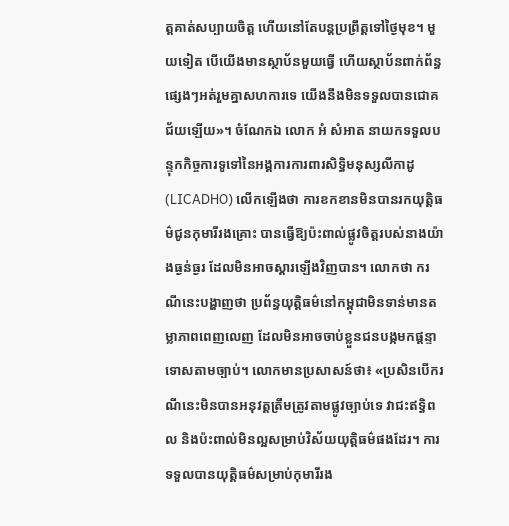ត្តគាត់សប្បាយចិត្ត ហើយនៅតែបន្តប្រព្រឹត្តទៅថ្ងៃមុខ។ មួយទៀត បើយើងមានស្ថាប័នមួយធ្វើ ហើយស្ថាប័នពាក់ព័ន្ធផ្សេងៗអត់រួមគ្នាសហការទេ យើងនឹងមិនទទួលបានជោគជ័យឡើយ»។ ចំណែកឯ លោក អំ សំអាត នាយកទទួលបន្ទុកកិច្ចការទូទៅនៃអង្គការការពារសិទ្ធិមនុស្សលីកាដូ (LICADHO) លើកឡើងថា ការខកខានមិនបានរកយុត្តិធម៌ជូនកុមារីរងគ្រោះ បានធ្វើឱ្យប៉ះពាល់ផ្លូវចិត្តរបស់នាងយ៉ាងធ្ងន់ធ្ងរ ដែលមិនអាចស្តារឡើងវិញបាន។ លោកថា ករណីនេះបង្ហាញថា ប្រព័ន្ធយុត្តិធម៌នៅកម្ពុជាមិនទាន់មានតម្លាភាពពេញលេញ ដែលមិនអាចចាប់ខ្លួនជនបង្កមកផ្ដន្ទាទោសតាមច្បាប់។ លោកមានប្រសាសន៍ថា៖ «ប្រសិនបើករណីនេះមិនបានអនុវត្តត្រឹមត្រូវតាមផ្លូវច្បាប់ទេ វាជះឥទ្ធិពល និងប៉ះពាល់មិនល្អសម្រាប់វិស័យយុត្តិធម៌ផងដែរ។ ការទទួលបានយុត្តិធម៌សម្រាប់កុមារីរង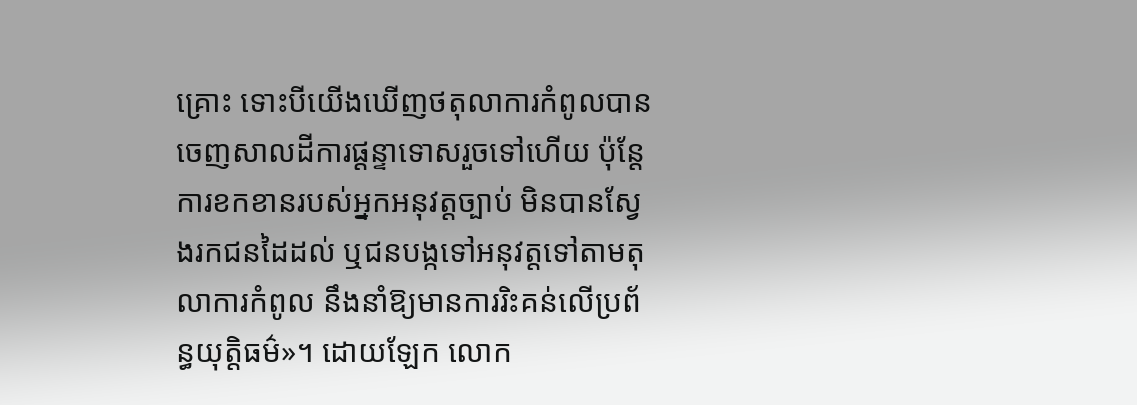គ្រោះ ទោះបីយើងឃើញថតុលាការកំពូលបានចេញសាលដីការផ្ដន្ទាទោសរួចទៅហើយ ប៉ុន្តែការខកខានរបស់អ្នកអនុវត្តច្បាប់ មិនបានស្វែងរកជនដៃដល់ ឬជនបង្កទៅអនុវត្តទៅតាមតុលាការកំពូល នឹងនាំឱ្យមានការរិះគន់លើប្រព័ន្ធយុត្តិធម៌»។ ដោយឡែក លោក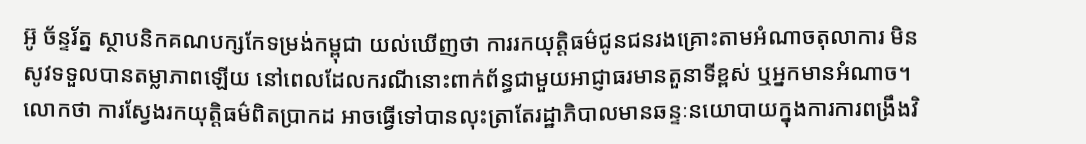អ៊ូ ច័ន្ទរ័ត្ន ស្ថាបនិកគណបក្សកែទម្រង់កម្ពុជា យល់ឃើញថា ការរកយុត្តិធម៌ជូនជនរងគ្រោះតាមអំណាចតុលាការ មិនសូវទទួលបានតម្លាភាពឡើយ នៅពេលដែលករណីនោះពាក់ព័ន្ធជាមួយអាជ្ញាធរមានតួនាទីខ្ពស់ ឬអ្នកមានអំណាច។ លោកថា ការស្វែងរកយុត្តិធម៌ពិតប្រាកដ អាចធ្វើទៅបានលុះត្រាតែរដ្ឋាភិបាលមានឆន្ទៈនយោបាយក្នុងការការពង្រឹងវិ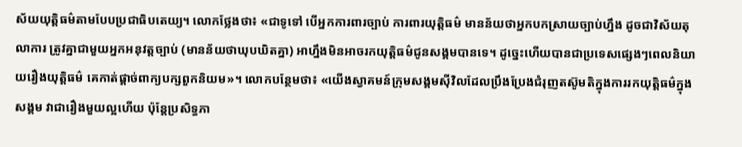ស័យយុត្តិធម៌តាមបែបប្រជាធិបតេយ្យ។ លោកថ្លែងថា៖ «ជាទូទៅ បើអ្នកការពារច្បាប់ ការពារយុត្តិធម៌ មានន័យថាអ្នកបកស្រាយច្បាប់ហ្នឹង ដូចជាវិស័យតុលាការ ត្រូវគ្នាជាមួយអ្នកអនុវត្តច្បាប់ (មានន័យថាឃុបឃិតគ្នា) អាហ្នឹងមិនអាចរកយុត្តិធម៌ជូនសង្គមបានទេ។ ដូច្នេះហើយបានជាប្រទេសផ្សេងៗពេលនិយាយរឿងយុត្តិធម៌ គេកាត់ផ្ដាច់ពាក្យបក្សពួកនិយម»។ លោកបន្ថែមថា៖ «យើងស្វាគមន៍ក្រុមសង្គមស៊ីវិលដែលប្រឹងប្រែងជំរុញតស៊ូមតិក្នុងការរកយុត្តិធម៌ក្នុងសង្គម វាជារឿងមួយល្អហើយ ប៉ុន្តែប្រសិទ្ធភា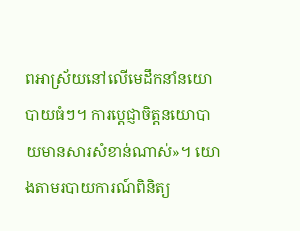ពអាស្រ័យនៅលើមេដឹកនាំនយោបាយធំៗ។ ការប្ដេជ្ញាចិត្តនយោបាយមានសារសំខាន់ណាស់»។ យោងតាមរបាយការណ៍ពិនិត្យ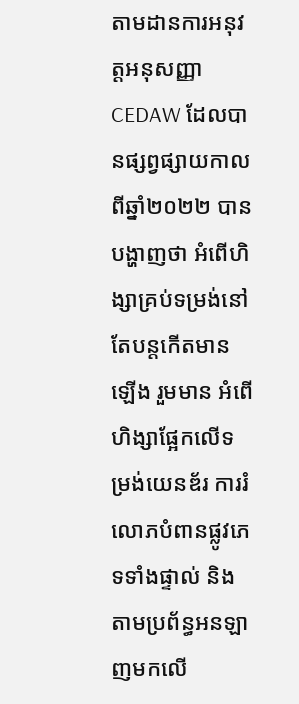តាមដានការអនុវត្តអនុសញ្ញា CEDAW ដែលបានផ្សព្វផ្សាយកាលពីឆ្នាំ២០២២ បានបង្ហាញថា អំពើហិង្សាគ្រប់ទម្រង់នៅតែបន្តកើតមានឡើង រួមមាន អំពើហិង្សាផ្អែកលើទម្រង់យេនឌ័រ ការរំលោភបំពានផ្លូវភេទទាំងផ្ទាល់ និងតាមប្រព័ន្ធអនឡាញមកលើ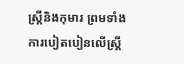ស្ត្រីនិងកុមារ ព្រមទាំងការបៀតបៀនលើស្ត្រី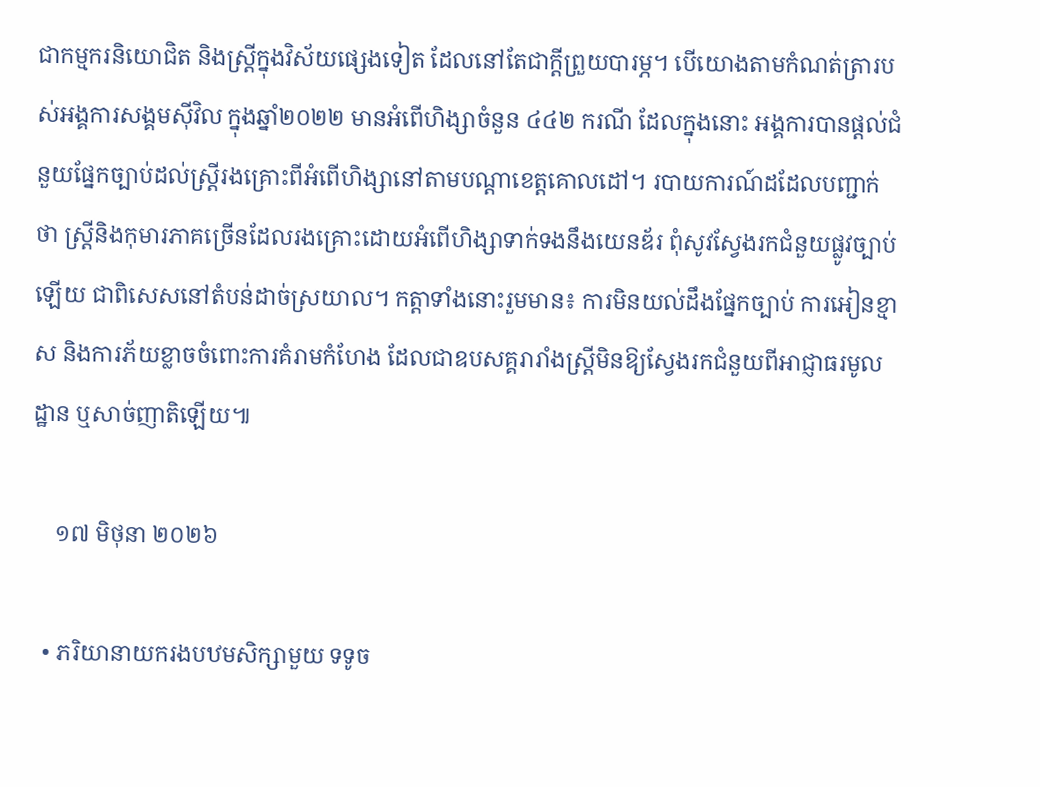ជាកម្មករនិយោជិត និងស្ត្រីក្នុងវិស័យផ្សេងទៀត ដែលនៅតែជាក្តីព្រួយបារម្ភ។ បើយោងតាមកំណត់ត្រារបស់អង្គការសង្គមស៊ីវិល ក្នុងឆ្នាំ២០២២ មានអំពើហិង្សាចំនួន ៤៤២ ករណី ដែលក្នុងនោះ អង្គការបានផ្តល់ជំនួយផ្នែកច្បាប់ដល់ស្ត្រីរងគ្រោះពីអំពើហិង្សានៅតាមបណ្តាខេត្តគោលដៅ។ របាយការណ៍ដដែលបញ្ជាក់ថា ស្ត្រីនិងកុមារភាគច្រើនដែលរងគ្រោះដោយអំពើហិង្សាទាក់ទងនឹងយេនឌ័រ ពុំសូវស្វែងរកជំនួយផ្លូវច្បាប់ឡើយ ជាពិសេសនៅតំបន់ដាច់ស្រយាល។ កត្តាទាំងនោះរួមមាន៖ ការមិនយល់ដឹងផ្នែកច្បាប់ ការអៀនខ្មាស និងការភ័យខ្លាចចំពោះការគំរាមកំហែង ដែលជាឧបសគ្គរារាំងស្ត្រីមិនឱ្យស្វែងរកជំនួយពីអាជ្ញាធរមូលដ្ឋាន ឬសាច់ញាតិឡើយ៕

    ១៧ មិថុនា ២០២៦

  • ភរិយានាយករងបឋមសិក្សាមួយ ទទូច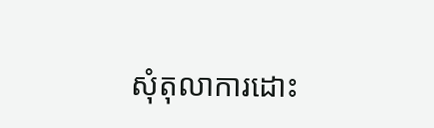សុំតុលាការដោះ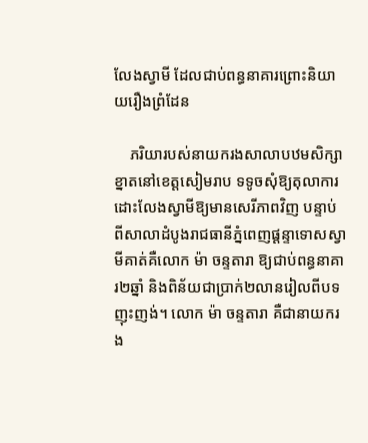លែងស្វាមី ដែលជាប់ពន្ធនាគារព្រោះនិយាយរឿងព្រំដែន

    ភរិយារបស់នាយករងសាលាបឋមសិក្សាខ្នាតនៅខេត្តសៀមរាប ទទូចសុំឱ្យតុលាការដោះលែងស្វាមីឱ្យមានសេរីភាពវិញ បន្ទាប់ពីសាលាដំបូងរាជធានីភ្នំពេញផ្ដន្ទាទោសស្វាមីគាត់គឺលោក ម៉ា ចន្ទតារា ឱ្យជាប់ពន្ធនាគារ២ឆ្នាំ និងពិន័យជាប្រាក់២លានរៀលពីបទញុះញង់។ លោក ម៉ា ចន្ទតារា គឺជានាយករង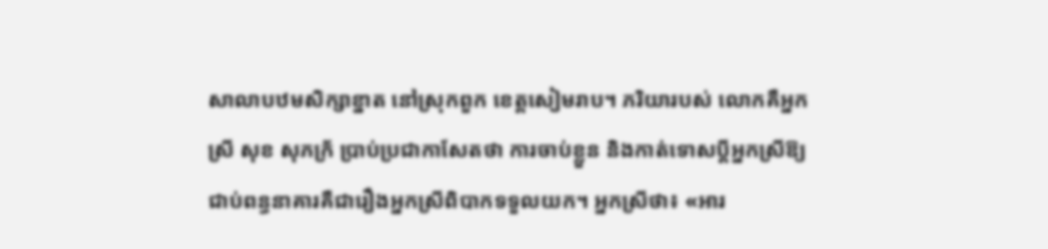សាលាបឋមសិក្សាខ្នាត នៅស្រុកពួក ខេត្តសៀមរាប។ ភរិយារបស់ លោកគឺអ្នកស្រី សុខ សុភក្រ័ ប្រាប់ប្រជាកាសែតថា ការចាប់ខ្លួន និងកាត់ទោសប្ដីអ្នកស្រីឱ្យជាប់ពន្ធនាគារគឺជារឿងអ្នកស្រីពិបាកទទួលយក។ អ្នកស្រីថា៖ «អារ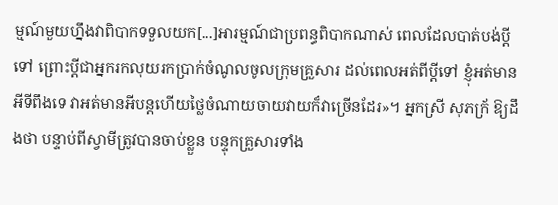ម្មណ៍មួយហ្នឹងវាពិបាកទទួលយក[...]អារម្មណ៍ជាប្រពន្ធពិបាកណាស់ ពេលដែលបាត់បង់ប្ដីទៅ ព្រោះប្ដីជាអ្នករកលុយរកប្រាក់ចំណូលចូលក្រុមគ្រួសារ ដល់ពេលអត់ពីប្ដីទៅ ខ្ញុំអត់មានអីទីពឹងទេ វាអត់មានអីបន្តហើយថ្លៃចំណាយចាយវាយក៏វាច្រើនដែរ»។ អ្នកស្រី សុភក្រ័ ឱ្យដឹងថា បន្ទាប់ពីស្វាមីត្រូវបានចាប់ខ្លួន បន្ទុកគ្រួសារទាំង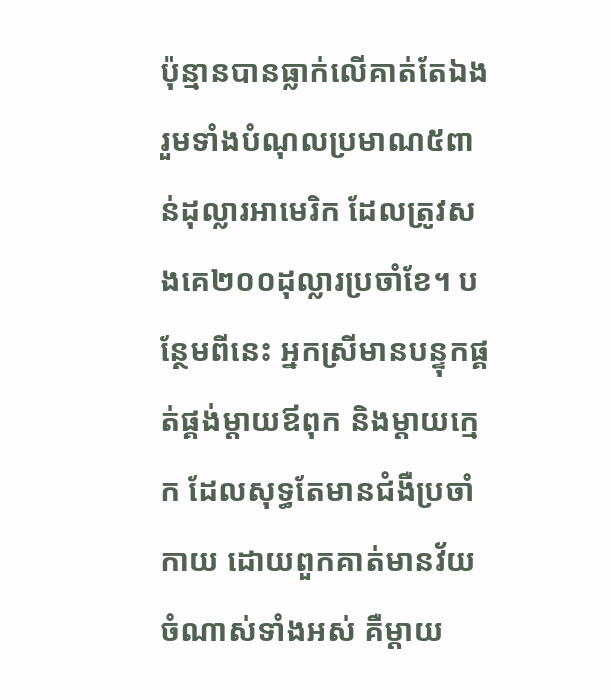ប៉ុន្មានបានធ្លាក់លើគាត់តែឯង រួមទាំងបំណុលប្រមាណ៥ពាន់ដុល្លារអាមេរិក ដែលត្រូវសងគេ២០០ដុល្លារប្រចាំខែ។ បន្ថែមពីនេះ អ្នកស្រីមានបន្ទុកផ្គត់ផ្គង់ម្ដាយឪពុក និងម្ដាយក្មេក ដែលសុទ្ធតែមានជំងឺប្រចាំកាយ ដោយពួកគាត់មានវ័យចំណាស់ទាំងអស់ គឺម្ដាយ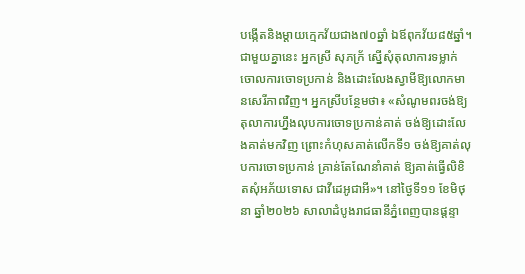បង្កើតនិងម្ដាយក្មេកវ័យជាង៧០ឆ្នាំ ឯឪពុកវ័យ៨៥ឆ្នាំ។ ជាមួយគ្នានេះ អ្នកស្រី សុភក្រ័ ស្នើសុំតុលាការទម្លាក់ចោលការចោទប្រកាន់ និងដោះលែងស្វាមីឱ្យលោកមានសេរីភាពវិញ។ អ្នកស្រីបន្ថែមថា៖ «សំណូមពរចង់ឱ្យតុលាការហ្នឹងលុបការចោទប្រកាន់គាត់ ចង់ឱ្យដោះលែងគាត់មកវិញ ព្រោះកំហុសគាត់លើកទី១ ចង់ឱ្យគាត់លុបការចោទប្រកាន់ គ្រាន់តែណែនាំគាត់ ឱ្យគាត់ធ្វើលិខិតសុំអភ័យទោស ជាវីដេអូជាអី»។ នៅថ្ងៃទី១១ ខែមិថុនា ឆ្នាំ២០២៦ សាលាដំបូងរាជធានីភ្នំពេញបានផ្តន្ទា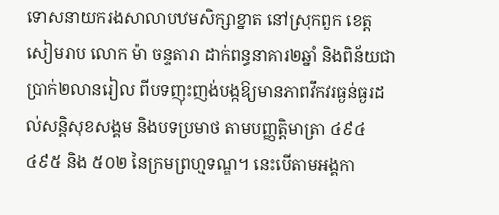ទោសនាយករងសាលាបឋមសិក្សាខ្នាត នៅស្រុកពួក ខេត្តសៀមរាប លោក ម៉ា ចន្ទតារា ដាក់ពន្ធនាគារ២ឆ្នាំ និងពិន័យជាប្រាក់២លានរៀល ពីបទញុះញង់បង្កឱ្យមានភាពវឹកវរធ្ងន់ធ្ងរដល់សន្តិសុខសង្គម និងបទប្រមាថ តាមបញ្ញត្តិមាត្រា ៤៩៤ ៤៩៥ និង ៥០២ នៃក្រមព្រហ្មទណ្ឌ។ នេះបើតាមអង្គកា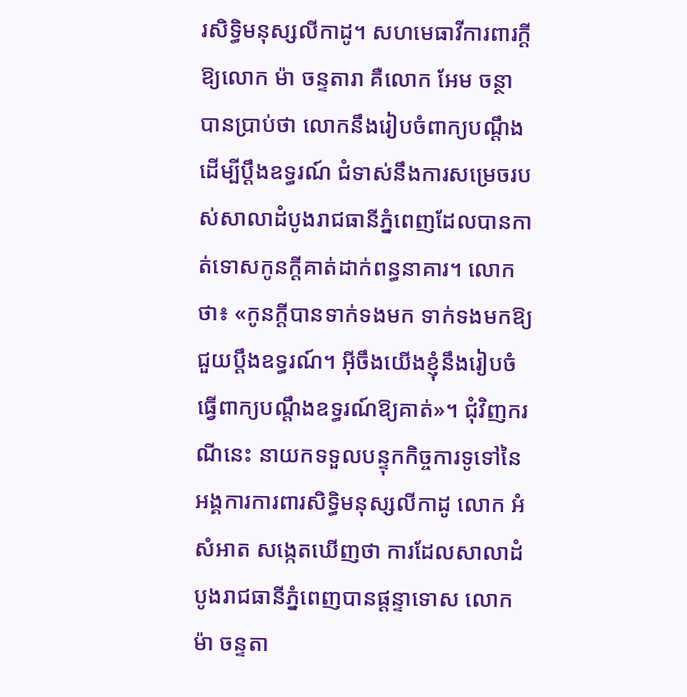រសិទ្ធិមនុស្សលីកាដូ។ សហមេធាវីការពារក្ដីឱ្យលោក ម៉ា ចន្ទតារា គឺលោក អែម ចន្ថា បានប្រាប់ថា លោកនឹងរៀបចំពាក្យបណ្ដឹង ដើម្បីប្ដឹងឧទ្ធរណ៍ ជំទាស់នឹងការសម្រេចរបស់សាលាដំបូងរាជធានីភ្នំពេញដែលបានកាត់ទោសកូនក្ដីគាត់ដាក់ពន្ធនាគារ។ លោកថា៖ «កូនក្ដីបានទាក់ទងមក ទាក់ទងមកឱ្យជួយប្ដឹងឧទ្ធរណ៍។ អ៊ីចឹងយើងខ្ញុំនឹងរៀបចំធ្វើពាក្យបណ្ដឹងឧទ្ធរណ៍ឱ្យគាត់»។ ជុំវិញករណីនេះ នាយកទទួលបន្ទុកកិច្ចការទូទៅនៃអង្គការការពារសិទ្ធិមនុស្សលីកាដូ លោក អំ សំអាត សង្កេតឃើញថា ការដែលសាលាដំបូងរាជធានីភ្នំពេញបានផ្ដន្ទាទោស លោក ម៉ា ចន្ទតា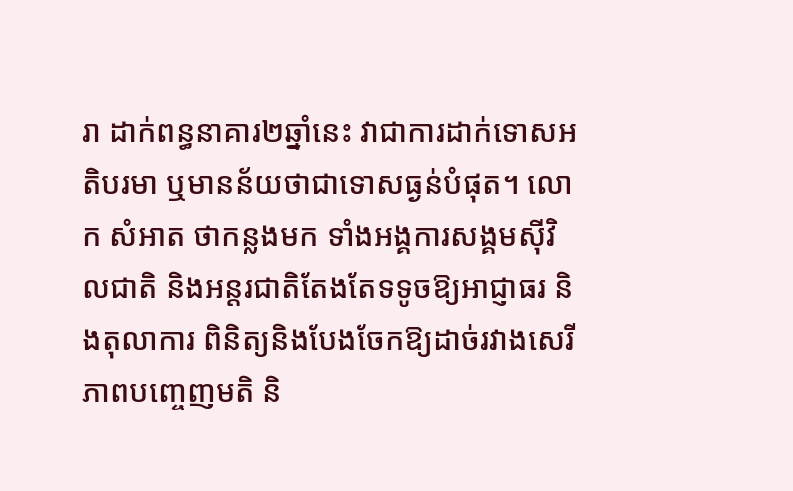រា ដាក់ពន្ធនាគារ២ឆ្នាំនេះ វាជាការដាក់ទោសអតិបរមា ឬមានន័យថាជាទោសធ្ងន់បំផុត។ លោក សំអាត ថាកន្លងមក ទាំងអង្គការសង្គមស៊ីវិលជាតិ និងអន្តរជាតិតែងតែទទូចឱ្យអាជ្ញាធរ និងតុលាការ ពិនិត្យនិងបែងចែកឱ្យដាច់រវាងសេរីភាពបញ្ចេញមតិ និ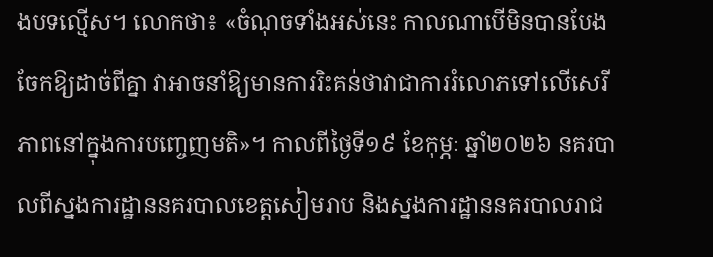ងបទល្មើស។ លោកថា៖ «ចំណុចទាំងអស់នេះ កាលណាបើមិនបានបែងចែកឱ្យដាច់ពីគ្នា វាអាចនាំឱ្យមានការរិះគន់ថាវាជាការរំលោភទៅលើសេរីភាពនៅក្នុងការបញ្ចេញមតិ»។ កាលពីថ្ងៃទី១៩ ខែកុម្ភៈ ឆ្នាំ២០២៦ នគរបាលពីស្នងការដ្ឋាននគរបាលខេត្តសៀមរាប និងស្នងការដ្ឋាននគរបាលរាជ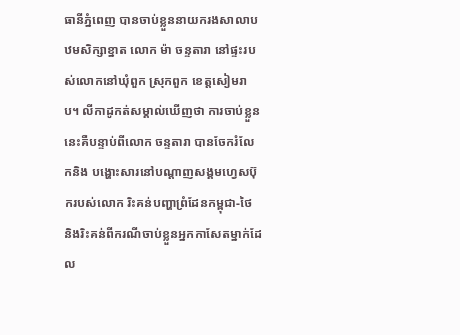ធានីភ្នំពេញ បានចាប់ខ្លួននាយករងសាលាបឋមសិក្សាខ្នាត លោក ម៉ា ចន្ទតារា នៅផ្ទះរបស់លោកនៅឃុំពួក ស្រុកពួក ខេត្តសៀមរាប។ លីកាដូកត់សម្គាល់ឃើញថា ការចាប់ខ្លួននេះគឺបន្ទាប់ពីលោក ចន្ទតារា បានចែករំលែកនិង បង្ហោះសារនៅបណ្តាញសង្គមហ្វេសប៊ុករបស់លោក រិះគន់បញ្ហាព្រំដែនកម្ពុជា-ថៃ និងរិះគន់ពីករណីចាប់ខ្លួនអ្នកកាសែតម្នាក់ដែល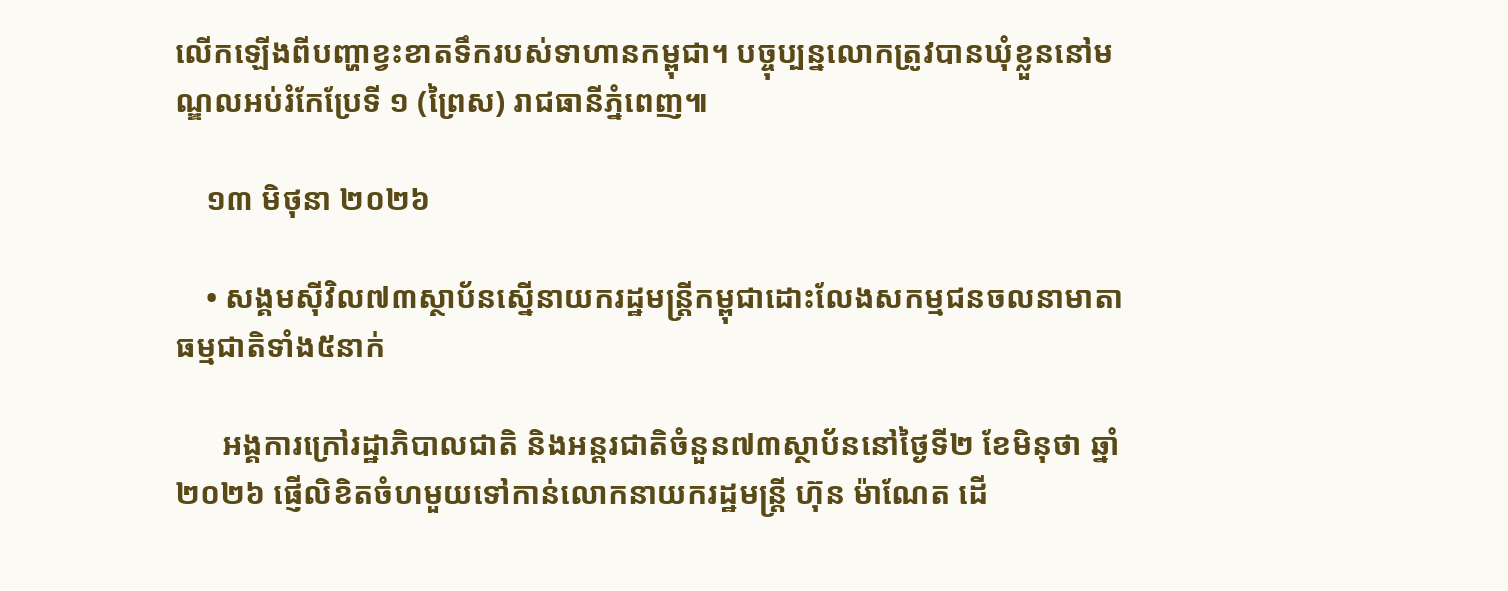លើកឡើងពីបញ្ហាខ្វះខាតទឹករបស់ទាហានកម្ពុជា។ បច្ចុប្បន្នលោកត្រូវបានឃុំខ្លួននៅមណ្ឌលអប់រំកែប្រែទី ១ (ព្រៃស) រាជធានីភ្នំពេញ៕

    ១៣ មិថុនា ២០២៦

    • សង្គមស៊ីវិល៧៣ស្ថាប័នស្នើនាយករដ្ឋមន្ត្រីកម្ពុជាដោះលែងសកម្មជនចលនាមាតាធម្មជាតិទាំង៥នាក់

      អង្គការក្រៅរដ្ឋាភិបាលជាតិ និងអន្តរជាតិចំនួន៧៣ស្ថាប័ននៅថ្ងៃទី២ ខែមិនុថា ឆ្នាំ២០២៦ ផ្ញើលិខិតចំហមួយទៅកាន់លោកនាយករដ្ឋមន្ត្រី ហ៊ុន ម៉ាណែត ដើ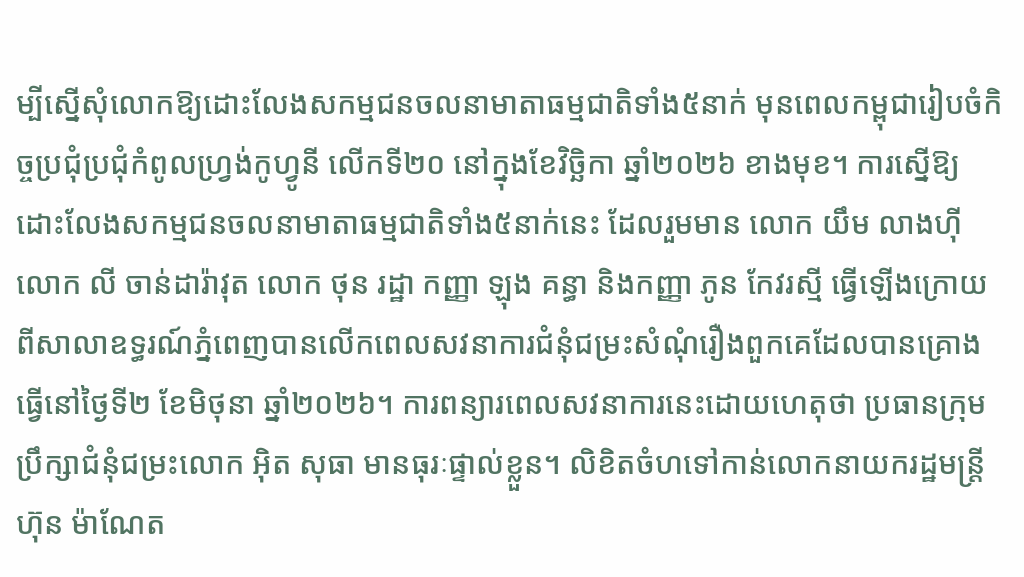ម្បីស្នើសុំលោកឱ្យដោះលែងសកម្មជនចលនាមាតាធម្មជាតិទាំង៥នាក់ មុនពេលកម្ពុជារៀបចំកិច្ចប្រជុំប្រជុំកំពូលហ្វ្រង់កូហ្វូនី លើកទី២០ នៅក្នុងខែវិច្ឆិកា ឆ្នាំ២០២៦ ខាងមុខ។ ការស្នើឱ្យដោះលែងសកម្មជនចលនាមាតាធម្មជាតិទាំង៥នាក់នេះ ដែលរួមមាន លោក យឹម លាងហ៊ី លោក លី ចាន់ដារ៉ាវុត លោក ថុន រដ្ឋា កញ្ញា ឡុង គន្ធា និងកញ្ញា ភូន កែវរស្មី ធ្វើឡើងក្រោយពីសាលាឧទ្ធរណ៍ភ្នំពេញបានលើកពេលសវនាការជំនុំជម្រះសំណុំរឿងពួកគេដែលបានគ្រោងធ្វើនៅថ្ងៃទី២ ខែមិថុនា ឆ្នាំ២០២៦។ ការពន្យារពេលសវនាការនេះដោយហេតុថា ប្រធានក្រុមប្រឹក្សាជំនុំជម្រះលោក អ៊ិត សុធា មានធុរៈផ្ទាល់ខ្លួន។ លិខិតចំហទៅកាន់លោកនាយករដ្ឋមន្ត្រី ហ៊ុន ម៉ាណែត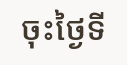ចុះថ្ងៃទី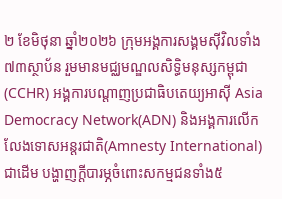២ ខែមិថុនា ឆ្នាំ២០២៦ ក្រុមអង្គការសង្គមស៊ីវិលទាំង៧៣ស្ថាប័ន រួមមានមជ្ឈមណ្ឌលសិទ្ធិមនុស្សកម្ពុជា(CCHR) អង្គការបណ្តាញប្រជាធិបតេយ្យអាស៊ី Asia Democracy Network(ADN) និងអង្គការលើកលែងទោសអន្តរជាតិ(Amnesty International)ជាដើម បង្ហាញក្ដីបារម្ភចំពោះសកម្មជនទាំង៥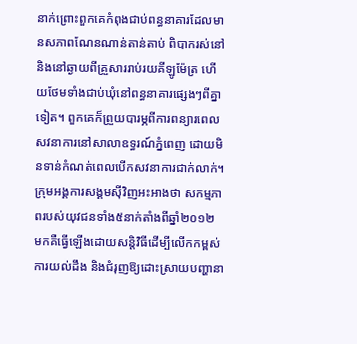នាក់ព្រោះពួកគេកំពុងជាប់ពន្ធនាគារដែលមានសភាពណែនណាន់តាន់តាប់ ពិបាករស់នៅ និងនៅឆ្ងាយពីគ្រួសាររាប់រយគីឡូម៉ែត្រ ហើយថែមទាំងជាប់ឃុំនៅពន្ធនាគារផ្សេងៗពីគ្នាទៀត។ ពួកគេក៏ព្រួយបារម្ភពីការពន្យារពេលសវនាការនៅសាលាឧទ្ធរណ៍ភ្នំពេញ ដោយមិនទាន់កំណត់ពេលបើកសវនាការជាក់លាក់។ ក្រុមអង្គការសង្គមស៊ីវិញអះអាងថា សកម្មភាពរបស់យុវជនទាំង៥នាក់តាំងពីឆ្នាំ២០១២ មកគឺធ្វើឡើងដោយសន្តិវិធីដើម្បីលើកកម្ពស់ការយល់ដឹង និងជំរុញឱ្យដោះស្រាយបញ្ហានា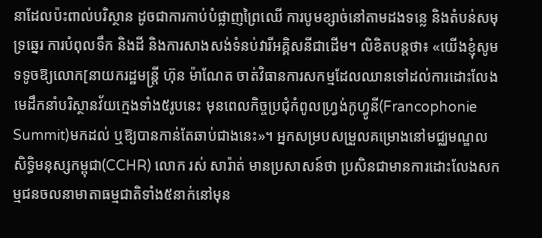នាដែលប៉ះពាល់បរិស្ថាន ដូចជាការកាប់បំផ្លាញព្រៃឈើ ការបូមខ្សាច់នៅតាមដងទន្លេ និងតំបន់សមុទ្រឆ្នេរ ការបំពុលទឹក និងដី និងការសាងសង់ទំនប់វារីអគ្គិសនីជាដើម។ លិខិតបន្តថា៖ «យើងខ្ញុំសូមទទូចឱ្យលោក[នាយករដ្ឋមន្ត្រី ហ៊ុន ម៉ាណែត ចាត់វិធានការសកម្មដែលឈានទៅដល់ការដោះលែងមេដឹកនាំបរិស្ថានវ័យក្មេងទាំង៥រូបនេះ មុនពេលកិច្ចប្រជុំកំពូលហ្វ្រង់កូហ្វូនី(Francophonie Summit)មកដល់ ឬឱ្យបានកាន់តែឆាប់ជាងនេះ»។ អ្នកសម្របសម្រួលគម្រោងនៅមជ្ឈមណ្ឌលសិទ្ធិមនុស្សកម្ពុជា(CCHR) លោក រស់ សារ៉ាត់ មានប្រសាសន៍ថា ប្រសិនជាមានការដោះលែងសកម្មជនចលនាមាតាធម្មជាតិទាំង៥នាក់នៅមុន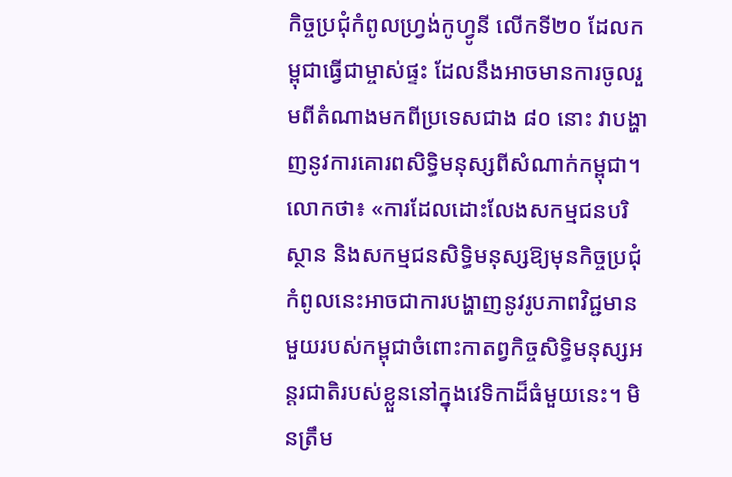កិច្ចប្រជុំកំពូលហ្វ្រង់កូហ្វូនី លើកទី២០ ដែលកម្ពុជាធ្វើជាម្ចាស់ផ្ទះ ដែលនឹងអាចមានការចូលរួមពីតំណាងមកពីប្រទេសជាង ៨០ នោះ វាបង្ហាញនូវការគោរពសិទ្ធិមនុស្សពីសំណាក់កម្ពុជា។ លោកថា៖ «ការដែលដោះលែងសកម្មជនបរិស្ថាន និងសកម្មជនសិទ្ធិមនុស្សឱ្យមុនកិច្ចប្រជុំកំពូលនេះអាចជាការបង្ហាញនូវរូបភាពវិជ្ជមានមួយរបស់កម្ពុជាចំពោះកាតព្វកិច្ចសិទ្ធិមនុស្សអន្តរជាតិរបស់ខ្លួននៅក្នុងវេទិកាដ៏ធំមួយនេះ។ មិនត្រឹម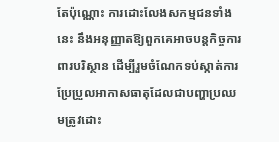តែប៉ុណ្ណោះ ការដោះលែងសកម្មជនទាំងនេះ នឹងអនុញ្ញាតឱ្យពួកគេអាចបន្តកិច្ចការពារបរិស្ថាន ដើម្បីរួមចំណែកទប់ស្កាត់ការប្រែប្រួលអាកាសធាតុដែលជាបញ្ហាប្រឈមត្រូវដោះ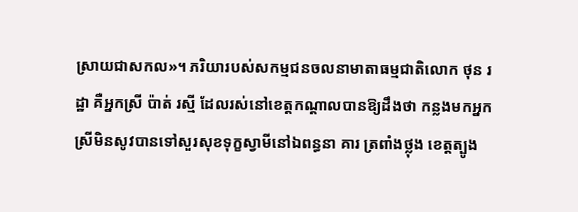ស្រាយជាសកល»។ ភរិយារបស់សកម្មជនចលនាមាតាធម្មជាតិលោក ថុន រដ្ឋា គឺអ្នកស្រី ប៉ាត់ រស្មី ដែលរស់នៅខេត្តកណ្ដាលបានឱ្យដឹងថា កន្លងមកអ្នកស្រីមិនសូវបានទៅសួរសុខទុក្ខស្វាមីនៅឯពន្ធនា គារ ត្រពាំងថ្លុង ខេត្តត្បូង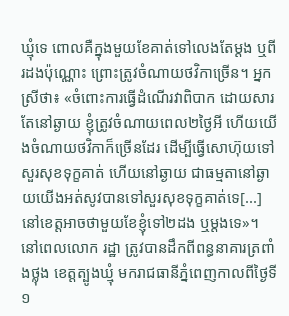ឃ្មុំទេ ពោលគឺក្នុងមួយខែគាត់ទៅលេងតែម្ដង ឬពីរដងប៉ុណ្ណោះ ព្រោះត្រូវចំណាយថវិកាច្រើន។ អ្នកស្រីថា៖ «ចំពោះការធ្វើដំណើរវាពិបាក ដោយសារតែនៅឆ្ងាយ ខ្ញុំត្រូវចំណាយពេល២ថ្ងៃអី ហើយយើងចំណាយថវិកាក៏ច្រើនដែរ ដើម្បីធ្វើសោហ៊ុយទៅសួរសុខទុក្ខគាត់ ហើយនៅឆ្ងាយ ជាធម្មតានៅឆ្ងាយយើងអត់សូវបានទៅសួរសុខទុក្ខគាត់ទេ[...]នៅខេត្តអាចថាមួយខែខ្ញុំទៅ២ដង ឬម្ដងទេ»។ នៅពេលលោក រដ្ឋា ត្រូវបានដឹកពីពន្ធនាគារត្រពាំងថ្លុង ខេត្តត្បូងឃ្មុំ មករាជធានីភ្នំពេញកាលពីថ្ងៃទី១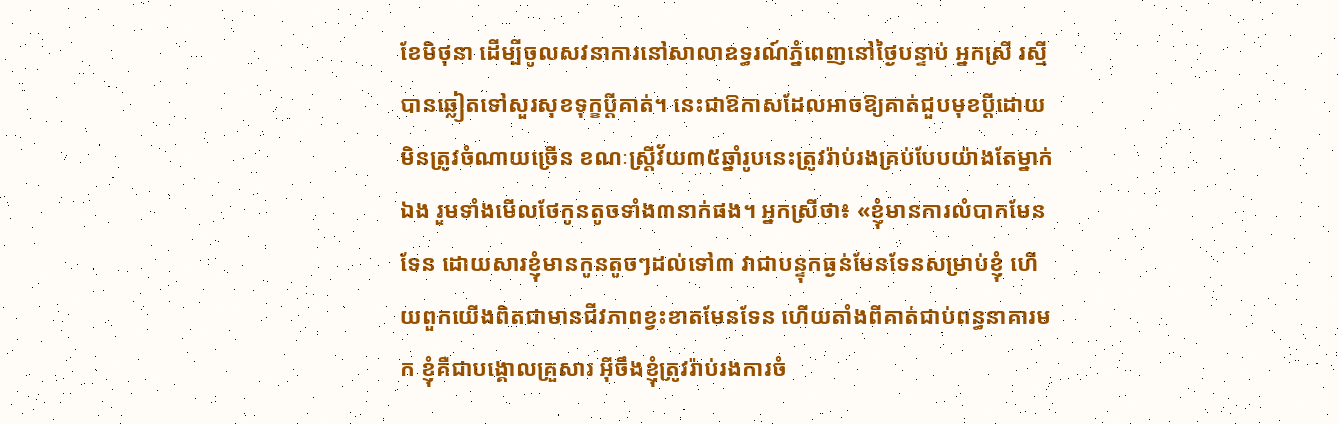ខែមិថុនា ដើម្បីចូលសវនាការនៅសាលាឧទ្ធរណ៍ភ្នំពេញនៅថ្ងៃបន្ទាប់ អ្នកស្រី រស្មី បានឆ្លៀតទៅសួរសុខទុក្ខប្ដីគាត់។ នេះជាឱកាសដែលអាចឱ្យគាត់ជួបមុខប្ដីដោយមិនត្រូវចំណាយច្រើន ខណៈស្ត្រីវ័យ៣៥ឆ្នាំរូបនេះត្រូវរ៉ាប់រងគ្រប់បែបយ៉ាងតែម្នាក់ឯង រួមទាំងមើលថែកូនតូចទាំង៣នាក់ផង។ អ្នកស្រីថា៖ «ខ្ញុំមានការលំបាកមែនទែន ដោយសារខ្ញុំមានកូនតូចៗដល់ទៅ៣ វាជាបន្ទុកធ្ងន់មែនទែនសម្រាប់ខ្ញុំ ហើយពួកយើងពិតជាមានជីវភាពខ្វះខាតមែនទែន ហើយតាំងពីគាត់ជាប់ពន្ធនាគារមក ខ្ញុំគឺជាបង្គោលគ្រួសារ អ៊ីចឹងខ្ញុំត្រូវរ៉ាប់រងការចំ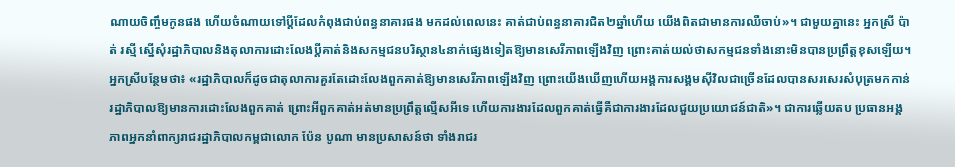ណាយចិញ្ចឹមកូនផង ហើយចំណាយទៅប្ដីដែលកំពុងជាប់ពន្ធនាគារផង មកដល់ពេលនេះ គាត់ជាប់ពន្ធនាគារជិត២ឆ្នាំហើយ យើងពិតជាមានការឈឺចាប់»។ ជាមួយគ្នានេះ អ្នកស្រី ប៉ាត់ រស្មី ស្នើសុំរដ្ឋាភិបាលនិងតុលាការដោះលែងប្ដីគាត់និងសកម្មជនបរិស្ថាន៤នាក់ផ្សេងទៀតឱ្យមានសេរីភាពឡើងវិញ ព្រោះគាត់យល់ថាសកម្មជនទាំងនោះមិនបានប្រព្រឹត្តខុសឡើយ។ អ្នកស្រីបន្ថែមថា៖ «រដ្ឋាភិបាលក៏ដូចជាតុលាការគួរតែដោះលែងពួកគាត់ឱ្យមានសេរីភាពឡើងវិញ ព្រោះយើងឃើញហើយអង្គការសង្គមស៊ីវិលជាច្រើនដែលបានសរសេរសំបុត្រមកកាន់រដ្ឋាភិបាលឱ្យមានការដោះលែងពួកគាត់ ព្រោះអីពួកគាត់អត់មានប្រព្រឹត្តល្មើសអីទេ ហើយការងារដែលពួកគាត់ធ្វើគឺជាការងារដែលជួយប្រយោជន៍ជាតិ»។ ជាការឆ្លើយតប ប្រធានអង្គភាពអ្នកនាំពាក្យរាជរដ្ឋាភិបាលកម្ពជាលោក ប៉ែន បូណា មានប្រសាសន៍ថា ទាំងរាជរ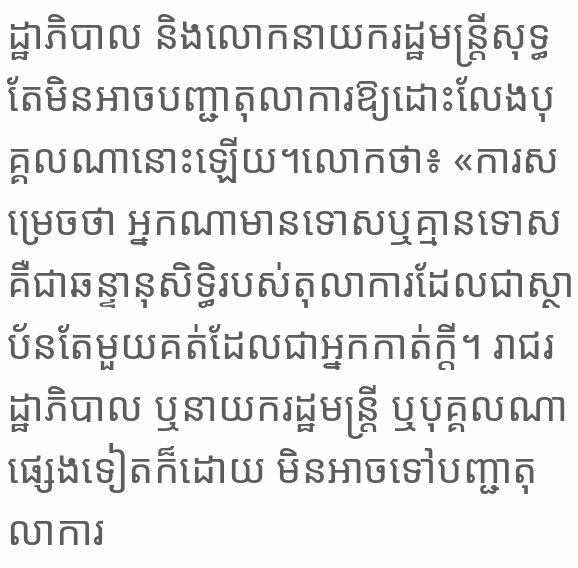ដ្ឋាភិបាល និងលោកនាយករដ្ឋមន្ត្រីសុទ្ធតែមិនអាចបញ្ជាតុលាការឱ្យដោះលែងបុគ្គលណានោះឡើយ។លោកថា៖ «ការសម្រេចថា អ្នកណាមានទោសឬគ្មានទោស គឺជាឆន្ទានុសិទ្ធិរបស់តុលាការដែលជាស្ថាប័នតែមួយគត់ដែលជាអ្នកកាត់ក្តី។ រាជរដ្ឋាភិបាល ឬនាយករដ្ឋមន្ត្រី ឬបុគ្គលណាផ្សេងទៀតក៏ដោយ មិនអាចទៅបញ្ជាតុលាការ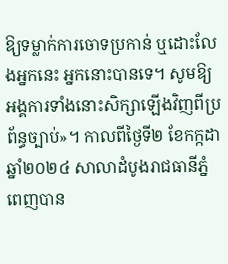ឱ្យទម្លាក់ការចោទប្រកាន់ ឬដោះលែងអ្នកនេះ អ្នកនោះបានទេ។ សូមឱ្យអង្គការទាំងនោះសិក្សាឡើងវិញពីប្រព័ន្ធច្បាប់»។ កាលពីថ្ងៃទី២ ខែកក្កដា ឆ្នាំ២០២៤ សាលាដំបូងរាជធានីភ្នំពេញបាន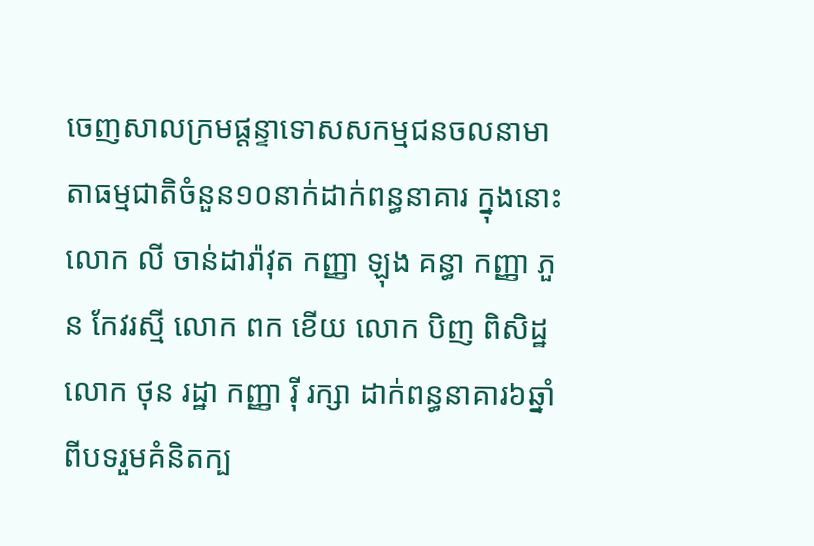ចេញសាលក្រមផ្តន្ទាទោសសកម្មជនចលនាមាតាធម្មជាតិចំនួន១០នាក់ដាក់ពន្ធនាគារ ក្នុងនោះលោក លី ចាន់ដារ៉ាវុត កញ្ញា ឡុង គន្ធា កញ្ញា ភួន កែវរស្មី លោក ពក ខើយ លោក បិញ ពិសិដ្ឋ លោក ថុន រដ្ឋា កញ្ញា រ៉ី រក្សា ដាក់ពន្ធនាគារ៦ឆ្នាំ ពីបទរួមគំនិតក្ប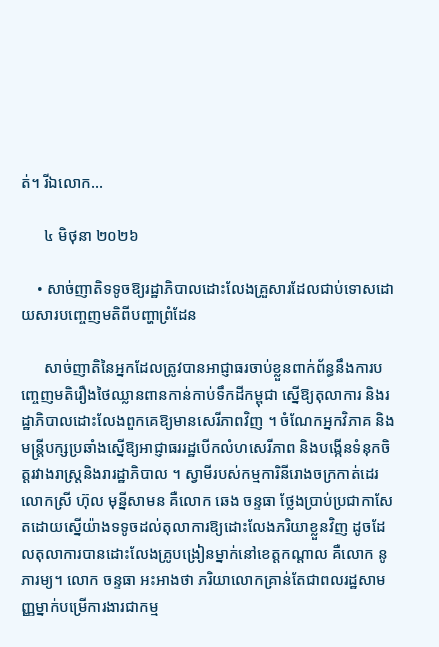ត់។ រីឯលោក…

      ៤ មិថុនា ២០២៦

    • សាច់ញាតិទទូចឱ្យរដ្ឋាភិបាលដោះលែងគ្រួសារដែលជាប់ទោសដោយសារបញ្ចេញមតិពីបញ្ហាព្រំដែន

      សាច់ញាតិនៃអ្នកដែលត្រូវបានអាជ្ញាធរចាប់ខ្លួនពាក់ព័ន្ធនឹងការបញ្ចេញមតិរឿងថៃឈ្លានពានកាន់កាប់ទឹកដីកម្ពុជា ស្នើឱ្យតុលាការ និងរដ្ឋាភិបាលដោះលែងពួកគេឱ្យមានសេរីភាពវិញ ។ ចំណែកអ្នកវិភាគ និងមន្ត្រីបក្សប្រឆាំងស្នើឱ្យអាជ្ញាធររដ្ឋបើកលំហសេរីភាព និងបង្កើនទំនុកចិត្តរវាងរាស្ត្រនិងរារដ្ឋាភិបាល ។ ស្វាមីរបស់កម្មការិនីរោងចក្រកាត់ដេរលោកស្រី ហ៊ុល មុន្នីសាមន គឺលោក ឆេង ចន្ទធា ថ្លែងប្រាប់ប្រជាកាសែតដោយស្នើយ៉ាងទទូចដល់តុលាការឱ្យដោះលែងភរិយាខ្លួនវិញ ដូចដែលតុលាការបានដោះលែងគ្រូបង្រៀនម្នាក់នៅខេត្តកណ្ដាល គឺលោក នូ ភារម្យ។ លោក ចន្ទធា អះអាងថា ភរិយាលោកគ្រាន់តែជាពលរដ្ឋសាមញ្ញម្នាក់បម្រើការងារជាកម្ម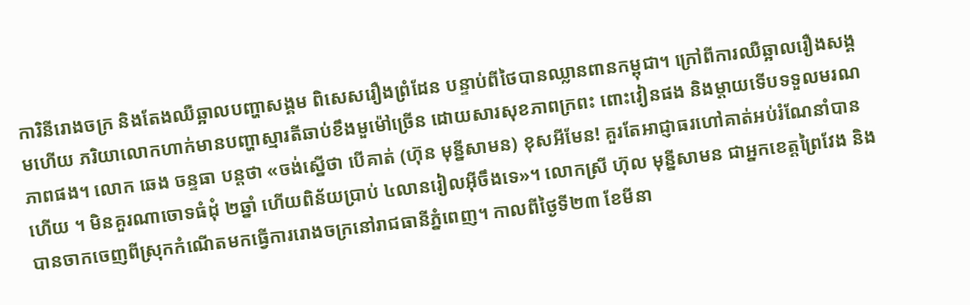ការិនីរោងចក្រ និងតែងឈឺឆ្អាលបញ្ហាសង្គម ពិសេសរឿងព្រំដែន បន្ទាប់ពីថៃបានឈ្លានពានកម្ពុជា។ ក្រៅពីការឈឺឆ្អាលរឿងសង្គមហើយ ភរិយាលោកហាក់មានបញ្ហាស្មារតីឆាប់ខឹងមួម៉ៅច្រើន ដោយសារសុខភាពក្រពះ ពោះវៀនផង និងម្ដាយទើបទទួលមរណភាពផង។ លោក ឆេង ចន្ទធា បន្តថា «ចង់ស្នើថា បើគាត់ (ហ៊ុន មុន្នីសាមន) ខុសអីមែន! គួរតែអាជ្ញាធរហៅគាត់អប់រំណែនាំបានហើយ ។ មិនគួរណាចោទធំដុំ ២ឆ្នាំ ហើយពិន័យប្រាប់ ៤លានរៀលអ៊ីចឹងទេ»។ លោកស្រី ហ៊ុល មុន្នីសាមន ជាអ្នកខេត្តព្រៃវែង និងបានចាកចេញពីស្រុកកំណើតមកធ្វើការរោងចក្រនៅរាជធានីភ្នំពេញ។ កាលពីថ្ងៃទី២៣ ខែមីនា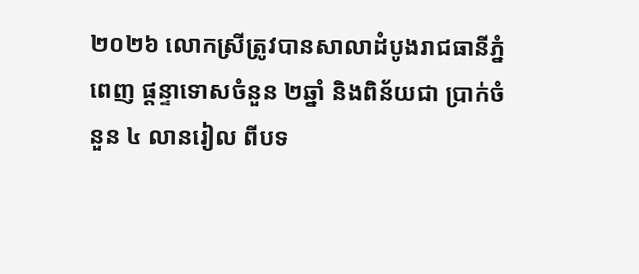២០២៦ លោកស្រីត្រូវបានសាលាដំបូងរាជធានីភ្នំពេញ ផ្ដន្ទាទោសចំនួន ២ឆ្នាំ និងពិន័យជា ប្រាក់ចំនួន ៤ លានរៀល ពីបទ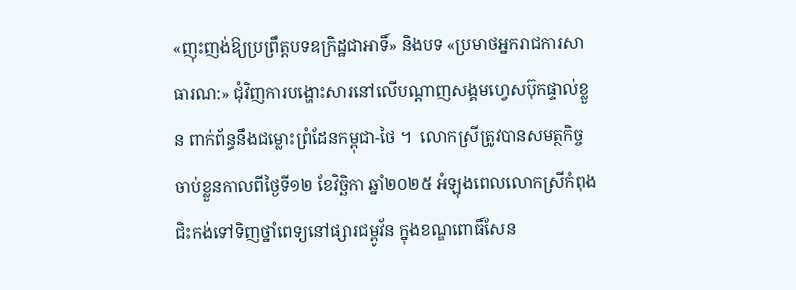«ញុះញង់ឱ្យប្រព្រឹត្តបទឧក្រិដ្ឋជាអាទិ៍» និងបទ «ប្រមាថអ្នករាជការសាធារណ:» ជុំវិញការបង្ហោះសារនៅលើបណ្តាញសង្គមហ្វេសប៊ុកផ្ទាល់ខ្លួន ពាក់ព័ន្ធនឹងជម្លោះព្រំដែនកម្ពុជា-ថៃ ។  លោកស្រីត្រូវបានសមត្ថកិច្ចចាប់ខ្លួនកាលពីថ្ងៃទី១២ ខែវិច្ឆិកា ឆ្នាំ២០២៥ អំឡុងពេលលោកស្រីកំពុងជិះកង់ទៅទិញថ្នាំពេទ្យនៅផ្សារជម្ពូវ័ន ក្នុងខណ្ឌពោធិ៍សែន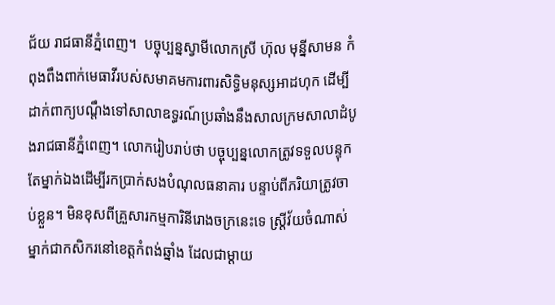ជ័យ រាជធានីភ្នំពេញ។  បច្ចុប្បន្នស្វាមីលោកស្រី ហ៊ុល មុន្នីសាមន កំពុងពឹងពាក់មេធាវីរបស់សមាគមការពារសិទ្ធិមនុស្សអាដហុក ដើម្បីដាក់ពាក្យបណ្ដឹងទៅសាលាឧទ្ធរណ៍ប្រឆាំងនឹងសាលក្រមសាលាដំបូងរាជធានីភ្នំពេញ។ លោករៀបរាប់ថា បច្ចុប្បន្នលោកត្រូវទទួលបន្ទុកតែម្នាក់ឯងដើម្បីរកប្រាក់សងបំណុលធនាគារ បន្ទាប់ពីភរិយាត្រូវចាប់ខ្លួន។ មិនខុសពីគ្រួសារកម្មការិនីរោងចក្រនេះទេ ស្ត្រីវ័យចំណាស់ម្នាក់ជាកសិករនៅខេត្តកំពង់ឆ្នាំង ដែលជាម្ដាយ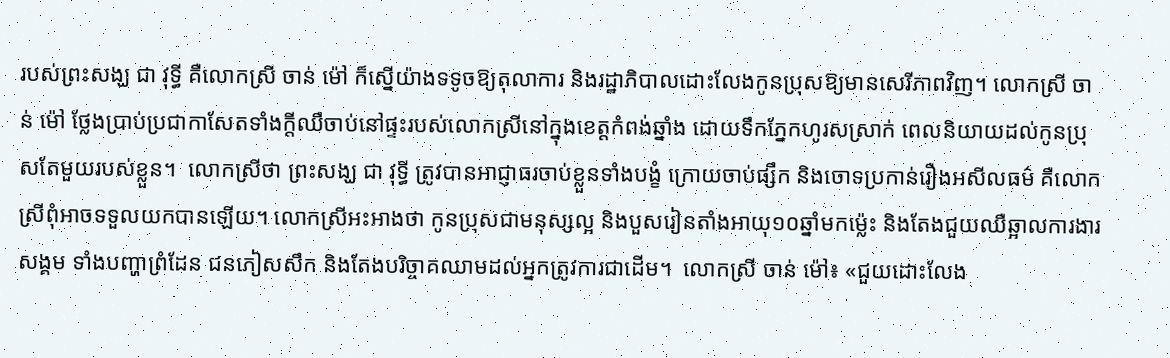របស់ព្រះសង្ឃ ជា វុទ្ធី គឺលោកស្រី ចាន់ ម៉ៅ ក៏ស្នើយ៉ាងទទូចឱ្យតុលាការ និងរដ្ឋាភិបាលដោះលែងកូនប្រុសឱ្យមានសេរីភាពវិញ។ លោកស្រី ចាន់ ម៉ៅ ថ្លែងប្រាប់ប្រជាកាសែតទាំងក្ដីឈឺចាប់នៅផ្ទះរបស់លោកស្រីនៅក្នុងខេត្តកំពង់ឆ្នាំង ដោយទឹកភ្នែកហូរសស្រាក់ ពេលនិយាយដល់កូនប្រុសតែមួយរបស់ខ្លួន។  លោកស្រីថា ព្រះសង្ឃ ជា វុទ្ធី ត្រូវបានអាជ្ញាធរចាប់ខ្លួនទាំងបង្ខំ ក្រោយចាប់ផ្សឹក និងចោទប្រកាន់រឿងអសីលធម៌ គឺលោកស្រីពុំអាចទទួលយកបានឡើយ។ លោកស្រីអះអាងថា កូនប្រុសជាមនុស្សល្អ និងបួសរៀនតាំងអាយុ១០ឆ្នាំមកម្ល៉េះ និងតែងជួយឈឺឆ្អាលការងារសង្គម ទាំងបញ្ហាព្រំដែន ជនភៀសសឹក និងតែងបរិច្ចាគឈាមដល់អ្នកត្រូវការជាដើម។  លោកស្រី ចាន់ ម៉ៅ៖ «ជួយដោះលែង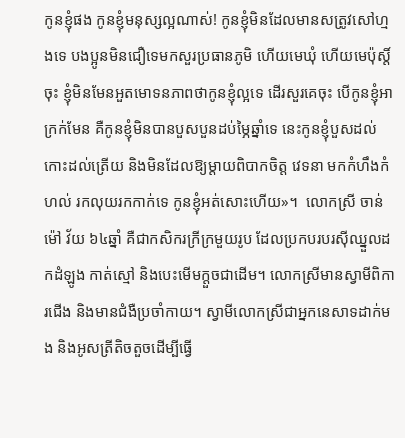កូនខ្ញុំផង កូនខ្ញុំមនុស្សល្អណាស់! កូនខ្ញុំមិនដែលមានសត្រូវសៅហ្មងទេ បងប្អូនមិនជឿទេមកសួរប្រធានភូមិ ហើយមេឃុំ ហើយមេប៉ុស្តិ៍ចុះ ខ្ញុំមិនមែនអួតមោទនភាពថាកូនខ្ញុំល្អទេ ដើរសួរគេចុះ បើកូនខ្ញុំអាក្រក់មែន គឺកូនខ្ញុំមិនបានបួសបួនដប់ម្ភៃឆ្នាំទេ នេះកូនខ្ញុំបួសដល់កោះដល់ត្រើយ និងមិនដែលឱ្យម្ដាយពិបាកចិត្ត វេទនា មកកំហឹងកំហល់ រកលុយរកកាក់ទេ កូនខ្ញុំអត់សោះហើយ»។  លោកស្រី ចាន់ ម៉ៅ វ័យ ៦៤ឆ្នាំ គឺជាកសិករក្រីក្រមួយរូប ដែលប្រកបរបរស៊ីឈ្នួលដកដំឡូង កាត់ស្មៅ និងបេះមើមក្ដួចជាដើម។ លោកស្រីមានស្វាមីពិការជើង និងមានជំងឺប្រចាំកាយ។ ស្វាមីលោកស្រីជាអ្នកនេសាទដាក់មង និងអូសត្រីតិចតួចដើម្បីធ្វើ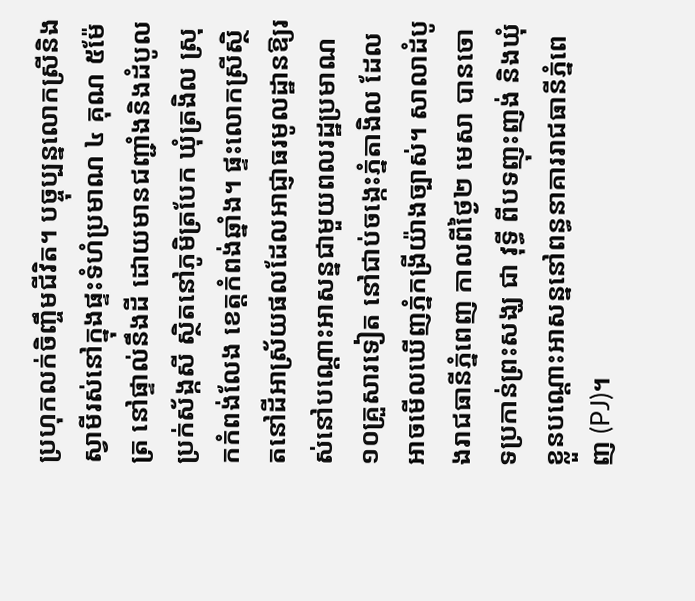ប្រហុកលក់ចិញ្ចឹមជីវិត។ បច្ចុប្បន្នលោកស្រីនិងស្វាមីរស់នៅក្នុងផ្ទះទំហំប្រមាណ ៤ គុណ ៥ម៉ែត្រ នៅផ្ទាល់នឹងដី ដោយមានជញ្ជាំងនិងដំបូលប្រក់ស័ង្កសី ស្ថិតនៅភូមិត្របែក ឃុំត្រងិល ស្រុកកំពង់លែង ខេត្តកំពង់ឆ្នាំង។ ផ្ទះលោកស្រីស្ថិតនៅដីអាស្រ័យផលដែលអាជ្ញាធរមូលដ្ឋានឱ្យរស់នៅបណ្ដោះអាសន្នជាមួយពលរដ្ឋប្រមាណ ១០គ្រួសារទៀត នៅជាប់ចង្កេះភ្នំតាងិល ដែលអាចមើលឃើញភ្នំកង្រីយ៉ាងច្បាស់។ សាលាដំបូងរាជធានីភ្នំពេញ កាលពីថ្ងៃ២ មេសា បានចោទប្រកាន់ព្រះសង្ឃ ជា វុទ្ធី ពីបទញុះញង់ និងឃុំខ្លួនបណ្ដោះអាសន្ននៅពន្ធនាគាររាជធានីភ្នំពេញ (PJ)។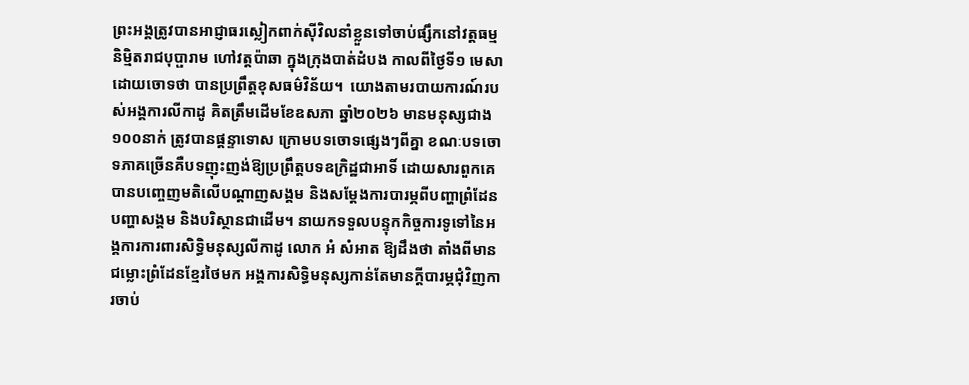ព្រះអង្គត្រូវបានអាជ្ញាធរស្លៀកពាក់ស៊ីវិលនាំខ្លួនទៅចាប់ផ្សឹកនៅវត្តធម្មនិម្មិតរាជបុប្ផារាម ហៅវត្តប៉ាឆា ក្នុងក្រុងបាត់ដំបង កាលពីថ្ងៃទី១ មេសា ដោយចោទថា បានប្រព្រឹត្តខុសធម៌វិន័យ។  យោងតាមរបាយការណ៍របស់អង្គការលីកាដូ គិតត្រឹមដើមខែឧសភា ឆ្នាំ២០២៦ មានមនុស្សជាង ១០០នាក់ ត្រូវបានផ្ដន្ទាទោស ក្រោមបទចោទផ្សេងៗពីគ្នា ខណៈបទចោទភាគច្រើនគឺបទញុះញង់ឱ្យប្រព្រឹត្តបទឧក្រិដ្ឋជាអាទិ៍ ដោយសារពួកគេបានបញ្ចេញមតិលើបណ្ដាញសង្គម និងសម្ដែងការបារម្ភពីបញ្ហាព្រំដែន បញ្ហាសង្គម និងបរិស្ថានជាដើម។ នាយកទទួលបន្ទុកកិច្ចការទូទៅនៃអង្គការការពារសិទ្ធិមនុស្សលីកាដូ លោក អំ សំអាត ឱ្យដឹងថា តាំងពីមានជម្លោះព្រំដែនខ្មែរថៃមក អង្គការសិទ្ធិមនុស្សកាន់តែមានក្ដីបារម្ភជុំវិញការចាប់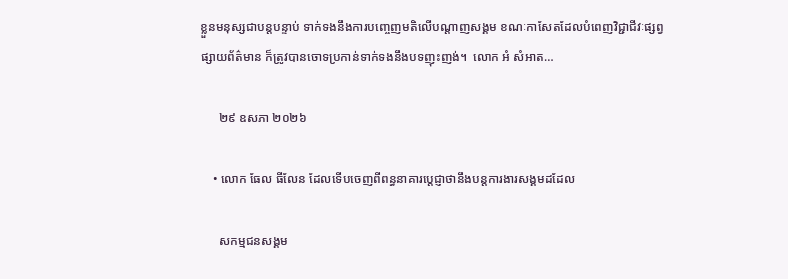ខ្លួនមនុស្សជាបន្តបន្ទាប់ ទាក់ទងនឹងការបញ្ចេញមតិលើបណ្ដាញសង្គម ខណៈកាសែតដែលបំពេញវិជ្ជាជីវៈផ្សព្វផ្សាយព័ត៌មាន ក៏ត្រូវបានចោទប្រកាន់ទាក់ទងនឹងបទញុះញង់។  លោក អំ សំអាត…

      ២៩ ឧសភា ២០២៦

    • លោក ធែល ធីលែន ដែលទើបចេញពីពន្ធនាគារប្ដេជ្ញាថានឹងបន្តការងារសង្គមដដែល

      សកម្មជនសង្គម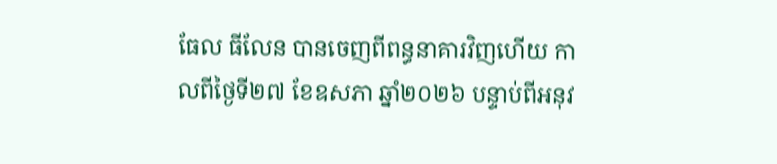ធែល ធីលែន បានចេញពីពន្ធនាគារវិញហើយ កាលពីថ្ងៃទី២៧ ខែឧសភា ឆ្នាំ២០២៦ បន្ទាប់ពីអនុវ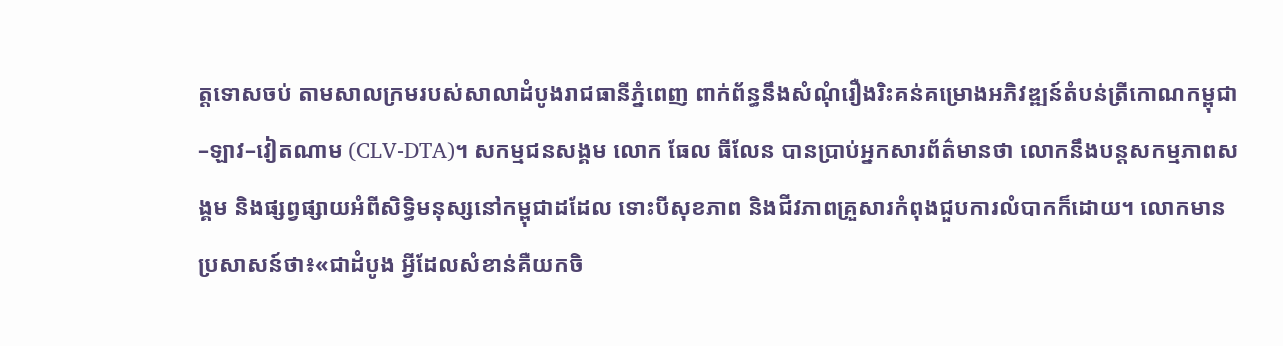ត្តទោសចប់ តាមសាលក្រមរបស់សាលាដំបូងរាជធានីភ្នំពេញ ពាក់ព័ន្ធនឹងសំណុំរឿងរិះគន់គម្រោងអភិវឌ្ឍន៍តំបន់ត្រីកោណកម្ពុជា–ឡាវ–វៀតណាម (CLV-DTA)។ សកម្មជនសង្គម លោក ធែល ធីលែន បានប្រាប់អ្នកសារព័ត៌មានថា លោកនឹងបន្តសកម្មភាពសង្គម និងផ្សព្វផ្សាយអំពីសិទ្ធិមនុស្សនៅកម្ពុជាដដែល ទោះបីសុខភាព និងជីវភាពគ្រួសារកំពុងជួបការលំបាកក៏ដោយ។ លោកមានប្រសាសន៍ថា៖«ជាដំបូង អ្វីដែលសំខាន់គឺយកចិ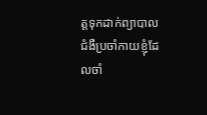ត្តទុកដាក់ព្យាបាលជំងឺប្រចាំកាយខ្ញុំដែលចាំ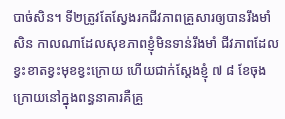បាច់សិន។ ទី២ត្រូវតែស្វែងរកជីវភាពគ្រួសារឲ្យបានរឹងមាំសិន កាលណាដែលសុខភាពខ្ញុំមិនទាន់រឹងមាំ ជីវភាពដែលខ្វះខាតខ្វះមុខខ្វះក្រោយ ហើយជាក់ស្តែងខ្ញុំ ៧ ៨ ខែចុងក្រោយនៅក្នុងពន្ធនាគារគឺគ្រួ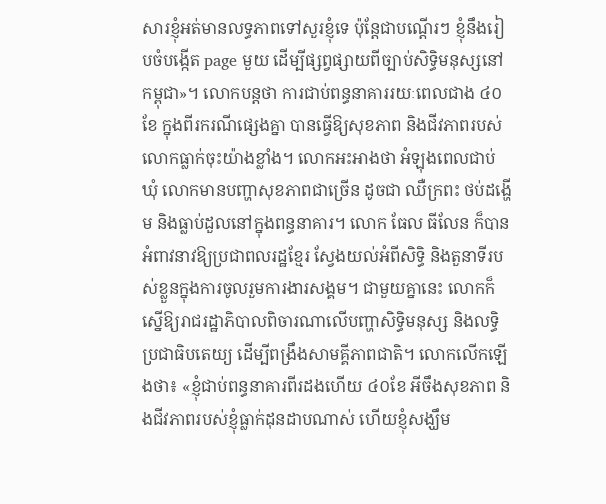សារខ្ញុំអត់មានលទ្ធភាពទៅសួរខ្ញុំទេ ប៉ុន្តែជាបណ្តើរៗ ខ្ញុំនឹងរៀបចំបង្កើត page មួយ ដើម្បីផ្សព្វផ្សាយពីច្បាប់សិទ្ធិមនុស្សនៅកម្ពុជា»។ លោកបន្តថា ការជាប់ពន្ធនាគាររយៈពេលជាង ៤០ ខែ ក្នុងពីរករណីផ្សេងគ្នា បានធ្វើឱ្យសុខភាព និងជីវភាពរបស់លោកធ្លាក់ចុះយ៉ាងខ្លាំង។ លោកអះអាងថា អំឡុងពេលជាប់ឃុំ លោកមានបញ្ហាសុខភាពជាច្រើន ដូចជា ឈឺក្រពះ ថប់ដង្ហើម និងធ្លាប់ដួលនៅក្នុងពន្ធនាគារ។ លោក ធែល ធីលែន ក៏បានអំពាវនាវឱ្យប្រជាពលរដ្ឋខ្មែរ ស្វែងយល់អំពីសិទ្ធិ និងតួនាទីរបស់ខ្លួនក្នុងការចូលរួមការងារសង្គម។ ជាមួយគ្នានេះ លោកក៏ស្នើឱ្យរាជរដ្ឋាភិបាលពិចារណាលើបញ្ហាសិទ្ធិមនុស្ស និងលទ្ធិប្រជាធិបតេយ្យ ដើម្បីពង្រឹងសាមគ្គីភាពជាតិ។ លោកលើកឡើងថា៖ «ខ្ញុំជាប់ពន្ធនាគារពីរដងហើយ ៤០ខែ អីចឹងសុខភាព និងជីវភាពរបស់ខ្ញុំធ្លាក់ដុនដាបណាស់ ហើយខ្ញុំសង្ឃឹម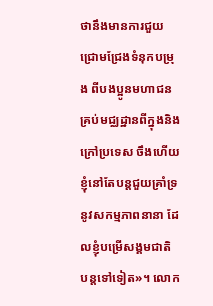ថានឹងមានការជួយជ្រោមជ្រែងទំនុកបម្រុង ពីបងប្អូនមហាជន គ្រប់មជ្ឈដ្ឋានពីក្នុងនិងក្រៅប្រទេស ចឹងហើយខ្ញុំនៅតែបន្តជួយគ្រាំទ្រនូវសកម្មភាពនានា ដែលខ្ញុំបម្រើសង្គមជាតិ បន្តទៅទៀត»។ លោក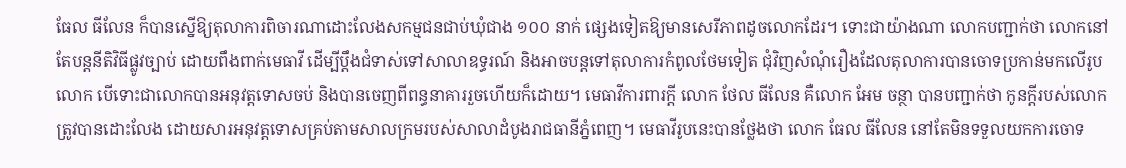ធែល ធីលែន ក៏បានស្នើឱ្យតុលាការពិចារណាដោះលែងសកម្មជនជាប់ឃុំជាង ១០០ នាក់ ផ្សេងទៀតឱ្យមានសេរីភាពដូចលោកដែរ។ ទោះជាយ៉ាងណា លោកបញ្ជាក់ថា លោកនៅតែបន្តនីតិវិធីផ្លូវច្បាប់ ដោយពឹងពាក់មេធាវី ដើម្បីប្តឹងជំទាស់ទៅសាលាឧទ្ធរណ៍ និងអាចបន្តទៅតុលាការកំពូលថែមទៀត ជុំវិញសំណុំរឿងដែលតុលាការបានចោទប្រកាន់មកលើរូបលោក បើទោះជាលោកបានអនុវត្តទោសចប់ និងបានចេញពីពន្ធនាគាររួចហើយក៏ដោយ។ មេធាវីការពារក្តី លោក ថែល ធីលែន គឺលោក អែម ចន្ថា បានបញ្ជាក់ថា កូនក្តីរបស់លោកត្រូវបានដោះលែង ដោយសារអនុវត្តទោសគ្រប់តាមសាលក្រមរបស់សាលាដំបូងរាជធានីភ្នំពេញ។ មេធាវីរូបនេះបានថ្លែងថា លោក ធែល ធីលែន នៅតែមិនទទួលយកការចោទ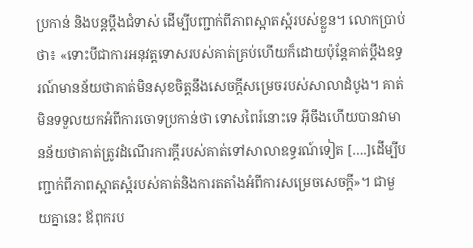ប្រកាន់ និងបន្តប្តឹងជំទាស់ ដើម្បីបញ្ជាក់ពីភាពស្អាតស្អំរបស់ខ្លួន។ លោកប្រាប់ថា៖ «ទោះបីជាការអនុវត្តទោសរបស់គាត់គ្រប់ហើយក៏ដោយប៉ុន្តែគាត់ប្ដឹងឧទ្ធរណ៍មានន័យថាគាត់មិនសុខចិត្តនឹងសេចក្ដីសម្រេចរបស់សាលាដំបូង។ គាត់មិនទទួលយកអំពីការចោទប្រកាន់ថា ទោសពៃរ៍នោះទេ អ៊ីចឹងហើយបានវាមានន័យថាគាត់ត្រូវដំណើរការក្ដីរបស់គាត់ទៅសាលាឧទ្ធរណ៍ទៀត [….]ដើម្បីបញ្ជាក់ពីភាពស្អាតស្អំរបស់គាត់និងការតតាំងអំពីការសម្រេចសេចក្ដី»។ ជាមួយគ្នានេះ ឪពុករប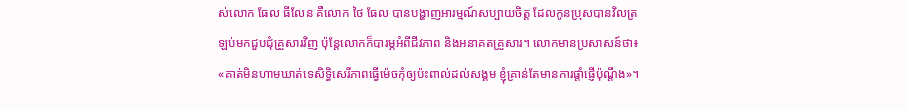ស់លោក ធែល ធីលែន គឺលោក ថៃ ធែល បានបង្ហាញអារម្មណ៍សប្បាយចិត្ត ដែលកូនប្រុសបានវិលត្រឡប់មកជួបជុំគ្រួសារវិញ ប៉ុន្តែលោកក៏បារម្ភអំពីជីវភាព និងអនាគតគ្រួសារ។ លោកមានប្រសាសន៍ថា៖ «គាត់មិនហាមឃាត់ទេសិទ្ធិសេរីភាពធ្វើម៉េចកុំឲ្យប៉ះពាល់ដល់សង្គម ខ្ញុំគ្រាន់តែមានការផ្តាំផ្ញើប៉ុណ្តឹង»។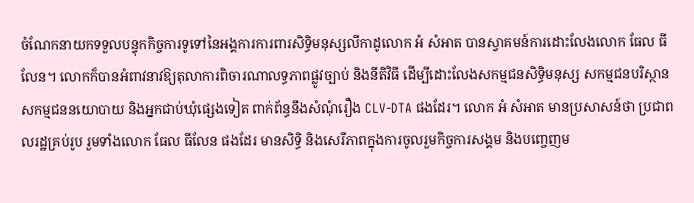ចំណែកនាយកទទួលបន្ទុកកិច្ចការទូទៅនៃអង្គការការពារសិទ្ធិមនុស្សលីកាដូលោក អំ សំអាត បានស្វាគមន៍ការដោះលែងលោក ធែល ធីលែន។ លោកក៏បានអំពាវនាវឱ្យតុលាការពិចារណាលទ្ធភាពផ្លូវច្បាប់ និងនីតិវិធី ដើម្បីដោះលែងសកម្មជនសិទ្ធិមនុស្ស សកម្មជនបរិស្ថាន សកម្មជននយោបាយ និងអ្នកជាប់ឃុំផ្សេងទៀត ពាក់ព័ន្ធនឹងសំណុំរឿង CLV-DTA ផងដែរ។ លោក អំ សំអាត មានប្រសាសន៍ថា ប្រជាពលរដ្ឋគ្រប់រូប រួមទាំងលោក ធែល ធីលែន ផងដែរ មានសិទ្ធិ និងសេរីភាពក្នុងការចូលរួមកិច្ចការសង្គម និងបញ្ចេញម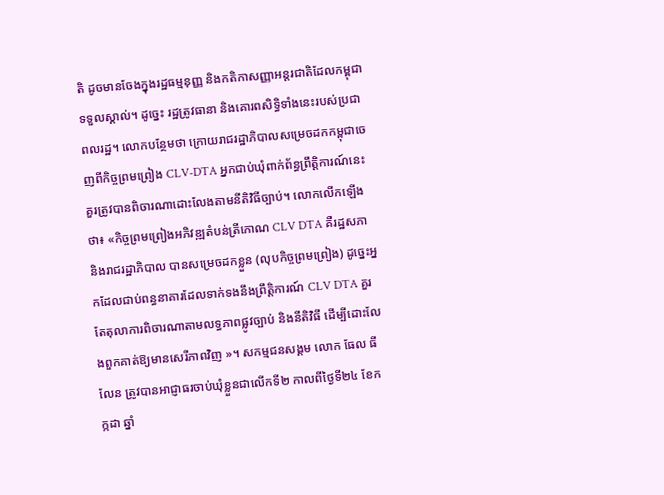តិ ដូចមានចែងក្នុងរដ្ឋធម្មនុញ្ញ និងកតិកាសញ្ញាអន្តរជាតិដែលកម្ពុជាទទួលស្គាល់។ ដូច្នេះ រដ្ឋត្រូវធានា និងគោរពសិទ្ធិទាំងនេះរបស់ប្រជាពលរដ្ឋ។ លោកបន្ថែមថា ក្រោយរាជរដ្ឋាភិបាលសម្រេចដកកម្ពុជាចេញពីកិច្ចព្រមព្រៀង CLV-DTA អ្នកជាប់ឃុំពាក់ព័ន្ធព្រឹត្តិការណ៍នេះ គួរត្រូវបានពិចារណាដោះលែងតាមនីតិវិធីច្បាប់។ លោកលើកឡើងថា៖ «កិច្ចព្រមព្រៀងអភិវឌ្ឍតំបន់ត្រីកោណ CLV DTA គឺរដ្ឋសភា និងរាជរដ្ឋាភិបាល បានសម្រេចដកខ្លួន (លុបកិច្ចព្រមព្រៀង) ដូច្នេះអ្នកដែលជាប់ពន្ធនាគារដែលទាក់ទងនឹងព្រឹត្តិការណ៍ CLV DTA គួរតែតុលាការពិចារណាតាមលទ្ធភាពផ្លូវច្បាប់ និងនីតិវិធី ដើម្បីដោះលែងពួកគាត់ឱ្យមានសេរីភាពវិញ »។ សកម្មជនសង្គម លោក ធែល ធីលែន ត្រូវបានអាជ្ញាធរចាប់ឃុំខ្លួនជាលើកទី២ កាលពីថ្ងៃទី២៤ ខែកក្កដា ឆ្នាំ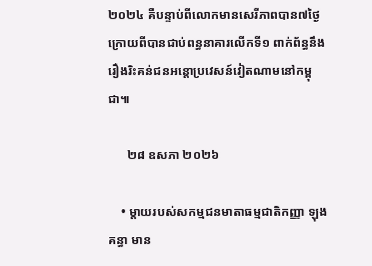២០២៤ គឺបន្ទាប់ពីលោកមានសេរីភាពបាន៧ថ្ងៃ ក្រោយពីបានជាប់ពន្ធនាគារលើកទី១ ពាក់ព័ន្ធនឹងរឿងរិះគន់ជនអន្តោប្រវេសន៍វៀតណាមនៅកម្ពុជា៕

      ២៨ ឧសភា ២០២៦

    • ម្តាយរបស់សកម្មជនមាតាធម្មជាតិកញ្ញា ឡុង គន្ធា មាន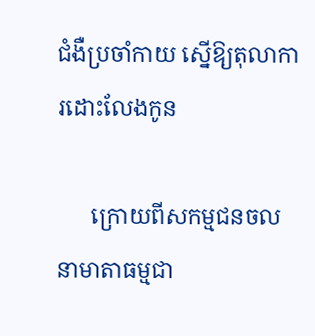ជំងឺប្រចាំកាយ ស្នើឱ្យតុលាការដោះលែងកូន

      ក្រោយពីសកម្មជនចលនាមាតាធម្មជា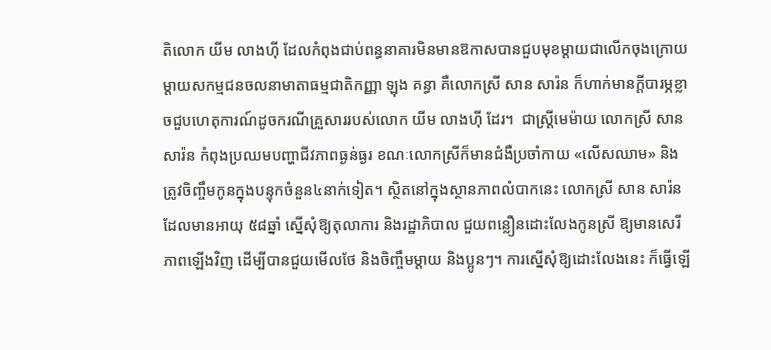តិលោក យីម លាងហ៊ី ដែលកំពុងជាប់ពន្ធនាគារមិនមានឱកាសបានជួបមុខម្តាយជាលើកចុងក្រោយ ម្តាយសកម្មជនចលនាមាតាធម្មជាតិកញ្ញា ឡុង គន្ធា គឺលោកស្រី សាន សារ៉ន ក៏ហាក់មានក្តីបារម្ភខ្លាចជួបហេតុការណ៍ដូចករណីគ្រួសាររបស់លោក យីម លាងហ៊ី ដែរ។  ជាស្រ្តីមេម៉ាយ លោកស្រី សាន សារ៉ន កំពុងប្រឈមបញ្ហាជីវភាពធ្ងន់ធ្ងរ ខណៈលោកស្រីក៏មានជំងឺប្រចាំកាយ «លើសឈាម» និងត្រូវចិញ្ចឹមកូនក្នុងបន្ទុកចំនួន៤នាក់ទៀត។ ស្ថិតនៅក្នុងស្ថានភាពលំបាកនេះ លោកស្រី សាន សារ៉ន ដែលមានអាយុ ៥៨ឆ្នាំ ស្នើសុំឱ្យតុលាការ និងរដ្ឋាភិបាល ជួយពន្លឿនដោះលែងកូនស្រី ឱ្យមានសេរីភាពឡើងវិញ ដើម្បីបានជួយមើលថែ និងចិញ្ចឹមម្តាយ និងប្អូនៗ។ ការស្នើសុំឱ្យដោះលែងនេះ ក៏ធ្វើឡើ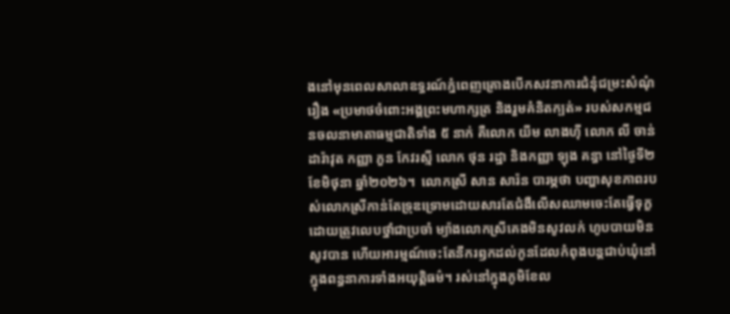ងនៅមុនពេលសាលាឧទ្ធរណ៍ភ្នំពេញគ្រោងបើកសវនាការជំនុំជម្រះសំណុំរឿង «ប្រមាថចំពោះអង្គព្រះមហាក្សត្រ និងរួមគំនិតក្បត់» របស់សកម្មជនចលនាមាតាធម្មជាតិទាំង ៥ នាក់ គឺលោក យីម លាងហ៊ី លោក លី ចាន់ដារ៉ាវុត កញ្ញា ភួន កែវរស្មី លោក ថុន រដ្ឋា និងកញ្ញា ឡុង គន្ធា នៅថ្ងៃទី២ ខែមិថុនា ឆ្នាំ២០២៦។  លោកស្រី សាន សារ៉ន បារម្ភថា បញ្ហាសុខភាពរបស់លោកស្រីកាន់តែទ្រុឌទ្រោមដោយសារតែជំងឺលើសឈាមចេះតែធ្វើទុក្ខ ដោយត្រូវលេបថ្នាំជាប្រចាំ ម្យ៉ាងលោកស្រីគេងមិនសូវលក់ ហូបបាយមិនសូវបាន ហើយអារម្មណ៍ចេះតែនឹករឭកដល់កូនដែលកំពុងបន្តជាប់ឃុំនៅក្នុងពន្ធនាការទាំងអយុត្តិធម៌។ រស់នៅក្នុងភូមិខែល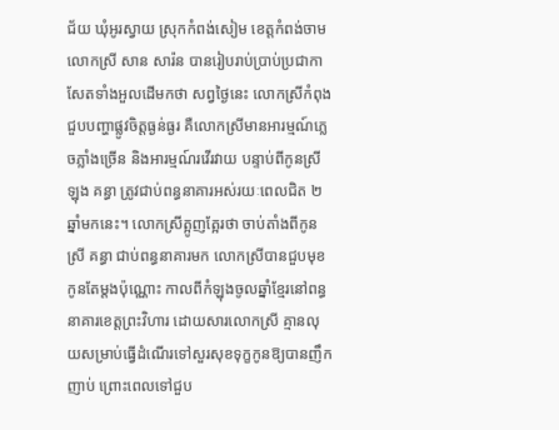ជ័យ ឃុំអូរស្វាយ ស្រុកកំពង់សៀម ខេត្តកំពង់ចាម លោកស្រី សាន សារ៉ន បានរៀបរាប់ប្រាប់ប្រជាកាសែតទាំងអួលដើមកថា សព្វថ្ងៃនេះ លោកស្រីកំពុងជួបបញ្ហាផ្លូវចិត្តធ្ងន់ធ្ងរ គឺលោកស្រីមានអារម្មណ៍ភ្លេចភ្លាំងច្រើន និងអារម្មណ៍រវើរវាយ បន្ទាប់ពីកូនស្រី ឡុង គន្ធា ត្រូវជាប់ពន្ធនាគារអស់រយៈពេលជិត ២ឆ្នាំមកនេះ។ លោកស្រីត្អូញត្អែរថា ចាប់តាំងពីកូនស្រី គន្ធា ជាប់ពន្ធនាគារមក លោកស្រីបានជួបមុខកូនតែម្តងប៉ុណ្ណោះ កាលពីកំឡុងចូលឆ្នាំខ្មែរនៅពន្ធនាគារខេត្តព្រះវិហារ ដោយសារលោកស្រី គ្មានលុយសម្រាប់ធ្វើដំណើរទៅសួរសុខទុក្ខកូនឱ្យបានញឹកញាប់ ព្រោះពេលទៅជួប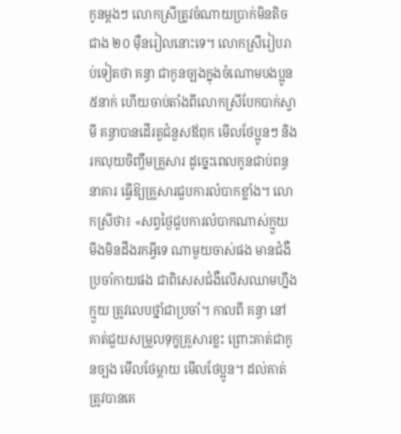កូនម្តងៗ លោកស្រីត្រូវចំណាយប្រាក់មិនតិចជាង ២០ ម៉ឺនរៀលនោះទេ។ លោកស្រីរៀបរាប់ទៀតថា គន្ធា ជាកូនច្បងក្នុងចំណោមបងប្អូន៥នាក់ ហើយចាប់តាំងពីលោកស្រីបែកបាក់ស្វាមី គន្ធាបានដើរតួជំនួសឪពុក មើលថែប្អូនៗ និងរកលុយចិញ្ចឹមគ្រួសារ ដូច្នេះពេលកូនជាប់ពន្ធនាគារ ធ្វើឱ្យគ្រួសារជួបការលំបាកខ្លាំង។ លោកសី្រថា៖ «សព្វថ្ងៃជួបការលំបាកណាស់ក្មួយ មីងមិនដឹងរកអ្វីទេ ណាមួយចាស់ផង មានជំងឺប្រចាំកាយផង ជាពិសេសជំងឺលើសឈាមហ្នឹងក្មួយ ត្រូវលេបថ្នាំជាប្រចាំ។ កាលពី គន្ធា នៅគាត់ជួយសម្រួលទុក្ខគ្រួសារខ្លះ ព្រោះគាត់ជាកូនច្បង មើលថែម្តាយ មើលថែប្អូន។ ដល់គាត់ត្រូវបានគេ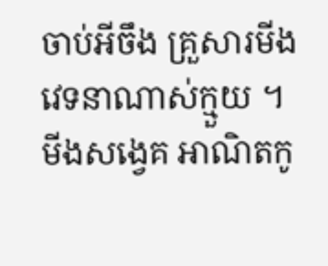ចាប់អីចឹង គ្រួសារមីងវេទនាណាស់ក្មួយ ។ មីងសង្វេគ អាណិតកូ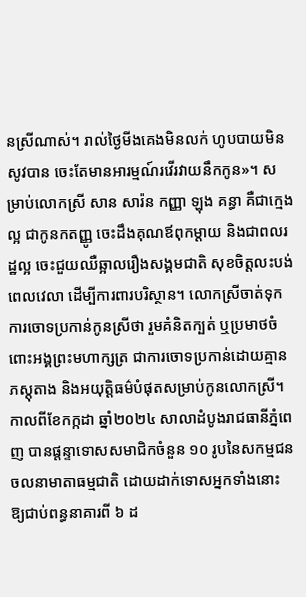នស្រីណាស់។ រាល់ថ្ងៃមីងគេងមិនលក់ ហូបបាយមិនសូវបាន ចេះតែមានអារម្មណ៍រវើរវាយនឹកកូន»។ សម្រាប់លោកស្រី សាន សារ៉ន កញ្ញា ឡុង គន្ធា គឺជាក្មេងល្អ ជាកូនកតញ្ញូ ចេះដឹងគុណឪពុកម្តាយ និងជាពលរដ្ឋល្អ ចេះជួយឈឺឆ្អាលរឿងសង្គមជាតិ សុខចិត្តលះបង់ពេលវេលា ដើម្បីការពារបរិស្ថាន។ លោកស្រីចាត់ទុកការចោទប្រកាន់កូនស្រីថា រួមគំនិតក្បត់ ឬប្រមាថចំពោះអង្គព្រះមហាក្សត្រ ជាការចោទប្រកាន់ដោយគ្មានភស្តុតាង និងអយុត្តិធម៌បំផុតសម្រាប់កូនលោកស្រី។ កាលពីខែកក្កដា ឆ្នាំ២០២៤ សាលាដំបូងរាជធានីភ្នំពេញ បានផ្តន្ទាទោសសមាជិកចំនួន ១០ រូបនៃសកម្មជនចលនាមាតាធម្មជាតិ ដោយដាក់ទោសអ្នកទាំងនោះ ឱ្យជាប់ពន្ធនាគារពី ៦ ដ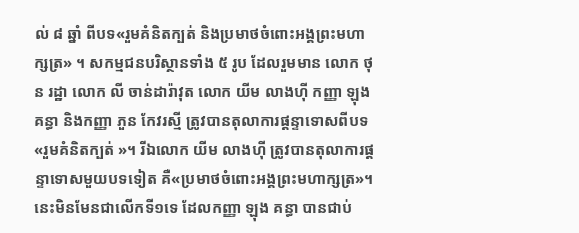ល់ ៨ ឆ្នាំ ពីបទ«រួមគំនិតក្បត់ និងប្រមាថចំពោះអង្គព្រះមហាក្សត្រ» ។ សកម្មជនបរិស្ថានទាំង ៥ រូប ដែលរួមមាន លោក ថុន រដ្ឋា លោក លី ចាន់ដារ៉ាវុត លោក យីម លាងហ៊ី កញ្ញា ឡុង គន្ធា និងកញ្ញា ភួន កែវរស្មី ត្រូវបានតុលាការផ្តន្ទាទោសពីបទ«រួមគំនិតក្បត់ »។ រីឯលោក យីម លាងហ៊ី ត្រូវបានតុលាការផ្តន្ទាទោសមួយបទទៀត គឺ«ប្រមាថចំពោះអង្គព្រះមហាក្សត្រ»។ នេះមិនមែនជាលើកទី១ទេ ដែលកញ្ញា ឡុង គន្ធា បានជាប់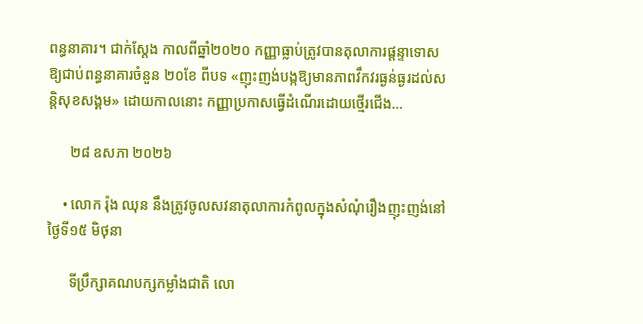ពន្ធនាគារ។ ជាក់ស្តែង កាលពីឆ្នាំ២០២០ កញ្ញាធ្លាប់ត្រូវបានតុលាការផ្ដន្ទាទោសឱ្យជាប់ពន្ធនាគារចំនួន ២០ខែ ពីបទ «ញុះញង់បង្កឱ្យមានភាពវឹកវរធ្ងន់ធ្ងរដល់សន្តិសុខសង្គម» ដោយកាលនោះ កញ្ញាប្រកាសធ្វើដំណើរដោយថ្មើរជើង…

      ២៨ ឧសភា ២០២៦

    • លោក រ៉ុង ឈុន នឹងត្រូវចូលសវនាតុលាការកំពូលក្នុងសំណុំរឿងញុះញង់នៅថ្ងៃទី១៥ មិថុនា

      ទីប្រឹក្សាគណបក្សកម្លាំងជាតិ លោ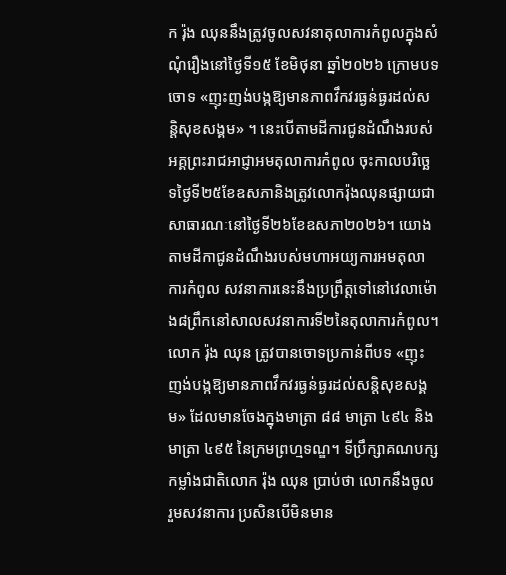ក រ៉ុង ឈុននឹងត្រូវចូលសវនាតុលាការកំពូលក្នុងសំណុំរឿងនៅថ្ងៃទី១៥ ខែមិថុនា ឆ្នាំ២០២៦ ក្រោមបទចោទ «ញុះញង់បង្កឱ្យមានភាពវឹកវរធ្ងន់ធ្ងរដល់សន្តិសុខសង្គម» ។ នេះបើតាមដីការជូនដំណឹងរបស់អគ្គព្រះរាជអាជ្ញាអមតុលាការកំពូល ចុះកាលបរិច្ឆេទថ្ងៃទី២៥ខែឧសភានិងត្រូវលោករ៉ុងឈុនផ្សាយជាសាធារណៈនៅថ្ងៃទី២៦ខែឧសភា២០២៦។ យោងតាមដីកាជូនដំណឹងរបស់មហាអយ្យការអមតុលាការកំពូល សវនាការនេះនឹងប្រព្រឹត្តទៅនៅវេលាម៉ោង៨ព្រឹកនៅសាលសវនាការទី២នៃតុលាការកំពូល។ លោក រ៉ុង ឈុន ត្រូវបានចោទប្រកាន់ពីបទ «ញុះញង់បង្កឱ្យមានភាពវឹកវរធ្ងន់ធ្ងរដល់សន្តិសុខសង្គម» ដែលមានចែងក្នុងមាត្រា ៨៨ មាត្រា ៤៩៤ និងមាត្រា ៤៩៥ នៃក្រមព្រហ្មទណ្ឌ។ ទីប្រឹក្សាគណបក្សកម្លាំងជាតិលោក រ៉ុង ឈុន ប្រាប់ថា លោកនឹងចូលរួមសវនាការ ប្រសិនបើមិនមាន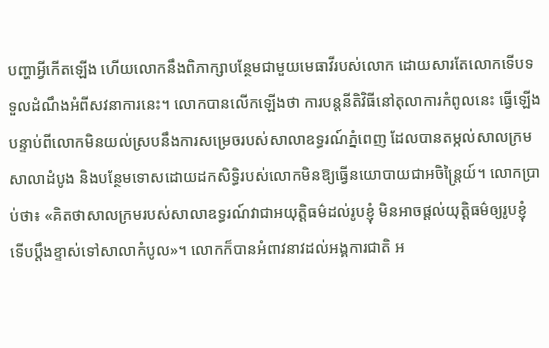បញ្ហាអ្វីកើតឡើង ហើយលោកនឹងពិភាក្សាបន្ថែមជាមួយមេធាវីរបស់លោក ដោយសារតែលោកទើបទទួលដំណឹងអំពីសវនាការនេះ។ លោកបានលើកឡើងថា ការបន្តនីតិវិធីនៅតុលាការកំពូលនេះ ធ្វើឡើងបន្ទាប់ពីលោកមិនយល់ស្របនឹងការសម្រេចរបស់សាលាឧទ្ធរណ៍ភ្នំពេញ ដែលបានតម្កល់សាលក្រមសាលាដំបូង និងបន្ថែមទោសដោយដកសិទ្ធិរបស់លោកមិនឱ្យធ្វើនយោបាយជាអចិន្ត្រៃយ៍។ លោកប្រាប់ថា៖ «គិតថាសាលក្រមរបស់សាលាឧទ្ធរណ៍វាជាអយុត្តិធម៌ដល់រូបខ្ញុំ មិនអាចផ្តល់យុត្តិធម៌ឲ្យរូបខ្ញុំ ទើបប្តឹងខ្ទាស់ទៅសាលាកំបូល»។ លោកក៏បានអំពាវនាវដល់អង្គការជាតិ អ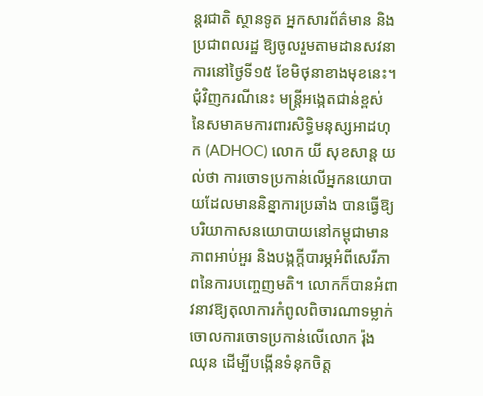ន្តរជាតិ ស្ថានទូត អ្នកសារព័ត៌មាន និងប្រជាពលរដ្ឋ ឱ្យចូលរួមតាមដានសវនាការនៅថ្ងៃទី១៥ ខែមិថុនាខាងមុខនេះ។ ជុំវិញករណីនេះ មន្រ្តីអង្កេតជាន់ខ្ពស់ នៃសមាគមការពារសិទ្ធិមនុស្សអាដហុក (ADHOC) លោក យី សុខសាន្ត យល់ថា ការចោទប្រកាន់លើអ្នកនយោបាយដែលមាននិន្នាការប្រឆាំង បានធ្វើឱ្យបរិយាកាសនយោបាយនៅកម្ពុជាមានភាពអាប់អួរ និងបង្កក្តីបារម្ភអំពីសេរីភាពនៃការបញ្ចេញមតិ។ លោកក៏បានអំពាវនាវឱ្យតុលាការកំពូលពិចារណាទម្លាក់ចោលការចោទប្រកាន់លើលោក រ៉ុង ឈុន ដើម្បីបង្កើនទំនុកចិត្ត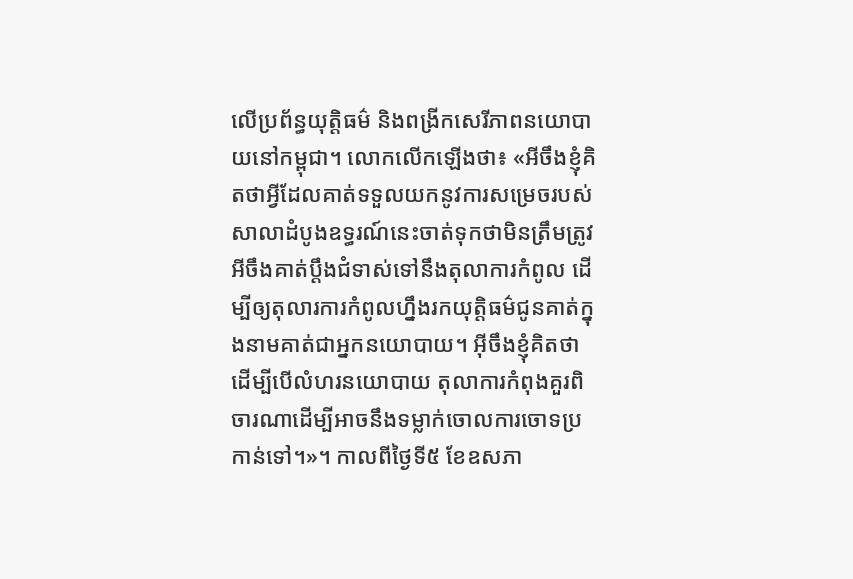លើប្រព័ន្ធយុត្តិធម៌ និងពង្រីកសេរីភាពនយោបាយនៅកម្ពុជា។ លោកលើកឡើងថា៖ «អីចឹងខ្ញុំគិតថាអ្វីដែលគាត់ទទួលយកនូវការសម្រេចរបស់សាលាដំបូងឧទ្ធរណ៍នេះចាត់ទុកថាមិនត្រឹមត្រូវអីចឹងគាត់ប្ដឹងជំទាស់ទៅនឹងតុលាការកំពូល ដើម្បីឲ្យតុលារការកំពូលហ្នឹងរកយុត្តិធម៌ជូនគាត់ក្នុងនាមគាត់ជាអ្នកនយោបាយ។ អ៊ីចឹងខ្ញុំគិតថាដើម្បីបើលំហរនយោបាយ តុលាការកំពុងគួរពិចារណាដើម្បីអាចនឹងទម្លាក់ចោលការចោទប្រកាន់ទៅ។»។ កាលពីថ្ងៃទី៥ ខែឧសភា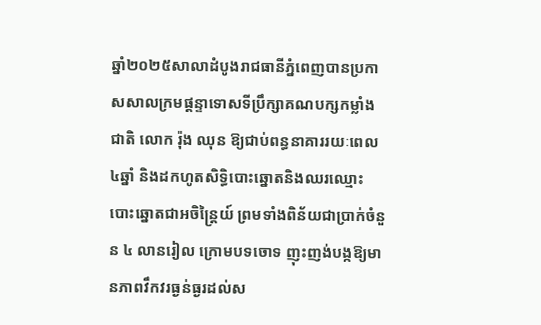ឆ្នាំ២០២៥សាលាដំបូងរាជធានីភ្នំពេញបានប្រកាសសាលក្រមផ្តន្ទាទោសទីប្រឹក្សាគណបក្សកម្លាំងជាតិ លោក រ៉ុង ឈុន ឱ្យជាប់ពន្ធនាគាររយៈពេល ៤ឆ្នាំ និងដកហូតសិទ្ធិបោះឆ្នោតនិងឈរឈ្មោះបោះឆ្នោតជាអចិន្ត្រៃយ៍ ព្រមទាំងពិន័យជាប្រាក់ចំនួន ៤ លានរៀល ក្រោមបទចោទ ញុះញង់បង្កឱ្យមានភាពវឹកវរធ្ងន់ធ្ងរដល់ស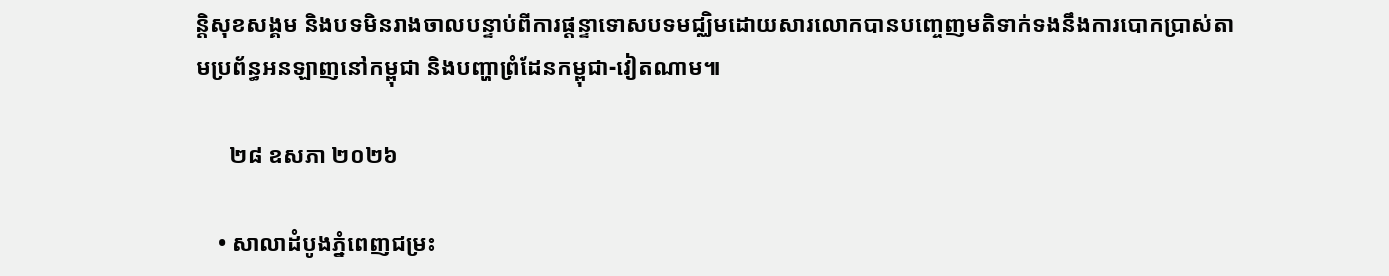ន្តិសុខសង្គម និងបទមិនរាងចាលបន្ទាប់ពីការផ្តន្ទាទោសបទមជ្ឈិមដោយសារលោកបានបញ្ចេញមតិទាក់ទងនឹងការបោកប្រាស់តាមប្រព័ន្ធអនឡាញនៅកម្ពុជា និងបញ្ហាព្រំដែនកម្ពុជា-វៀតណាម៕

      ២៨ ឧសភា ២០២៦

    • សាលាដំបូងភ្នំពេញជម្រះ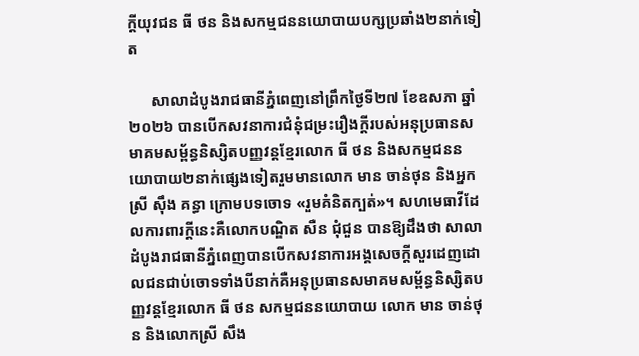ក្ដីយុវជន ធី ថន និងសកម្មជននយោបាយបក្សប្រឆាំង២នាក់ទៀត

      សាលាដំបូងរាជធានីភ្នំពេញនៅព្រឹកថ្ងៃទី២៧ ខែឧសភា ឆ្នាំ២០២៦ បានបើកសវនាការជំនុំជម្រះរឿងក្ដីរបស់អនុប្រធានសមាគមសម្ព័ន្ធនិស្សិតបញ្ញវន្តខ្មែរលោក ធី ថន និងសកម្មជននយោបាយ២នាក់ផ្សេងទៀតរួមមានលោក មាន ចាន់ថុន និងអ្នកស្រី ស៊ឹង គន្ធា ក្រោមបទចោទ «រួមគំនិតក្បត់»។ សហមេធាវីដែលការពារក្ដីនេះគឺលោកបណ្ឌិត សឺន ជុំជួន បានឱ្យដឹងថា សាលាដំបូងរាជធានីភ្នំពេញបានបើកសវនាការអង្គសេចក្ដីសួរដេញដោលជនជាប់ចោទទាំងបីនាក់គឺអនុប្រធានសមាគមសម្ព័ន្ធនិស្សិតបញ្ញវន្តខ្មែរលោក ធី ថន សកម្មជននយោបាយ លោក មាន ចាន់ថុន និងលោកស្រី សឹង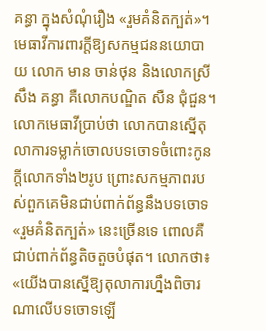គន្ធា ក្នុងសំណុំរឿង «រួមគំនិតក្បត់»។ មេធាវីការពារក្ដីឱ្យសកម្មជននយោបាយ លោក មាន ចាន់ថុន និងលោកស្រី សឹង គន្ធា គឺលោកបណ្ឌិត សឺន ជុំជួន។ លោកមេធាវីប្រាប់ថា លោកបានស្នើតុលាការទម្លាក់ចោលបទចោទចំពោះកូនក្ដីលោកទាំង២រូប ព្រោះសកម្មភាពរបស់ពួកគេមិនជាប់ពាក់ព័ន្ធនឹងបទចោទ «រួមគំនិតក្បត់» នេះច្រើនទេ ពោលគឺជាប់ពាក់ព័ន្ធតិចតួចបំផុត។ លោកថា៖ «យើងបានស្នើឱ្យតុលាការហ្នឹងពិចារណាលើបទចោទឡើ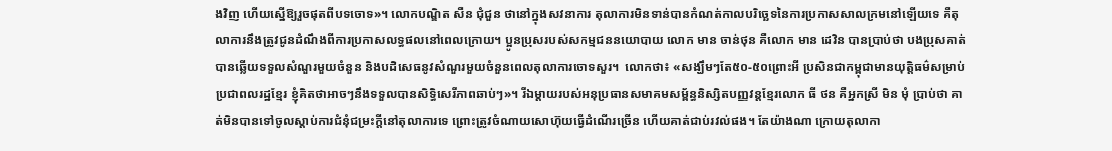ងវិញ ហើយស្នើឱ្យរួចផុតពីបទចោទ»។ លោកបណ្ឌិត សឺន ជុំជួន ថានៅក្នុងសវនាការ តុលាការមិនទាន់បានកំណត់កាលបរិច្ឆេទនៃការប្រកាសសាលក្រមនៅឡើយទេ គឺតុលាការនឹងត្រូវជូនដំណឹងពីការប្រកាសលទ្ធផលនៅពេលក្រោយ។ ប្អូនប្រុសរបស់សកម្មជននយោបាយ លោក មាន ចាន់ថុន គឺលោក មាន ដេវិន បានប្រាប់ថា បងប្រុសគាត់បានឆ្លើយទទួលសំណួរមួយចំនួន និងបដិសេធនូវសំណួរមួយចំនួនពេលតុលាការចោទសួរ។  លោកថា៖ «សង្ឃឹមៗតែ៥០-៥០ព្រោះអី ប្រសិនជាកម្ពុជាមានយុត្តិធម៌សម្រាប់ប្រជាពលរដ្ឋខ្មែរ ខ្ញុំគិតថាអាចៗនឹងទទួលបានសិទ្ធិសេរីភាពឆាប់ៗ»។ រីឯម្ដាយរបស់អនុប្រធានសមាគមសម្ព័ន្ធនិស្សិតបញ្ញវន្តខ្មែរលោក ធី ថន គឺអ្នកស្រី មិន មុំ ប្រាប់ថា គាត់មិនបានទៅចូលស្ដាប់ការជំនុំជម្រះក្ដីនៅតុលាការទេ ព្រោះត្រូវចំណាយសោហ៊ុយធ្វើដំណើរច្រើន ហើយគាត់ជាប់រវល់ផង។ តែយ៉ាងណា ក្រោយតុលាកា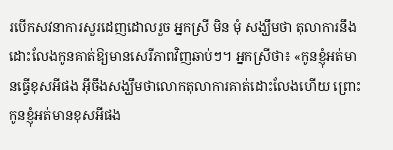របើកសវនាការសួរដេញដោលរួច អ្នកស្រី មិន មុំ សង្ឃឹមថា តុលាការនឹងដោះលែងកូនគាត់ឱ្យមានសេរីភាពវិញឆាប់ៗ។ អ្នកស្រីថា៖ «កូនខ្ញុំអត់មានធ្វើខុសអីផង អ៊ីចឹងសង្ឃឹមថាលោកតុលាការគាត់ដោះលែងហើយ ព្រោះកូនខ្ញុំអត់មានខុសអីផង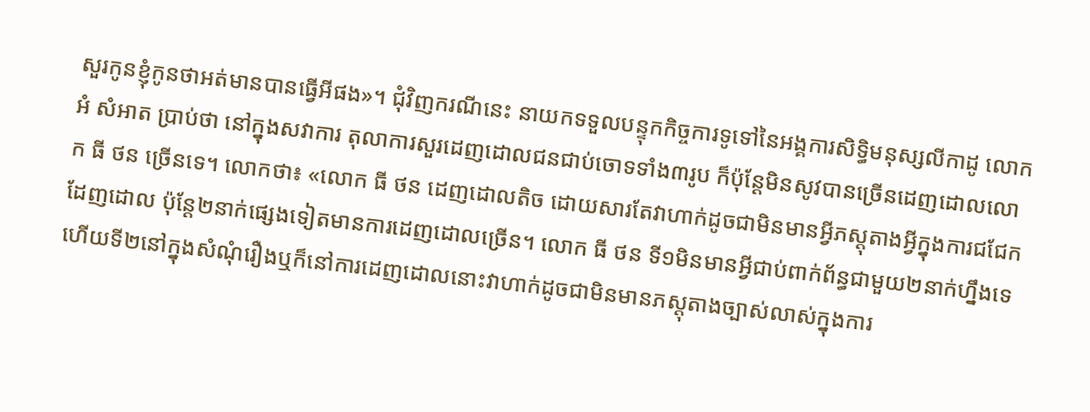សួរកូនខ្ញុំកូនថាអត់មានបានធ្វើអីផង»។ ជុំវិញករណីនេះ នាយកទទួលបន្ទុកកិច្ចការទូទៅនៃអង្គការសិទ្ធិមនុស្សលីកាដូ លោក អំ សំអាត ប្រាប់ថា នៅក្នុងសវាការ តុលាការសួរដេញដោលជនជាប់ចោទទាំង៣រូប ក៏ប៉ុន្តែមិនសូវបានច្រើនដេញដោលលោក ធី ថន ច្រើនទេ។ លោកថា៖ «លោក ធី ថន ដេញដោលតិច ដោយសារតែវាហាក់ដូចជាមិនមានអ្វីភស្ដុតាងអ្វីក្នុងការជជែកដែញដោល ប៉ុន្តែ២នាក់ផ្សេងទៀតមានការដេញដោលច្រើន។ លោក ធី ថន ទី១មិនមានអ្វីជាប់ពាក់ព័ន្ធជាមួយ២នាក់ហ្នឹងទេ ហើយទី២នៅក្នុងសំណុំរឿងឬក៏នៅការដេញដោលនោះវាហាក់ដូចជាមិនមានភស្តុតាងច្បាស់លាស់ក្នុងការ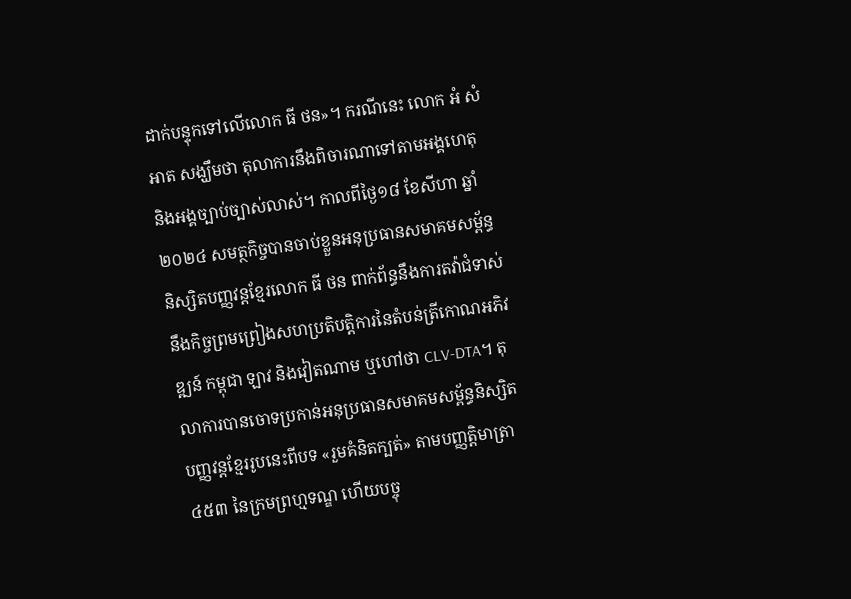ដាក់បន្ទុកទៅលើលោក ធី ថន»។ ករណីនេះ លោក អំ សំអាត សង្ឃឹមថា តុលាការនឹងពិចារណាទៅតាមអង្គហេតុ និងអង្គច្បាប់ច្បាស់លាស់។ កាលពីថ្ងៃ១៨ ខែសីហា ឆ្នាំ២០២៤ សមត្ថកិច្ចបានចាប់ខ្លួនអនុប្រធានសមាគមសម្ព័ន្ធនិស្សិតបញ្ញវន្តខ្មែរលោក ធី ថន ពាក់ព័ន្ធនឹងការតវ៉ាជំទាស់នឹងកិច្ចព្រមព្រៀងសហប្រតិបត្តិការនៃតំបន់ត្រីកោណអភិវឌ្ឍន៍ កម្ពុជា ឡាវ និងវៀតណាម ឬហៅថា CLV-DTA។ តុលាការបានចោទប្រកាន់អនុប្រធានសមាគមសម្ព័ន្ធនិស្សិតបញ្ញវន្តខ្មែររូបនេះពីបទ «រួមគំនិតក្បត់» តាមបញ្ញត្តិមាត្រា ៤៥៣ នៃក្រមព្រហ្មទណ្ឌ ហើយបច្ចុ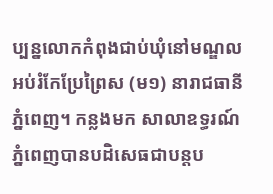ប្បន្នលោកកំពុងជាប់ឃុំនៅមណ្ឌលអប់រំកែប្រែព្រៃស (ម១) នារាជធានីភ្នំពេញ។ កន្លងមក សាលាឧទ្ធរណ៍ភ្នំពេញបានបដិសេធជាបន្តប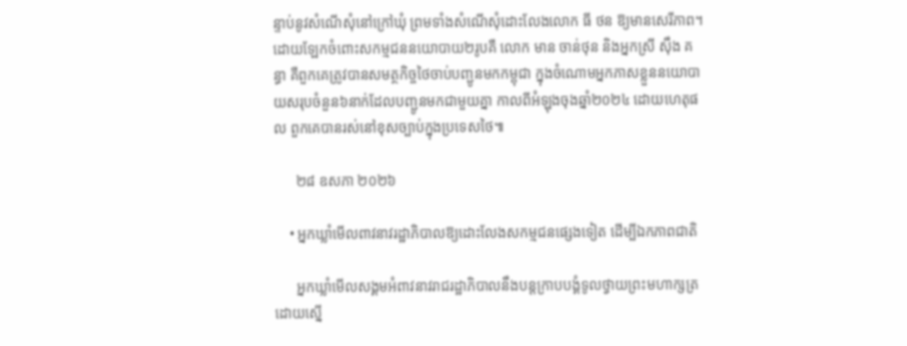ន្ទាប់នូវសំណើសុំនៅក្រៅឃុំ ព្រមទាំងសំណើសុំដោះលែងលោក ធី ថន ឱ្យមានសេរីភាព។ ដោយឡែកចំពោះសកម្មជននយោបាយ២រូបគឺ លោក មាន ចាន់ថុន និងអ្នកស្រី ស៊ឹង គន្ធា គឺពួកគេត្រូវបានសមត្ថកិច្ចថៃចាប់បញ្ជូនមកកម្ពុជា ក្នុងចំណោមអ្នកភាសខ្លួននយោបាយសរុបចំនួន៦នាក់ដែលបញ្ជូនមកជាមួយគ្នា កាលពីអំឡុងចុងឆ្នាំ២០២៤ ដោយហេតុផល ពួកគេបានរស់នៅខុសច្បាប់ក្នុងប្រទេសថៃ៕

      ២៨ ឧសភា ២០២៦

    • អ្នកឃ្លាំមើលពាវនាវរដ្ឋាភិបាលឱ្យដោះលែងសកម្មជនផ្សេងទៀត ដើម្បីឯកភាពជាតិ

      អ្នកឃ្លាំមើលសង្គមអំពាវនាវរាជរដ្ឋាភិបាលនឹងបន្តក្រាបបង្គំទូលថ្វាយព្រះមហាក្សត្រដោយស្នើ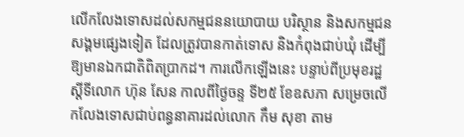លើកលែងទោសដល់សកម្មជននយោបាយ បរិស្ថាន និងសកម្មជនសង្គមផ្សេងទៀត ដែលត្រូវបានកាត់ទោស និងកំពុងជាប់ឃុំ ដើម្បីឱ្យមានឯកជាតិពិតប្រាកដ។ ការលើកឡើងនេះ បន្ទាប់ពីប្រមុខរដ្ឋស្ដីទីលោក ហ៊ុន សែន កាលពីថ្ងៃចន្ទ ទី២៥ ខែឧសភា សម្រេចលើកលែងទោសជាប់ពន្ធនាគារដល់លោក កឹម សុខា តាម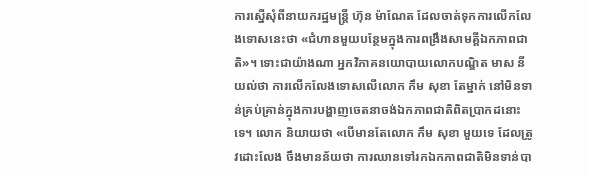ការស្នើសុំពីនាយករដ្ឋមន្រ្តី ហ៊ុន ម៉ាណែត ដែលចាត់ទុកការលើកលែងទោសនេះថា «ជំហានមួយបន្ថែមក្នុងការពង្រឹងសាមគ្គីឯកភាពជាតិ»។ ទោះជាយ៉ាងណា អ្នកវិភាគនយោបាយលោកបណ្ឌិត មាស នី យល់ថា ការលើកលែងទោសលើលោក កឹម សុខា តែម្នាក់ នៅមិនទាន់គ្រប់គ្រាន់ក្នុងការបង្ហាញចេតនាចង់ឯកភាពជាតិពិតប្រាកដនោះទេ។ លោក និយាយថា «បើមានតែលោក កឹម សុខា មួយទេ ដែលត្រូវដោះលែង ចឹងមានន័យថា ការឈានទៅរកឯកភាពជាតិមិនទាន់បា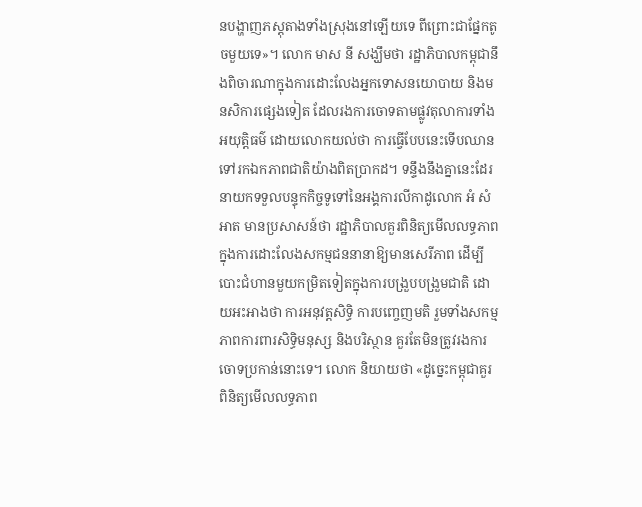នបង្ហាញភស្តុតាងទាំងស្រុងនៅឡើយទេ ពីព្រោះជាផ្នែកតូចមួយទេ»។ លោក មាស នី សង្ឃឹមថា រដ្ឋាភិបាលកម្ពុជានឹងពិចារណាក្នុងការដោះលែងអ្នកទោសនយោបាយ និងមនសិការផ្សេងទៀត ដែលរងការចោទតាមផ្លូវតុលាការទាំងអយុត្តិធម៌ ដោយលោកយល់ថា ការធ្វើបែបនេះទើបឈានទៅរកឯកភាពជាតិយ៉ាងពិតប្រាកដ។ ទន្ទឹងនឹងគ្នានេះដែរ នាយកទទួលបន្ទុកកិច្ចទូទៅនៃអង្គការលីកាដូលោក អំ សំអាត មានប្រសាសន៍ថា រដ្ឋាភិបាលគួរពិនិត្យមើលលទ្ធភាពក្នុងការដោះលែងសកម្មជននានាឱ្យមានសេរីភាព ដើម្បីបោះជំហានមួយកម្រិតទៀតក្នុងការបង្រួបបង្រួមជាតិ ដោយអះអាងថា ការអនុវត្តសិទ្ធិ ការបញ្ចេញមតិ រួមទាំងសកម្មភាពការពារសិទ្ធិមនុស្ស និងបរិស្ថាន គួរតែមិនត្រូវរងការចោទប្រកាន់នោះទេ។ លោក និយាយថា «ដូច្នេះកម្ពុជាគួរពិនិត្យមើលលទ្ធភាព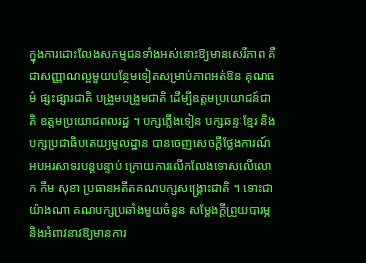ក្នុងការដោះលែងសកម្មជនទាំងអស់នោះឱ្យមានសេរីភាព គឺជាសញ្ញាណល្អមួយបន្ថែមទៀតសម្រាប់ភាពអត់ឱន គុណធម៌ ផ្សះផ្សារជាតិ បង្រួមបង្រួមជាតិ ដើម្បីឧត្តមប្រយោជន៍ជាតិ ឧត្តមប្រយោជពលរដ្ឋ ។ បក្សភ្លើងទៀន បក្សឆន្ទៈខ្មែរ និងបក្សប្រជាធិបតេយ្យមូលដ្ឋាន បានចេញសេចក្ដីថ្លែងការណ៍អបអរសាទរបន្តបន្ទាប់ ក្រោយការលើកលែងទោសលើលោក កឹម សុខា ប្រធានអតីតគណបក្សសង្រ្គោះជាតិ ។ ទោះជាយ៉ាងណា គណបក្សប្រឆាំងមួយចំនួន សម្ដែងក្ដីព្រួយបារម្ភ និងអំពាវនាវឱ្យមានការ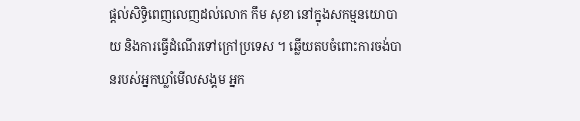ផ្ដល់សិទ្ធិពេញលេញដល់លោក កឹម សុខា នៅក្នុងសកម្មនយោបាយ និងការធ្វើដំណើរទៅក្រៅប្រទេស ។ ឆ្លើយតបចំពោះការចង់បានរបស់អ្នកឃ្លាំមើលសង្គម អ្នក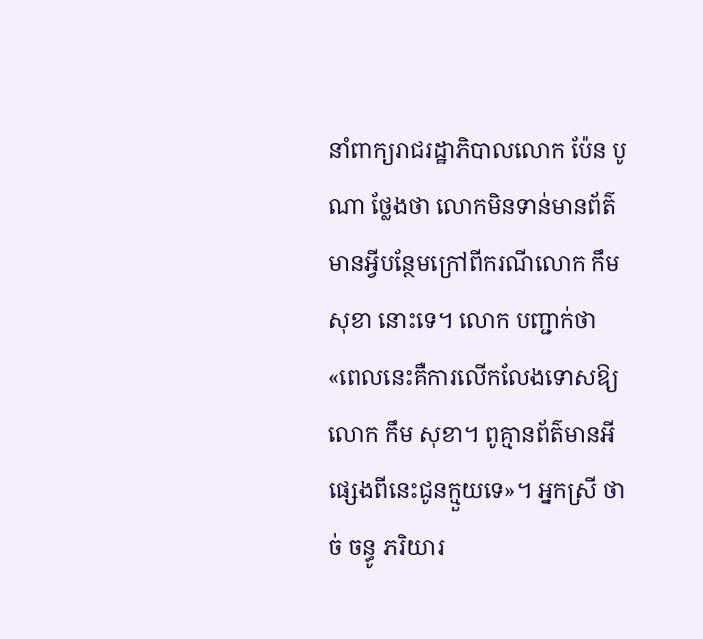នាំពាក្យរាជរដ្ឋាភិបាលលោក ប៉ែន បូណា ថ្លែងថា លោកមិនទាន់មានព័ត៌មានអ្វីបន្ថែមក្រៅពីករណីលោក កឹម សុខា នោះទេ។ លោក បញ្ជាក់ថា «ពេលនេះគឺការលើកលែងទោសឱ្យលោក កឹម សុខា។ ពូគ្មានព័ត៌មានអីផ្សេងពីនេះជូនក្មួយទេ»។ អ្នកស្រី ថាច់ ចន្ធូ ភរិយារ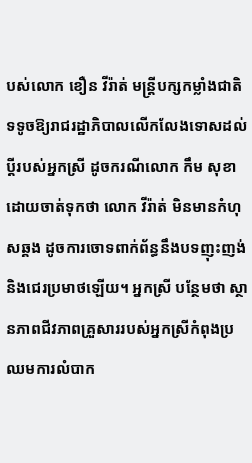បស់លោក ខឿន វីរ៉ាត់ មន្រ្តីបក្សកម្លាំងជាតិ ទទូចឱ្យរាជរដ្ឋាភិបាលលើកលែងទោសដល់ប្ដីរបស់អ្នកស្រី ដូចករណីលោក កឹម សុខា ដោយចាត់ទុកថា លោក វីរ៉ាត់ មិនមានកំហុសឆ្គង ដូចការចោទពាក់ព័ន្ធនឹងបទញុះញង់ និងជេរប្រមាថឡើយ។ អ្នកស្រី បន្ថែមថា ស្ថានភាពជីវភាពគ្រួសាររបស់អ្នកស្រីកំពុងប្រឈមការលំបាក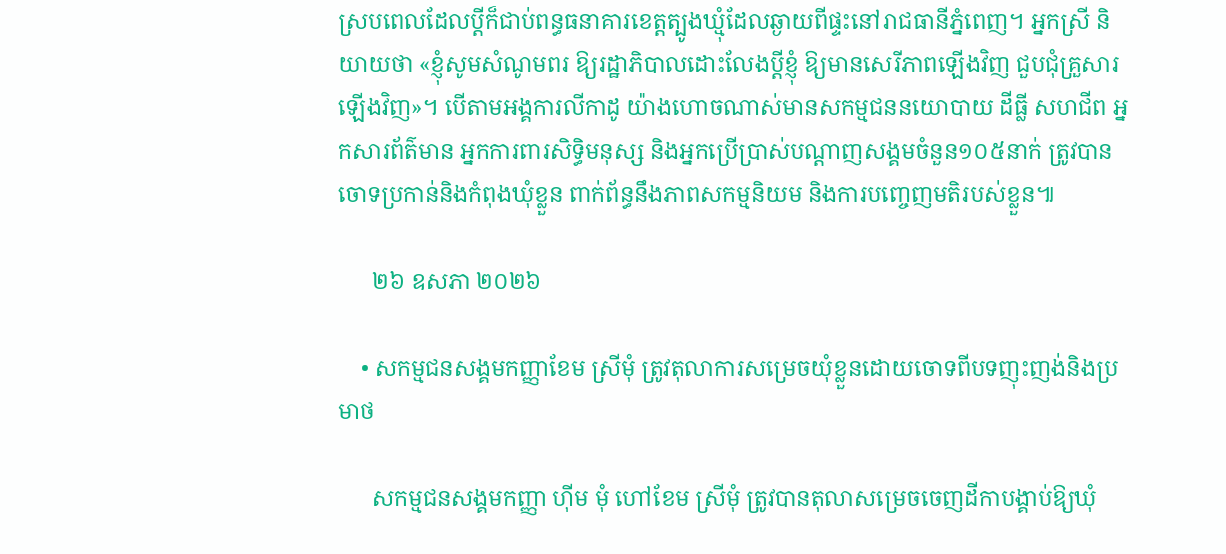ស្របពេលដែលប្ដីក៏ជាប់ពន្ធធនាគារខេត្តត្បូងឃ្មុំដែលឆ្ងាយពីផ្ទះនៅរាជធានីភ្នំពេញ។ អ្នកស្រី និយាយថា «ខ្ញុំសូមសំណូមពរ ឱ្យរដ្ឋាភិបាលដោះលែងប្ដីខ្ញុំ ឱ្យមានសេរីភាពឡើងវិញ ជួបជុំគ្រួសារឡើងវិញ»។ បើតាមអង្គការលីកាដូ យ៉ាងហោចណាស់មានសកម្មជននយោបាយ ដីធ្លី សហជីព អ្នកសារព័ត៌មាន អ្នកការពារសិទ្ធិមនុស្ស និងអ្នកប្រើប្រាស់បណ្ដាញសង្គមចំនួន១០៥នាក់ ត្រូវបានចោទប្រកាន់និងកំពុងឃុំខ្លួន ពាក់ព័ន្ធនឹងភាពសកម្មនិយម និងការបញ្ចេញមតិរបស់ខ្លួន៕

      ២៦ ឧសភា ២០២៦

    • សកម្មជនសង្គមកញ្ញាខែម ស្រីមុំ ត្រូវតុលាការសម្រេចយុំខ្លួនដោយចោទពីបទញុះញង់និងប្រមាថ

      សកម្មជនសង្គមកញ្ញា ហ៊ីម មុំ ហៅខែម ស្រីមុំ ត្រូវបានតុលាសម្រេចចេញដីកាបង្គាប់ឱ្យឃុំ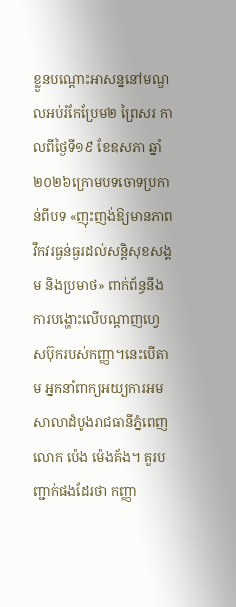ខ្លួនបណ្តោះអាសន្ននៅមណ្ឌលអប់រំកែប្រែម២ ព្រៃសរ កាលពីថ្ងៃទី១៩ ខែឧសភា ឆ្នាំ២០២៦ក្រោមបទចោទប្រកាន់ពីបទ «ញុះញង់ឱ្យមានភាពវឹកវរធ្ងន់ធ្ងរដល់សន្តិសុខសង្គម និងប្រមាថ» ពាក់ព័ន្ធនឹងការបង្ហោះលើបណ្ដាញហ្វេសប៊ុករបស់កញ្ញា។នេះបើតាម អ្នកនាំពាក្យអយ្យការអមសាលាដំបូងរាជធានីភ្នំពេញលោក ប៉េង ម៉េងគ័ង។ គួរបញ្ជាក់ផងដែរថា កញ្ញា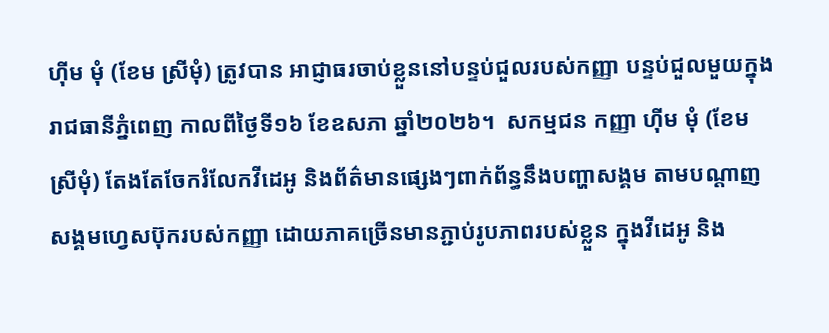ហ៊ីម មុំ (ខែម ស្រីមុំ) ត្រូវបាន អាជ្ញាធរចាប់ខ្លួននៅបន្ទប់ជួលរបស់កញ្ញា បន្ទប់ជួលមួយក្នុងរាជធានីភ្នំពេញ កាលពីថ្ងៃទី១៦ ខែឧសភា ឆ្នាំ២០២៦។  សកម្មជន កញ្ញា ហ៊ីម មុំ (ខែម ស្រីមុំ) តែងតែចែករំលែកវីដេអូ និងព័ត៌មានផ្សេងៗពាក់ព័ន្ធនឹងបញ្ហាសង្គម តាមបណ្ដាញសង្គមហ្វេសប៊ុករបស់កញ្ញា ដោយភាគច្រើនមានភ្ជាប់រូបភាពរបស់ខ្លួន ក្នុងវីដេអូ និង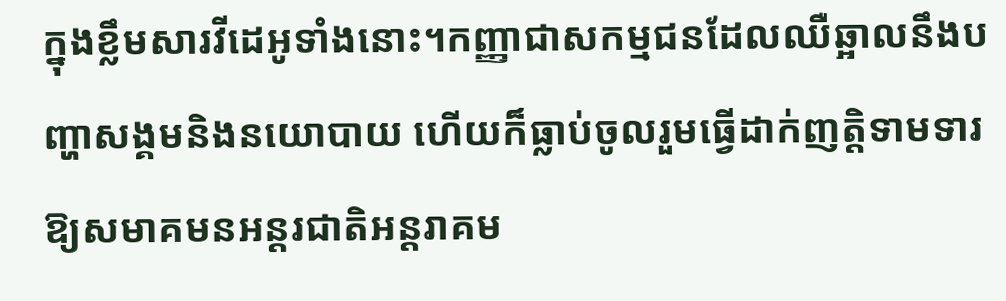ក្នុងខ្លឹមសារវីដេអូទាំងនោះ។កញ្ញាជាសកម្មជនដែលឈឺឆ្អាលនឹងបញ្ហាសង្គមនិងនយោបាយ ហើយក៏ធ្លាប់ចូលរួមធ្វើដាក់ញត្តិទាមទារឱ្យសមាគមនអន្តរជាតិអន្តរាគម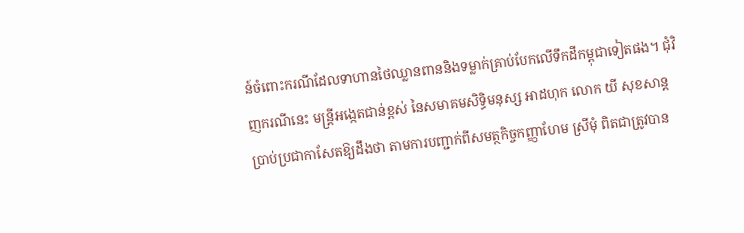ន៍ចំពោះករណីដែលទាហានថៃឈ្លានពាននិងទម្លាក់គ្រាប់បែកលើទឹកដីកម្ពុជាទៀតផង។ ជុំវិញករណីនេះ មន្ត្រីអង្កេតជាន់ខ្ពស់ នៃសមាគមសិទ្ធិមនុស្ស អាដហុក លោក យី សុខសាន្ត ប្រាប់ប្រជាកាសែតឱ្យដឹងថា តាមការបញ្ជាក់ពីសមត្ថកិច្ចកញ្ញាហែម ស្រីមុំ ពិតជាត្រូវបាន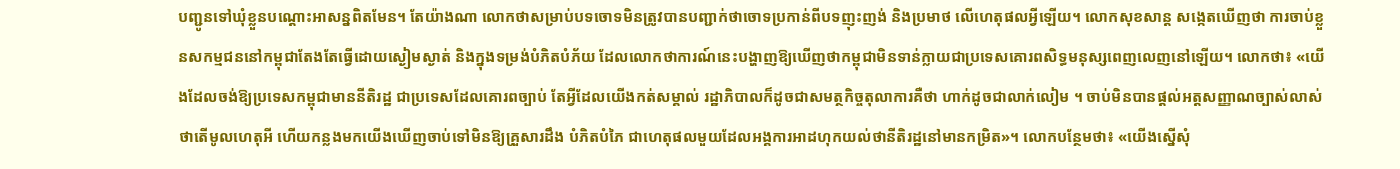បញ្ជូនទៅឃុំខ្លួនបណ្ដោះអាសន្នពិតមែន។ តែយ៉ាងណា លោកថាសម្រាប់បទចោទមិនត្រូវបានបញ្ជាក់ថាចោទប្រកាន់ពីបទញុះញង់ និងប្រមាថ លើហេតុផលអ្វីឡើយ។ លោកសុខសាន្ត សង្កេតឃើញថា ការចាប់ខ្លួនសកម្មជននៅកម្ពុជាតែងតែធ្វើដោយស្ងៀមស្ងាត់ និងក្នុងទម្រង់បំភិតបំភ័យ ដែលលោកថាការណ៍នេះបង្ហាញឱ្យឃើញថាកម្ពុជាមិនទាន់ក្លាយជាប្រទេសគោរពសិទ្ធមនុស្សពេញលេញនៅឡើយ។ លោកថា៖ «យើងដែលចង់ឱ្យប្រទេសកម្ពុជាមាននីតិរដ្ឋ ជាប្រទេសដែលគោរពច្បាប់ តែអ្វីដែលយើងកត់សម្គាល់ រដ្ឋាភិបាលក៏ដូចជាសមត្ថកិច្ចតុលាការគឺថា ហាក់ដូចជាលាក់លៀម ។ ចាប់មិនបានផ្ដល់អត្តសញ្ញាណច្បាស់លាស់ថាតើមូលហេតុអី ហើយកន្លងមកយើងឃើញចាប់ទៅមិនឱ្យគ្រួសារដឹង បំភិតបំភៃ ជាហេតុផលមួយដែលអង្គការអាដហុកយល់ថានីតិរដ្ឋនៅមានកម្រិត»។ លោកបន្ថែមថា៖ «យើងស្នើសុំ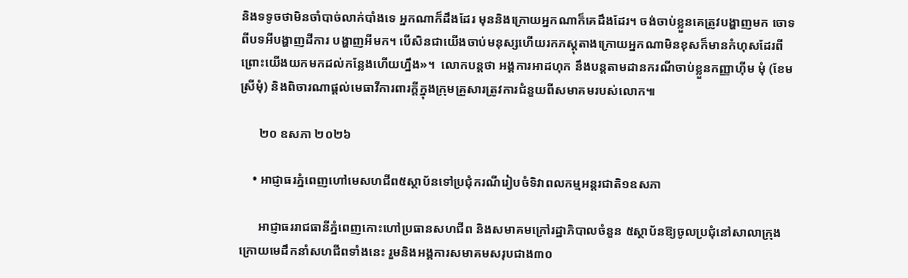និងទទូចថាមិនចាំបាច់លាក់បាំងទេ អ្នកណាក៏ដឹងដែរ មុននិងក្រោយអ្នកណាក៏គេដឹងដែរ។ ចង់ចាប់ខ្លួនគេត្រូវបង្ហាញមក ចោទពីបទអីបង្ហាញដីការ បង្ហាញអីមក។ បើសិនជាយើងចាប់មនុស្សហើយរកភស្តុតាងក្រោយអ្នកណាមិនខុសក៏មានកំហុសដែរពីព្រោះយើងយកមកដល់កន្លែងហើយហ្នឹង»។  លោកបន្តថា អង្គការអាដហុក នឹងបន្តតាមដានករណីចាប់ខ្លួនកញ្ញាហ៊ីម មុំ (ខែម ស្រីមុំ) និងពិចារណាផ្ដល់មេធាវីការពារក្ដីក្នុងក្រុមគ្រួសារត្រូវការជំនួយពីសមាគមរបស់លោក៕

      ២០ ឧសភា ២០២៦

    • អាជ្ញាធរភ្នំពេញហៅមេសហជីព៥ស្ថាប័នទៅប្រជុំករណីរៀបចំទិវាពលកម្មអន្តរជាតិ១ឧសភា

      អាជ្ញាធររាជធានីភ្នំពេញកោះហៅប្រធានសហជីព និងសមាគមក្រៅរដ្ឋាភិបាលចំនួន ៥ស្ថាប័នឱ្យចូលប្រជុំនៅសាលាក្រុង ក្រោយមេដឹកនាំសហជីពទាំងនេះ រួមនិងអង្គការសមាគមសរុបជាង៣០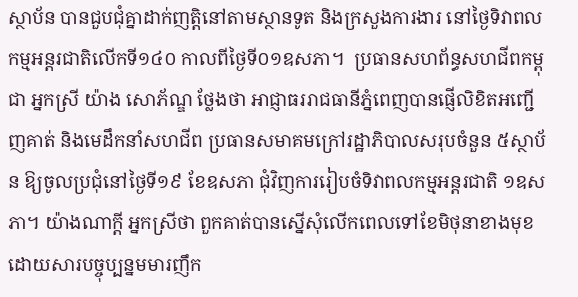ស្ថាប័ន បានជួបជុំគ្នាដាក់ញត្តិនៅតាមស្ថានទូត និងក្រសួងការងារ នៅថ្ងៃទិវាពលកម្មអន្តរជាតិលើកទី១៤០ កាលពីថ្ងៃទី០១ឧសភា។  ប្រធានសហព័ន្ធសហជីពកម្ពុជា អ្នកស្រី យ៉ាង សោភ័ណ្ឌ ថ្លែងថា អាជ្ញាធររាជធានីភ្នំពេញបានផ្ញើលិខិតអញ្ជើញគាត់ និងមេដឹកនាំសហជីព ប្រធានសមាគមក្រៅរដ្ឋាភិបាលសរុបចំនួន ៥ស្ថាប័ន ឱ្យចូលប្រជុំនៅថ្ងៃទី១៩ ខែឧសភា ជុំវិញការរៀបចំទិវាពលកម្មអន្តរជាតិ ១ឧសភា។ យ៉ាងណាក្ដី អ្នកស្រីថា ពួកគាត់បានស្នើសុំលើកពេលទៅខែមិថុនាខាងមុខ ដោយសារបច្ចុប្បន្នមមារញឹក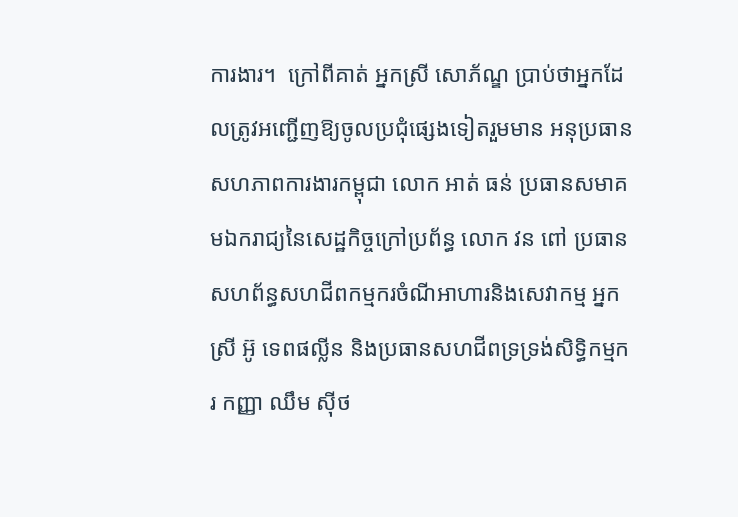ការងារ។  ក្រៅពីគាត់ អ្នកស្រី សោភ័ណ្ឌ ប្រាប់ថាអ្នកដែលត្រូវអញ្ជើញឱ្យចូលប្រជុំផ្សេងទៀតរួមមាន អនុប្រធានសហភាពការងារកម្ពុជា លោក អាត់ ធន់ ប្រធានសមាគមឯករាជ្យនៃសេដ្ឋកិច្ចក្រៅប្រព័ន្ធ លោក វន ពៅ ប្រធានសហព័ន្ធសហជីពកម្មករចំណីអាហារនិងសេវាកម្ម អ្នកស្រី អ៊ូ ទេពផល្លីន និងប្រធានសហជីពទ្រទ្រង់សិទ្ធិកម្មករ កញ្ញា ឈឹម សុីថ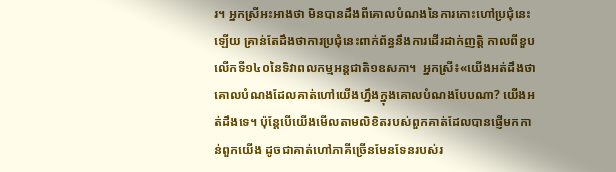រ។ អ្នកស្រីអះអាងថា មិនបានដឹងពីគោលបំណងនៃការកោះហៅប្រជុំនេះឡើយ គ្រាន់តែដឹងថាការប្រជុំនេះពាក់ព័ន្ធនឹងការដើរដាក់ញត្តិ កាលពីខួបលើកទី១៤០នៃទិវាពលកម្មអន្តជាតិ១ឧសភា។  អ្នកស្រី៖«យើងអត់ដឹងថា គោលបំណងដែលគាត់ហៅយើងហ្នឹងក្នុងគោលបំណងបែបណា? យើងអត់ដឹងទេ។ ប៉ុន្តែបើយើងមើលតាមលិខិតរបស់ពួកគាត់ដែលបានផ្ញើមកកាន់ពួកយើង ដូចជាគាត់ហៅភាគីច្រើនមែនទែនរបស់រ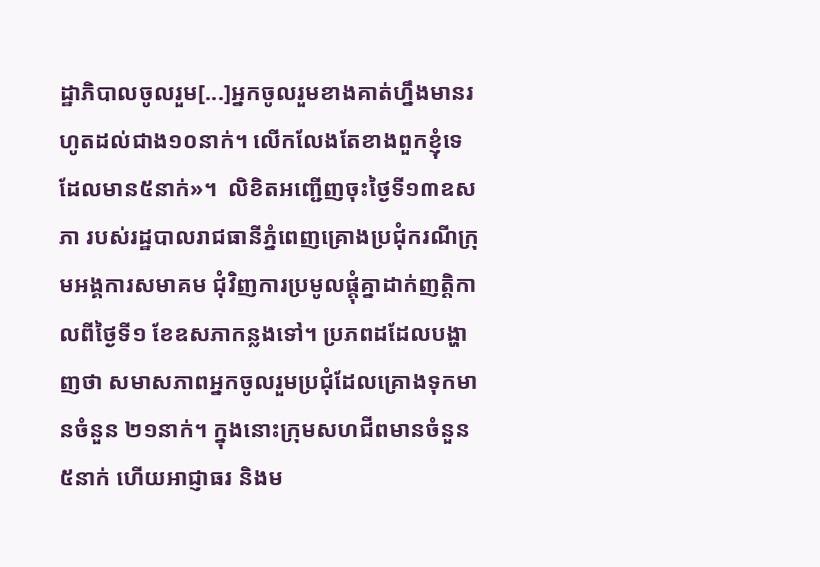ដ្ឋាភិបាលចូលរួម[...]អ្នកចូលរួមខាងគាត់ហ្នឹងមានរហូតដល់ជាង១០នាក់។ លើកលែងតែខាងពួកខ្ញុំទេ ដែលមាន៥នាក់»។  លិខិតអញ្ជើញចុះថ្ងៃទី១៣ឧសភា របស់រដ្ឋបាលរាជធានីភ្នំពេញគ្រោងប្រជុំករណីក្រុមអង្គការសមាគម ជុំវិញការប្រមូលផ្តុំគ្នាដាក់ញត្តិកាលពីថ្ងៃទី១ ខែឧសភាកន្លងទៅ។ ប្រភពដដែលបង្ហាញថា សមាសភាពអ្នកចូលរួមប្រជុំដែលគ្រោងទុកមានចំនួន ២១នាក់។ ក្នុងនោះក្រុមសហជីពមានចំនួន៥នាក់ ហើយអាជ្ញាធរ និងម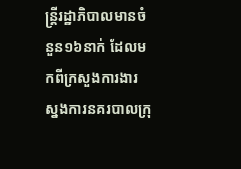ន្ត្រីរដ្ឋាភិបាលមានចំនួន១៦នាក់ ដែលមកពីក្រសួងការងារ ស្នងការនគរបាលក្រុ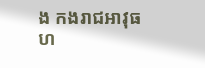ង កងរាជអាវុធហ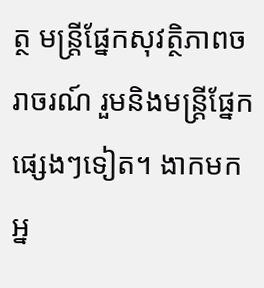ត្ថ មន្ត្រីផ្នែកសុវត្ថិភាពចរាចរណ៍ រួមនិងមន្ត្រីផ្នែកផ្សេងៗទៀត។ ងាកមក អ្ន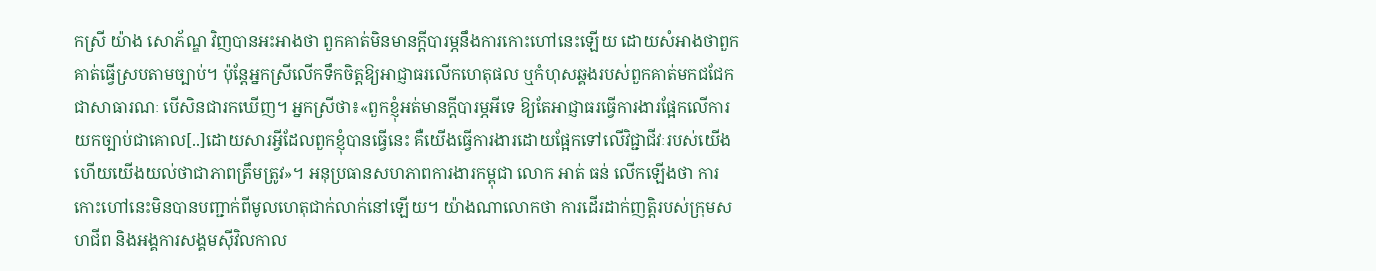កស្រី យ៉ាង សោភ័ណ្ឌ វិញបានអះអាងថា ពួកគាត់មិនមានក្តីបារម្ភនឹងការកោះហៅនេះឡើយ ដោយសំអាងថាពួកគាត់ធ្វើស្របតាមច្បាប់។ ប៉ុន្តែអ្នកស្រីលើកទឹកចិត្តឱ្យអាជ្ញាធរលើកហេតុផល ឬកំហុសឆ្គងរបស់ពួកគាត់មកជជែកជាសាធារណៈ បើសិនជារកឃើញ។ អ្នកស្រីថា៖«ពួកខ្ញុំអត់មានក្តីបារម្ភអីទេ ឱ្យតែអាជ្ញាធរធ្វើការងារផ្អែកលើការយកច្បាប់ជាគោល[..]ដោយសារអ្វីដែលពួកខ្ញុំបានធ្វើនេះ គឺយើងធ្វើការងារដោយផ្អែកទៅលើវិជ្ជាជីវៈរបស់យើង ហើយយើងយល់ថាជាភាពត្រឹមត្រូវ»។ អនុប្រធានសហភាពការងារកម្ពុជា លោក អាត់ ធន់ លើកឡើងថា ការកោះហៅនេះមិនបានបញ្ជាក់ពីមូលហេតុជាក់លាក់នៅឡើយ។ យ៉ាងណាលោកថា ការដើរដាក់ញត្តិរបស់ក្រុមសហជីព និងអង្គការសង្គមស៊ីវិលកាល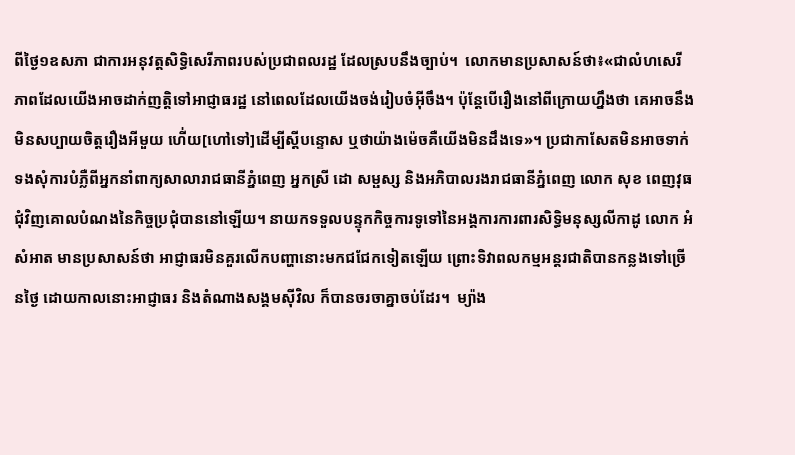ពីថ្ងៃ១ឧសភា ជាការអនុវត្តសិទ្ធិសេរីភាពរបស់ប្រជាពលរដ្ឋ ដែលស្របនឹងច្បាប់។  លោកមានប្រសាសន៍ថា៖«ជាលំហសេរីភាពដែលយើងអាចដាក់ញត្តិទៅអាជ្ញាធរដ្ឋ នៅពេលដែលយើងចង់រៀបចំអុីចឹង។ ប៉ុន្តែបើរឿងនៅពីក្រោយហ្នឹងថា គេអាចនឹងមិនសប្បាយចិត្តរឿងអីមួយ ហើ់យ[ហៅទៅ]ដើម្បីស្តីបន្ទោស ឬថាយ៉ាងម៉េចគឺយើងមិនដឹងទេ»។ ប្រជាកាសែតមិនអាចទាក់ទងសុំការបំភ្លឺពីអ្នកនាំពាក្យសាលារាជធានីភ្នំពេញ អ្នកស្រី ដោ សម្ផស្ស និងអភិបាលរងរាជធានីភ្នំពេញ លោក សុខ ពេញវុធ ជុំវិញគោលបំណងនៃកិច្ចប្រជុំបាននៅឡើយ។ នាយកទទួលបន្ទុកកិច្ចការទូទៅនៃអង្គការការពារសិទ្ធិមនុស្សលីកាដូ លោក អំ សំអាត មានប្រសាសន៍ថា អាជ្ញាធរមិនគួរលើកបញ្ហានោះមកជជែកទៀតឡើយ ព្រោះទិវាពលកម្មអន្តរជាតិបានកន្លងទៅច្រើនថ្ងៃ ដោយកាលនោះអាជ្ញាធរ និងតំណាងសង្គមសុីវិល ក៏បានចរចាគ្នាចប់ដែរ។  ម្យ៉ាង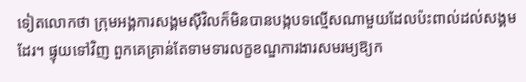ទៀតលោកថា ក្រុមអង្គការសង្គមសុីវិលក៏មិនបានបង្កបទល្មើសណាមួយដែលប៉ះពាល់ដល់សង្គមដែរ។ ផ្ទុយទៅវិញ ពួកគេគ្រាន់តែទាមទារលក្ខខណ្ឌការងារសមរម្យឱ្យក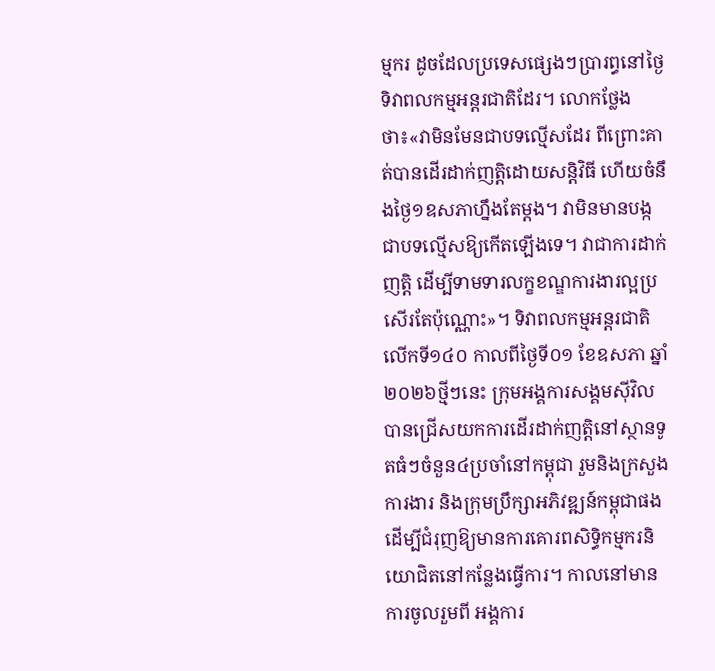ម្មករ ដូចដែលប្រទេសផ្សេងៗប្រារព្ធនៅថ្ងៃទិវាពលកម្មអន្តរជាតិដែរ។ លោកថ្លែងថា៖«វាមិនមែនជាបទល្មើសដែរ ពីព្រោះគាត់បានដើរដាក់ញត្តិដោយសន្តិវិធី ហើយចំនឹងថ្ងៃ១ឧសភាហ្នឹងតែម្តង។ វាមិនមានបង្កជាបទល្មើសឱ្យកើតឡើងទេ។ វាជាការដាក់ញត្តិ ដើម្បីទាមទារលក្ខខណ្ឌការងារល្អប្រសើរតែប៉ុណ្ណោះ»។ ទិវាពលកម្មអន្តរជាតិលើកទី១៤០ កាលពីថ្ងៃទី០១ ខែឧសភា ឆ្នាំ២០២៦ថ្មីៗនេះ ក្រុមអង្គការសង្គមស៊ីវិល បានជ្រើសយកការដើរដាក់ញត្តិនៅស្ថានទូតធំៗចំនួន៤ប្រចាំនៅកម្ពុជា រួមនិងក្រសួងការងារ និងក្រុមប្រឹក្សាអភិវឌ្ឍន៍កម្ពុជាផង ដើម្បីជំរុញឱ្យមានការគោរពសិទ្ធិកម្មករនិយោជិតនៅកន្លែងធ្វើការ។ កាលនៅមានការចូលរួមពី អង្គការ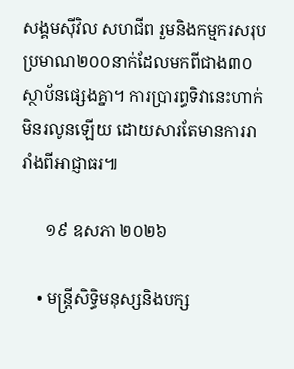សង្គមសុីវិល សហជីព រួមនិងកម្មករសរុបប្រមាណ២០០នាក់ដែលមកពីជាង៣០ស្ថាប័នផ្សេងគ្នា។ ការប្រារព្ធទិវានេះហាក់មិនរលូនឡើយ ដោយសារតែមានការរារាំងពីអាជ្ញាធរ៕

      ១៩ ឧសភា ២០២៦

    • មន្ត្រីសិទ្ធិមនុស្សនិងបក្ស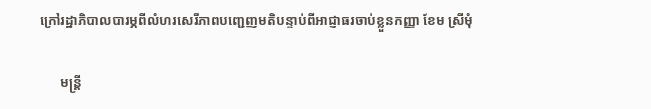ក្រៅរដ្ឋាភិបាលបារម្ភពីលំហរសេរីភាពបញ្ជេញមតិបន្ទាប់ពីអាជ្ញាធរចាប់ខ្លួនកញ្ញា ខែម ស្រីមុំ

      មន្ត្រី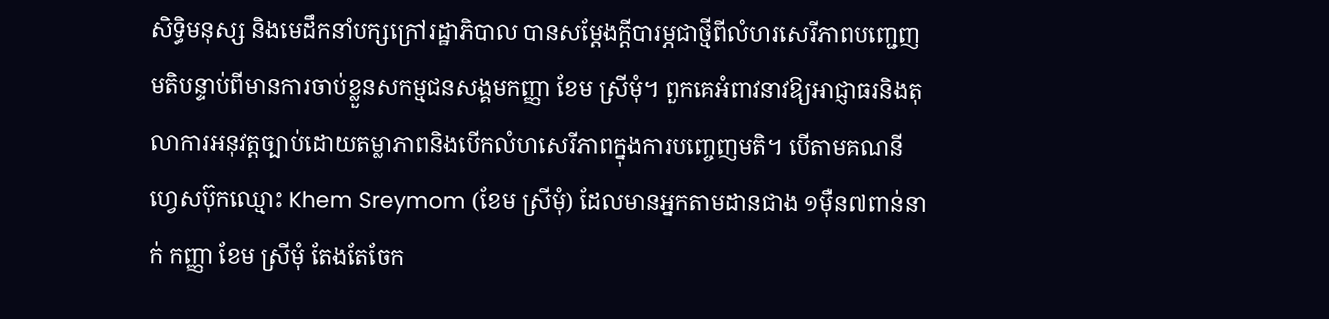សិទ្ធិមនុស្ស និងមេដឹកនាំបក្សក្រៅរដ្ឋាភិបាល បានសម្ដែងក្តីបារម្ភជាថ្មីពីលំហរសេរីភាពបញ្ជេញមតិបន្ទាប់ពីមានការចាប់ខ្លួនសកម្មជនសង្គមកញ្ញា ខែម ស្រីមុំ។ ពួកគេអំពាវនាវឱ្យអាជ្ញាធរនិងតុលាការអនុវត្តច្បាប់ដោយតម្លាភាពនិងបើកលំហសេរីភាពក្នុងការបញ្ចេញមតិ។ បើតាមគណនីហ្វេសប៊ុកឈ្មោះ Khem Sreymom (ខែម ស្រីមុំ) ដែលមានអ្នកតាមដានជាង ១ម៉ឺន៧ពាន់នាក់ កញ្ញា ខែម ស្រីមុំ តែងតែចែក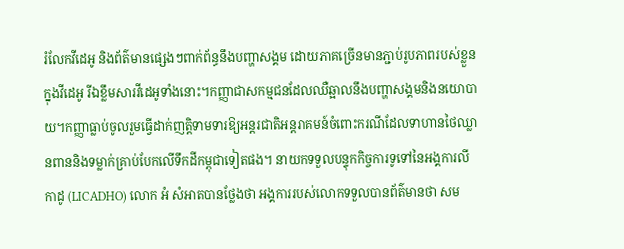រំលែកវីដេអូ និងព័ត៌មានផ្សេងៗពាក់ព័ន្ធនឹងបញ្ហាសង្គម ដោយភាគច្រើនមានភ្ជាប់រូបភាពរបស់ខ្លួន ក្នុងវីដេអូ រីឯខ្លឹមសារវីដេអូទាំងនោះ។កញ្ញាជាសកម្មជនដែលឈឺឆ្អាលនឹងបញ្ហាសង្គមនិងនយោបាយ។កញ្ញាធ្លាប់ចូលរួមធ្វើដាក់ញត្តិទាមទារឱ្យអន្តរជាតិអន្តរាគមន៍ចំពោះករណីដែលទាហានថៃឈ្លានពាននិងទម្លាក់គ្រាប់បែកលើទឹកដីកម្ពុជាទៀតផង។ នាយកទទួលបន្ទុកកិច្ចការទូទៅនៃអង្គការលីកាដូ (LICADHO) លោក អំ សំអាតបានថ្លែងថា អង្គការរបស់លោកទទួលបានព័ត៌មានថា សម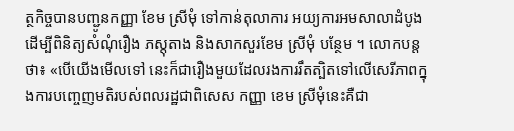ត្ថកិច្ចបានបញ្ជូនកញ្ញា ខែម ស្រីមុំ ទៅកាន់តុលាការ អយ្យការអមសាលាដំបូងដើម្បីពិនិត្យសំណុំរឿង ភស្តុតាង និងសាកសួរខែម ស្រីមុំ បន្ថែម ។ លោកបន្តថា៖ «បើយើងមើលទៅ នេះក៏ជារឿងមួយដែលរងការរឹតត្បិតទៅលើសេរីភាពក្នុងការបញ្ចេញមតិរបស់ពលរដ្ឋជាពិសេស កញ្ញា ខេម ស្រីមុំនេះគឺជា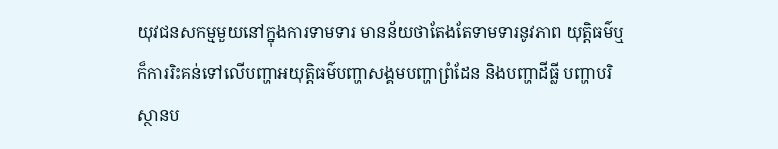យុវជនសកម្មមួយនៅក្នុងការទាមទារ មានន័យថាតែងតែទាមទារនូវភាព យុត្តិធម៌ឬក៏ការរិះគន់ទៅលើបញ្ហាអយុត្តិធម៌បញ្ហាសង្គមបញ្ហាព្រំដែន និងបញ្ហាដីធ្លី បញ្ហាបរិស្ថានប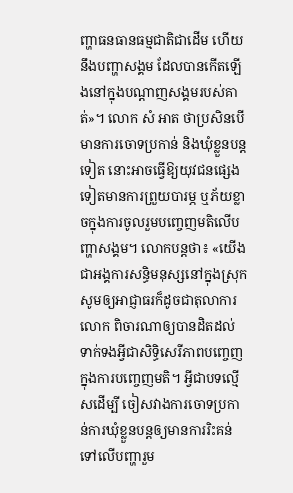ញ្ហាធនធានធម្មជាតិជាដើម ហើយនឹងបញ្ហាសង្គម ដែលបានកើតឡើងនៅក្នុងបណ្ដាញសង្គមរបស់គាត់»។ លោក សំ អាត ថាប្រសិនបើមានការចោទប្រកាន់ និងឃុំខ្លួនបន្តទៀត នោះអាចធ្វើឱ្យយុវជនផ្សេងទៀតមានការព្រួយបារម្ភ ឬភ័យខ្លាចក្នុងការចូលរួមបញ្ចេញមតិលើបញ្ហាសង្គម។ លោកបន្តថា៖ «យើងជាអង្គការសន្ធិមនុស្សនៅក្នុងស្រុកសូមឲ្យអាជ្ញាធរក៏ដូចជាតុលាការលោក ពិចារណាឲ្យបានដិតដល់ទាក់ទងអ្វីជាសិទ្ធិសេរីភាពបញ្ចេញក្នុងការបញ្ចេញមតិ។ អ្វីជាបទល្មើសដើម្បី ចៀសវាងការចោទប្រកាន់ការឃុំខ្លួនបន្តឲ្យមានការរិះគន់ទៅលើបញ្ហារួម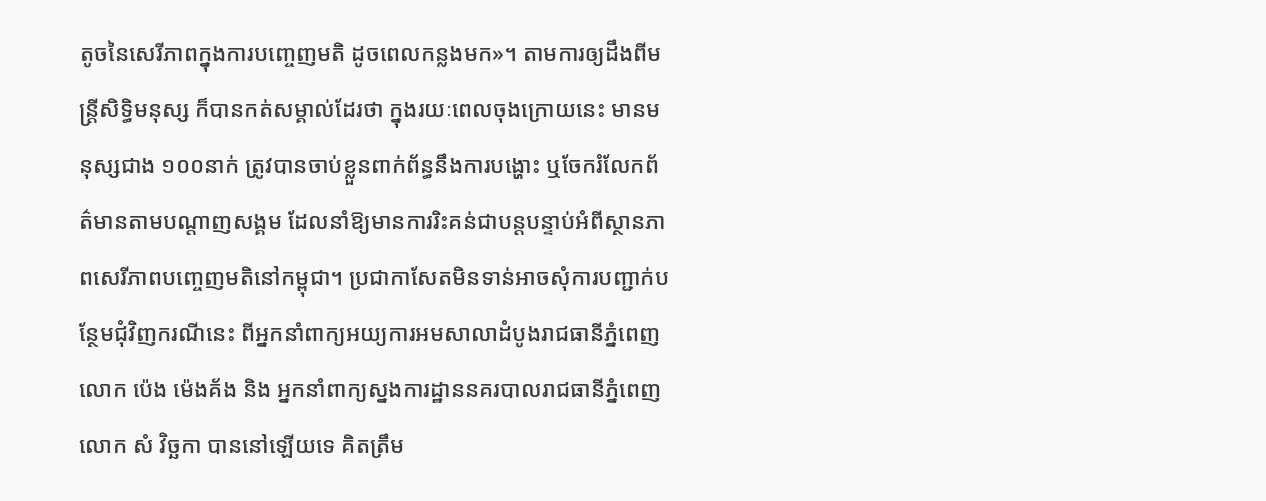តូចនៃសេរីភាពក្នុងការបញ្ចេញមតិ ដូចពេលកន្លងមក»។ តាមការឲ្យដឹងពីមន្ត្រីសិទ្ធិមនុស្ស ក៏បានកត់សម្គាល់ដែរថា ក្នុងរយៈពេលចុងក្រោយនេះ មានមនុស្សជាង ១០០នាក់ ត្រូវបានចាប់ខ្លួនពាក់ព័ន្ធនឹងការបង្ហោះ ឬចែករំលែកព័ត៌មានតាមបណ្ដាញសង្គម ដែលនាំឱ្យមានការរិះគន់ជាបន្តបន្ទាប់អំពីស្ថានភាពសេរីភាពបញ្ចេញមតិនៅកម្ពុជា។ ប្រជាកាសែតមិនទាន់អាចសុំការបញ្ជាក់បន្ថែមជុំវិញករណីនេះ ពីអ្នកនាំពាក្យអយ្យការអមសាលាដំបូងរាជធានីភ្នំពេញលោក ប៉េង ម៉េងគ័ង និង អ្នកនាំពាក្យស្នងការដ្ឋាននគរបាលរាជធានីភ្នំពេញលោក សំ វិច្ឆកា បាននៅឡើយទេ គិតត្រឹម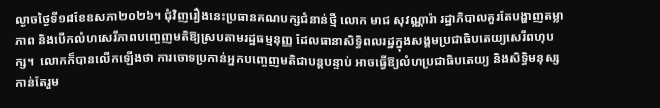ល្ងាចថ្ងៃទី១៨ខែឧសភា២០២៦។ ជុំវិញរឿងនេះប្រធានគណបក្សជំនាន់ថ្មី លោក មាជ សុវណ្ណារ៉ា រដ្ឋាភិបាលគួរតែបង្ហាញតម្លាភាព និងបើកលំហសេរីភាពបញ្ចេញមតិឱ្យស្របតាមរដ្ឋធម្មនុញ្ញ ដែលធានាសិទ្ធិពលរដ្ឋក្នុងសង្គមប្រជាធិបតេយ្យសេរីពហុបក្ស។  លោកក៏បានលើកឡើងថា ការចោទប្រកាន់អ្នកបញ្ចេញមតិជាបន្តបន្ទាប់ អាចធ្វើឱ្យលំហប្រជាធិបតេយ្យ និងសិទ្ធិមនុស្សកាន់តែរួម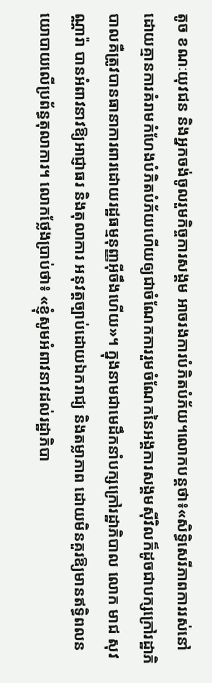តូច ខណៈយុវជន និងអ្នកចង់ចូលរួមកិច្ចការសង្គម អាចរងការបំភិតបំភ័យ។លោកបន្តថា៖«សិទ្ធិសេរីភាពការរស់នៅដោយគ្មានការគំរាមកំហែងបំភិតបំភ័យហើយឲ្យជាចំណែកការរួមចំណែកនៃអង្គការសង្គមស៊ីវិលក៏ដូចជាបក្សក្រៅរដ្ឋាភិបាលគឺត្រូវបានធានាការពារដោយរដ្ឋធម្មនុញ្ញអ៊ីចឹងហើយ»។ ក្នុងនាមជាមេដឹកនាំបក្សក្រៅរដ្ឋាភិបាល លោក មាជ សុវណ្ណារ៉ា បានអំពាវនាវឱ្យអាជ្ញាធរ និងតុលាការ អនុវត្តច្បាប់ដោយឯករាជ្យ និងតម្លាភាព ដោយមិនគួរឱ្យមានឥទ្ធិពលនយោបាយលើប្រព័ន្ធតុលាការ។ លោកថ្លែងប្រាប់ថា៖ «ខ្ញុំសូមអំពាវនាវដល់រដ្ឋាភិបា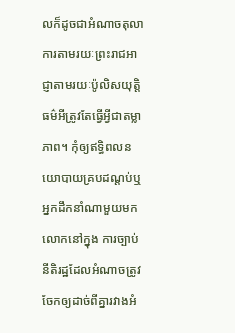លក៏ដូចជាអំណាចតុលាការតាមរយៈព្រះរាជអាជ្ញាតាមរយៈប៉ូលិសយុត្តិធម៌អីត្រូវតែធ្វើអ្វីជាតម្លាភាព។ កុំឲ្យឥទ្ធិពលនយោបាយគ្របដណ្ដប់ឬអ្នកដឹកនាំណាមួយមកលោកនៅក្នុង ការច្បាប់នីតិរដ្ឋដែលអំណាចត្រូវចែកឲ្យដាច់ពីគ្នារវាងអំ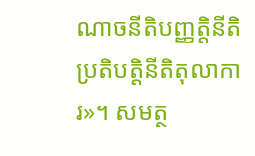ណាចនីតិបញ្ញត្តិនីតិប្រតិបត្តិនីតិតុលាការ»។ សមត្ថ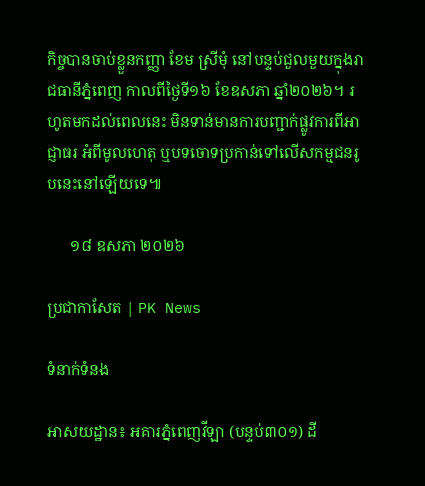កិច្ចបានចាប់ខ្លួនកញ្ញា ខែម ស្រីមុំ នៅបន្ទប់ជួលមួយក្នុងរាជធានីភ្នំពេញ កាលពីថ្ងៃទី១៦ ខែឧសភា ឆ្នាំ២០២៦។ រហូតមកដល់ពេលនេះ មិនទាន់មានការបញ្ជាក់ផ្លូវការពីអាជ្ញាធរ អំពីមូលហេតុ ឬបទចោទប្រកាន់ទៅលើសកម្មជនរូបនេះនៅឡើយទេ៕

      ១៨ ឧសភា ២០២៦

ប្រជាកាសែត | PK News

ទំនាក់ទំនង

អាសយដ្ឋាន៖ អគារភ្នំពេញវីឡា (បន្ទប់៣០១) ដី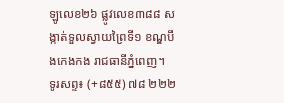ឡូលេខ២៦ ផ្លូវលេខ៣៨៨ សង្កាត់ទួលស្វាយព្រៃទី១ ខណ្ឌបឹងកេងកង រាជធានីភ្នំពេញ។
ទូរសព្ទ៖ (+៨៥៥) ៧៨ ២២២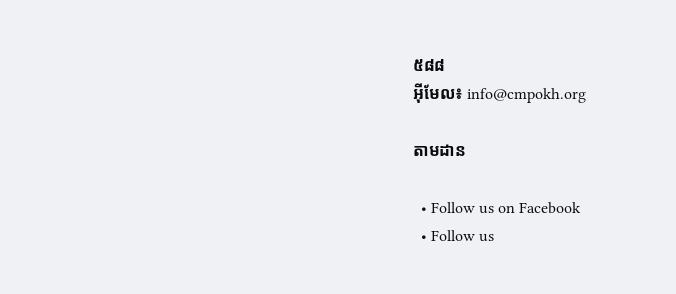៥៨៨
អ៊ីមែល៖ info@cmpokh.org

តាមដាន

  • Follow us on Facebook
  • Follow us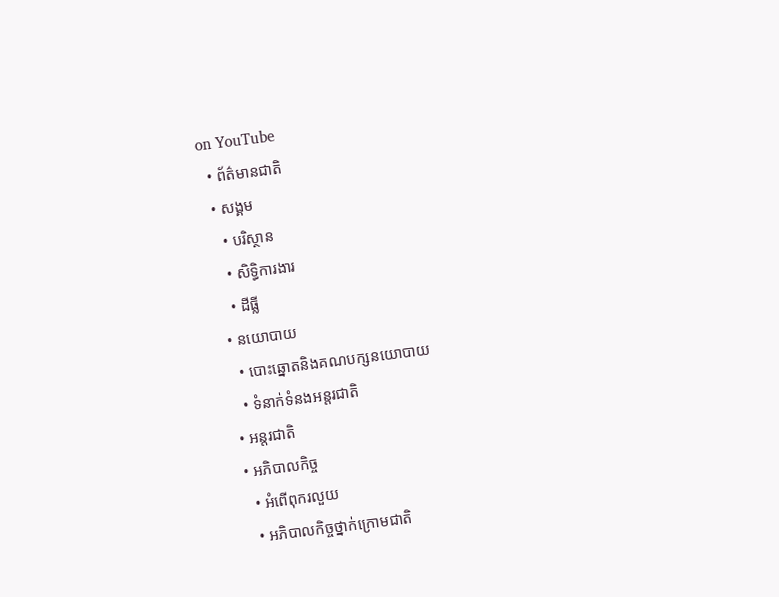on YouTube
  • ព័ត៌មានជាតិ
  • សង្គម
    • បរិស្ថាន
    • សិទ្ធិការងារ
    • ដីធ្លី
  • នយោបាយ
    • បោះឆ្នោតនិងគណបក្សនយោបាយ
    • ទំនាក់ទំនងអន្តរជាតិ
  • អន្តរជាតិ
  • អភិបាលកិច្ច
    • អំពើពុករលួយ
    • អភិបាលកិច្ចថ្នាក់ក្រោមជាតិ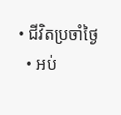• ជីវិតប្រចាំថ្ងៃ
  • អប់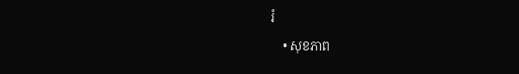រំ
    • សុខភាព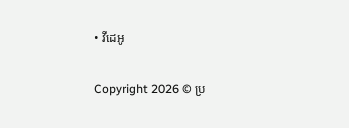• វីដេអូ

Copyright 2026 © ប្រ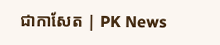ជាកាសែត | PK News